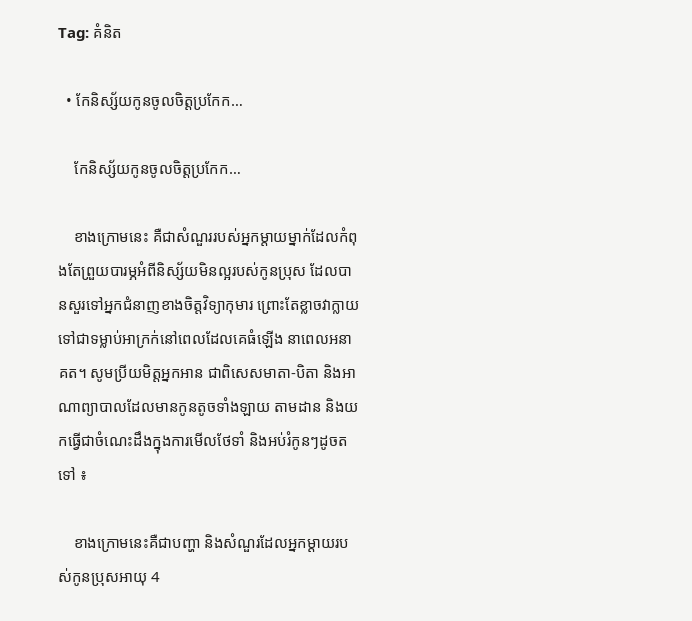Tag: គំនិត

  • កែនិស្ស័យកូនចូលចិត្តប្រកែក…

    កែនិស្ស័យកូនចូលចិត្តប្រកែក…

    ខាងក្រោមនេះ គឺជាសំណួររបស់អ្នកម្តាយម្នាក់ដែលកំពុងតែព្រួយបារម្ភអំពីនិស្ស័យមិនល្អរបស់កូនប្រុស ដែលបានសួរទៅអ្នកជំនាញខាងចិត្តវិទ្យាកុមារ ព្រោះតែខ្លាចវាក្លាយទៅជាទម្លាប់អាក្រក់នៅពេលដែលគេធំឡើង នាពេលអនាគត។ សូមប្រីយមិត្តអ្នកអាន ជាពិសេសមាតា-បិតា និងអាណាព្យាបាលដែលមានកូនតូចទាំងឡាយ តាមដាន និងយកធ្វើជាចំណេះដឹងក្នុងការមើលថែទាំ និងអប់រំកូនៗដូចតទៅ ៖

    ខាងក្រោមនេះគឺជាបញ្ហា និងសំណួរដែលអ្នកម្ដាយរបស់កូនប្រុសអាយុ 4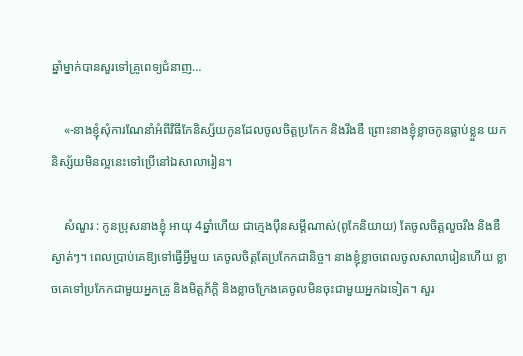ឆ្នាំម្នាក់បានសួរទៅគ្រូពេទ្យជំនាញ…

    «-នាងខ្ញុំសុំការណែនាំអំពីវិធីកែនិស្ស័យកូនដែលចូលចិត្តប្រកែក និងរឹងឌឺ ព្រោះនាងខ្ញុំខ្លាចកូនធ្លាប់ខ្លួន យកនិស្ស័យមិនល្អនេះទៅប្រើនៅឯសាលារៀន។

    សំណួរ : កូនប្រុសនាងខ្ញុំ អាយុ 4ឆ្នាំហើយ ជាក្មេងប៉ឹនសម្ដីណាស់(ពូកែនិយាយ) តែចូលចិត្តលួចរឹង និងឌឺស្ងាត់ៗ។ ពេលប្រាប់គេឱ្យទៅធ្វើអ្វីមួយ គេចូលចិត្តតែប្រកែកជានិច្ច។ នាងខ្ញុំខ្លាចពេលចូលសាលារៀនហើយ ខ្លាចគេទៅប្រកែកជាមួយអ្នកគ្រូ និងមិត្តភ័ក្តិ និងខ្លាចក្រែងគេចូលមិនចុះជាមួយអ្នកឯទៀត។ សួរ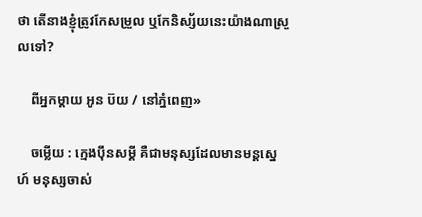ថា តើនាងខ្ញុំត្រូវកែសម្រួល ឬកែនិស្ស័យនេះយ៉ាងណាស្រួលទៅ?

    ពីអ្នកម្តាយ អូន ប៊យ / នៅភ្នំពេញ»

    ចម្លើយ : ក្មេងប៉ឹនសម្ដី គឺជាមនុស្សដែលមានមន្តស្នេហ៍ មនុស្សចាស់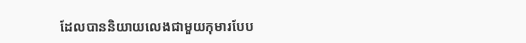ដែលបាននិយាយលេងជាមួយកុមារបែប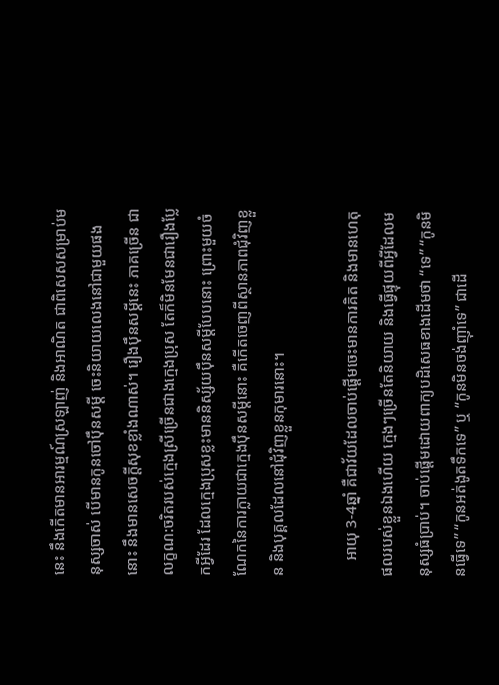នេះ នឹងកើតមានអារម្មណ៍ស្រឡាញ់ និងអាណិត ជាពិសេសសម្រាប់មនុស្សចាស់ បើមានកូនចៅប៉ឹនសម្ដី ចេះនិយាយលេងនៅជាមួយផងនោះ នឹងមានសេចក្តីសុខខ្លាំងណាស់។ រឿងប៉ឹនសម្ដីនេះ ភាគច្រើន ជាលក្ខណ:ចរិតរបស់ក្មេងស្រីច្រើនជាងក្មេងប្រុស តែក៏មិនមែនជារឿងប្លែកអ្វីដែរ ដែលក្មេងប្រុសខ្លះមាននិស្ស័យប៉ឹនសម្ដីបែបនោះ ព្រោះមួយចំណែកនៃការក្លាយជាក្មេងប៉ឹនសម្ដីនោះ គឺកើតចេញពីស្ថានភាពជុំវិញខ្លួន និងបុគ្គលដែលនៅជុំវិញខ្លួនកុមារនោះ។

    អាយុ 3-4ឆ្នាំ គឺជាវ័យដែលចាប់ផ្តើមចេះមានការគិត និងមានហេតុផលរបស់ខ្លួនឯងហើយ ក្មេងៗច្រើនតែនិយាយ និងធ្វើផ្ទុយពីអ្វីដែលមនុស្សធំប្រាប់។ ចាប់ផ្តើមដោយពាក្យបដិសេធខាងដើមថា “ទេ” “កូនមិនធ្វើទេ” “កូនអត់ងូតទឹកទេ” ឬ “កូនមិនចង់ញ៉ាំទេ” ជាដើ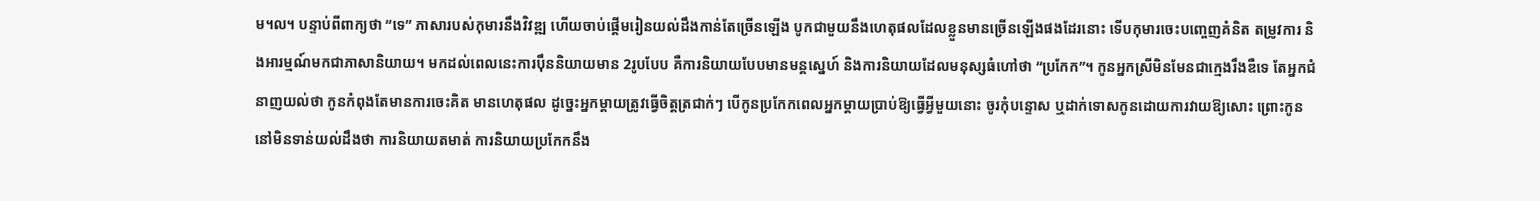ម។ល។ បន្ទាប់ពីពាក្យថា “ទេ” ភាសារបស់កុមារនឹងវិវឌ្ឍ ហើយចាប់ផ្តើមរៀនយល់ដឹងកាន់តែច្រើនឡើង បូកជាមួយនឹងហេតុផលដែលខ្លួនមានច្រើនឡើងផងដែរនោះ ទើបកុមារចេះបញ្ចេញគំនិត តម្រូវការ និងអារម្មណ៍មកជាភាសានិយាយ។ មកដល់ពេលនេះការប៉ឹននិយាយមាន 2រូបបែប គឺការនិយាយបែបមានមន្តស្នេហ៍ និងការនិយាយដែលមនុស្សធំហៅថា “ប្រកែក”។ កូនអ្នកស្រីមិនមែនជាក្មេងរឹងឌឺទេ តែអ្នកជំនាញយល់ថា កូនកំពុងតែមានការចេះគិត មានហេតុផល ដូច្នេះអ្នកម្តាយត្រូវធ្វើចិត្តត្រជាក់ៗ បើកូនប្រកែកពេលអ្នកម្តាយប្រាប់ឱ្យធ្វើអ្វីមួយនោះ ចូរកុំបន្ទោស ឬដាក់ទោសកូនដោយការវាយឱ្យសោះ ព្រោះកូននៅមិនទាន់យល់ដឹងថា ការនិយាយតមាត់ ការនិយាយប្រកែកនឹង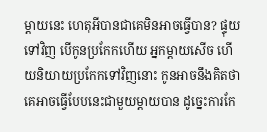ម្តាយនេះ ហេតុអីបានជាគេមិនអាចធ្វើបាន? ផ្ទុយទៅវិញ បើកូនប្រកែកហើយ អ្នកម្តាយសើច ហើយនិយាយប្រកែកទៅវិញនោះ កូនអាចនឹងគិតថា គេអាចធ្វើបែបនេះជាមួយម្តាយបាន ដូច្នេះការកែ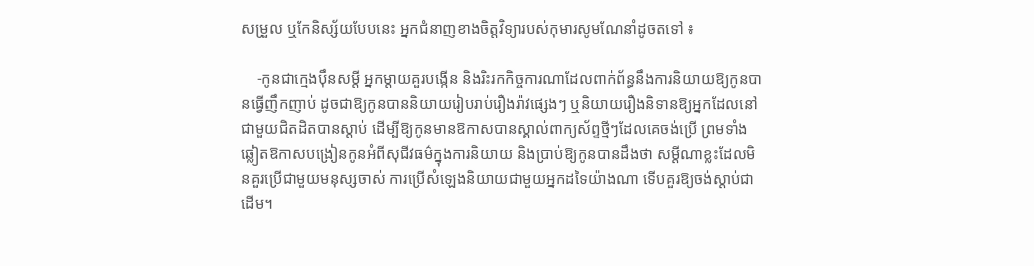សម្រួល ឬកែនិស្ស័យបែបនេះ អ្នកជំនាញខាងចិត្តវិទ្យារបស់កុមារសូមណែនាំដូចតទៅ ៖

    -កូនជាក្មេងប៉ឹនសម្ដី អ្នកម្តាយគួរបង្កើន និងរិះរកកិច្ចការណាដែលពាក់ព័ន្ធនឹងការនិយាយឱ្យកូនបានធ្វើញឹកញាប់ ដូចជាឱ្យកូនបាននិយាយរៀបរាប់រឿងរ៉ាវផ្សេងៗ ឬនិយាយរឿងនិទានឱ្យអ្នកដែលនៅជាមួយជិតដិតបានស្តាប់ ដើម្បីឱ្យកូនមានឱកាសបានស្គាល់ពាក្យស័ព្ទថ្មីៗដែលគេចង់ប្រើ ព្រមទាំងឆ្លៀតឱកាសបង្រៀនកូនអំពីសុជីវធម៌ក្នុងការនិយាយ និងប្រាប់ឱ្យកូនបានដឹងថា សម្ដីណាខ្លះដែលមិនគួរប្រើជាមួយមនុស្សចាស់ ការប្រើសំឡេងនិយាយជាមួយអ្នកដទៃយ៉ាងណា ទើបគួរឱ្យចង់ស្តាប់ជាដើម។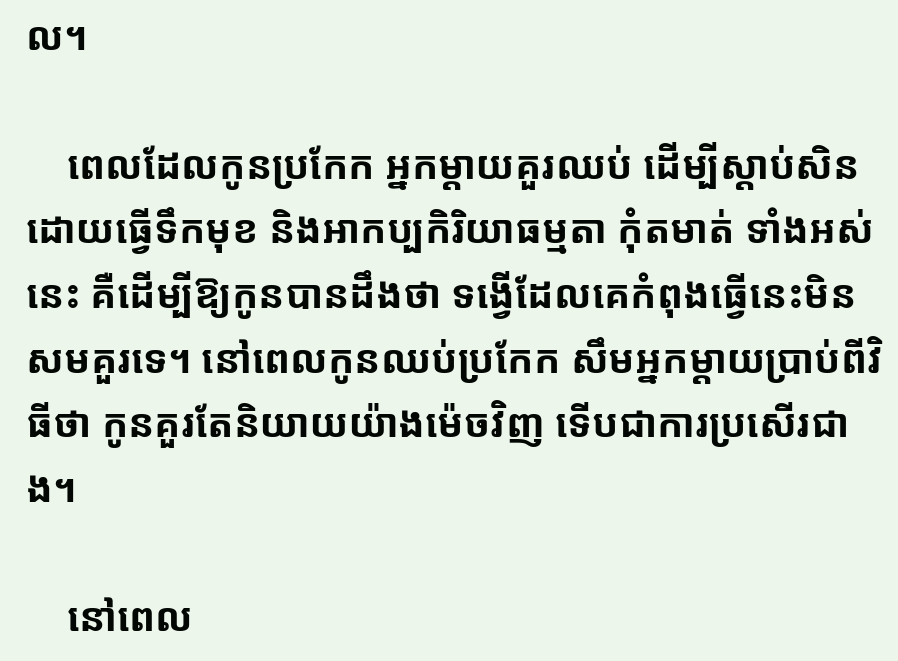ល។

    ពេលដែលកូនប្រកែក អ្នកម្តាយគួរឈប់ ដើម្បីស្តាប់សិន ដោយធ្វើទឹកមុខ និងអាកប្បកិរិយាធម្មតា កុំតមាត់ ទាំងអស់នេះ គឺដើម្បីឱ្យកូនបានដឹងថា ទង្វើដែលគេកំពុងធ្វើនេះមិនសមគួរទេ។ នៅពេលកូនឈប់ប្រកែក សឹមអ្នកម្ដាយប្រាប់ពីវិធីថា កូនគួរតែនិយាយយ៉ាងម៉េចវិញ ទើបជាការប្រសើរជាង។

    នៅពេល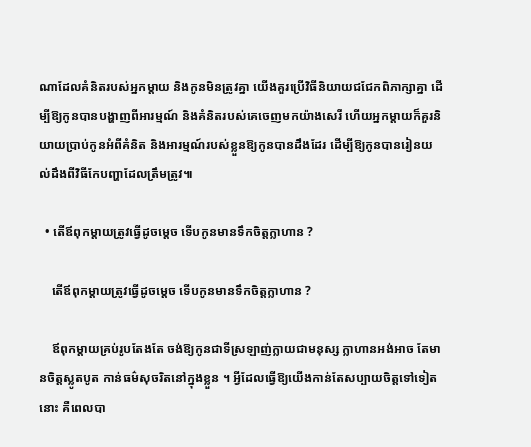ណាដែលគំនិតរបស់អ្នកម្តាយ និងកូនមិនត្រូវគ្នា យើងគួរប្រើវិធីនិយាយជជែកពិភាក្សាគ្នា ដើម្បីឱ្យកូនបានបង្ហាញពីអារម្មណ៍ និងគំនិតរបស់គេចេញមកយ៉ាងសេរី ហើយអ្នកម្តាយក៏គួរនិយាយប្រាប់កូនអំពីគំនិត និងអារម្មណ៍របស់ខ្លួនឱ្យកូនបានដឹងដែរ ដើម្បីឱ្យកូនបានរៀនយល់ដឹងពីវិធីកែបញ្ហាដែលត្រឹមត្រូវ៕

  • តើឪពុកម្តាយត្រូវធ្វើដូចម្តេច ទើបកូនមានទឹកចិត្តក្លាហាន ?

    តើឪពុកម្តាយត្រូវធ្វើដូចម្តេច ទើបកូនមានទឹកចិត្តក្លាហាន ?

    ឪពុកម្តាយគ្រប់រូបតែងតែ ចង់ឱ្យកូនជាទីស្រឡាញ់ក្លាយជាមនុស្ស ក្លាហានអង់អាច តែមានចិត្តស្លូតបូត កាន់ធម៌សុចរិតនៅក្នុងខ្លួន ។ អ្វីដែលធ្វើឱ្យយើងកាន់តែសប្បាយចិត្តទៅទៀតនោះ គឺពេលបា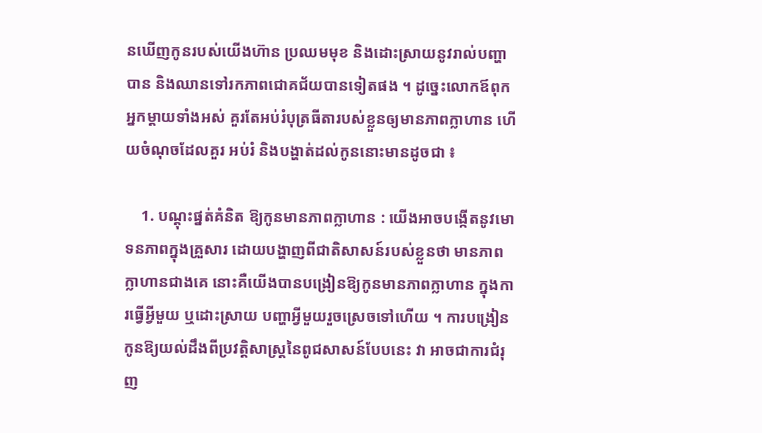នឃើញកូនរបស់យើងហ៊ាន ប្រឈមមុខ និងដោះស្រាយនូវរាល់បញ្ហាបាន និងឈានទៅរកភាពជោគជ័យបានទៀតផង ។ ដូច្នេះលោកឪពុកអ្នកម្តាយទាំងអស់ គួរតែអប់រំបុត្រធីតារបស់ខ្លួនឲ្យមានភាពក្លាហាន ហើយចំណុចដែលគួរ អប់រំ និងបង្ហាត់ដល់កូននោះមានដូចជា ៖

    1. បណ្តុះផ្នត់គំនិត ឱ្យកូនមានភាពក្លាហាន : យើងអាចបង្កើតនូវមោទនភាពក្នុងគ្រួសារ ដោយបង្ហាញពីជាតិសាសន៍របស់ខ្លួនថា មានភាពក្លាហានជាងគេ នោះគឺយើងបានបង្រៀនឱ្យកូនមានភាពក្លាហាន ក្នុងការធ្វើអ្វីមួយ ឬដោះស្រាយ បញ្ហាអ្វីមួយរួចស្រេចទៅហើយ ។ ការបង្រៀនកូនឱ្យយល់ដឹងពីប្រវត្ដិសាស្ដ្រនៃពូជសាសន៍បែបនេះ វា អាចជាការជំរុញ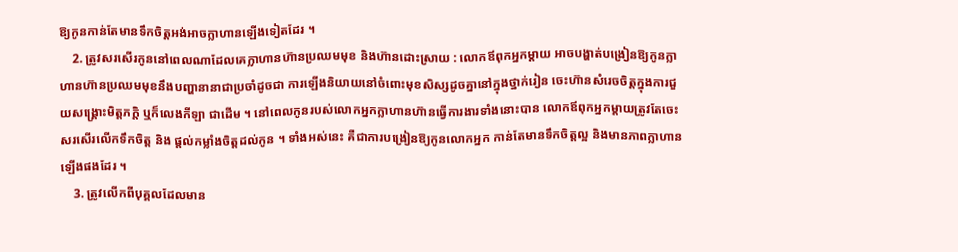ឱ្យកូនកាន់តែមានទឹកចិត្ដអង់អាចក្លាហានឡើងទៀតដែរ ។
    2. ត្រូវសរសើរកូននៅពេលណាដែលគេក្លាហានហ៊ានប្រឈមមុខ និងហ៊ានដោះស្រាយ : លោកឪពុកអ្នកម្ដាយ អាចបង្ហាត់បង្រៀនឱ្យកូនក្លាហានហ៊ានប្រឈមមុខនឹងបញ្ហានានាជាប្រចាំដូចជា ការឡើងនិយាយនៅចំពោះមុខសិស្សដូចគ្នានៅក្នុងថ្នាក់រៀន ចេះហ៊ានសំរេចចិត្តក្នុងការជួយសង្រ្គោះមិត្តភក្តិ ឬក៏លេងកីឡា ជាដើម ។ នៅពេលកូនរបស់លោកអ្នកក្លាហានហ៊ានធ្វើការងារទាំងនោះបាន លោកឪពុកអ្នកម្តាយត្រូវតែចេះសរសើរលើកទឹកចិត្ដ និង ផ្ដល់កម្លាំងចិត្ដដល់កូន ។ ទាំងអស់នេះ គឺជាការបង្រៀនឱ្យកូនលោកអ្នក កាន់តែមានទឹកចិត្តល្អ និងមានភាពក្លាហានឡើងផងដែរ ។
    3. ត្រូវលើកពីបុគ្គលដែលមាន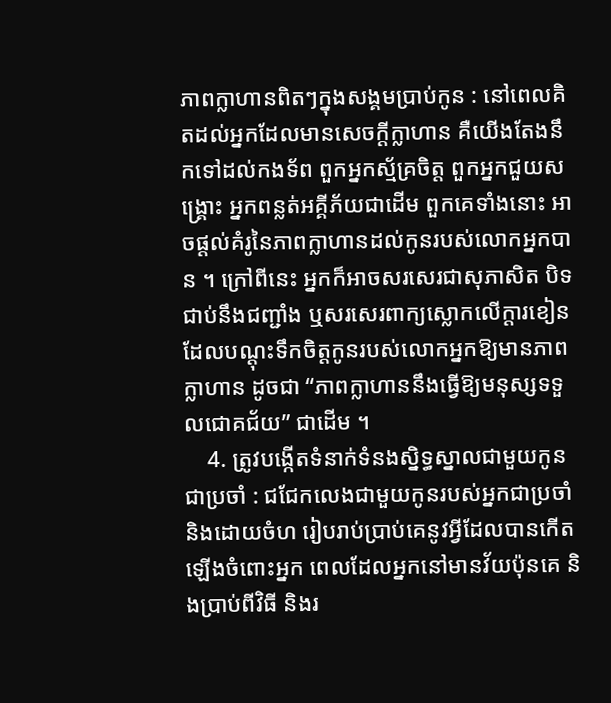ភាពក្លាហានពិតៗក្នុងសង្គមប្រាប់កូន : នៅពេលគិតដល់អ្នកដែលមានសេចក្ដីក្លាហាន គឺយើងតែងនឹកទៅដល់កងទ័ព ពួកអ្នកស្ម័គ្រចិត្ត ពួកអ្នកជួយសង្រ្គោះ អ្នកពន្លត់អគ្គីភ័យជាដើម ពួកគេទាំងនោះ អាចផ្ដល់គំរូនៃភាពក្លាហានដល់កូនរបស់លោកអ្នកបាន ។ ក្រៅពីនេះ អ្នកក៏អាចសរសេរជាសុភាសិត បិទជាប់នឹងជញ្ជាំង ឬសរសេរពាក្យស្លោកលើក្ដារខៀន ដែលបណ្តុះទឹកចិត្ដកូនរបស់លោកអ្នកឱ្យមានភាពក្លាហាន ដូចជា “ភាពក្លាហាននឹងធ្វើឱ្យមនុស្សទទួលជោគជ័យ” ជាដើម ។
    4. ត្រូវបង្កើតទំនាក់ទំនងស្និទ្ធស្នាលជាមួយកូនជាប្រចាំ : ជជែកលេងជាមួយកូនរបស់អ្នកជាប្រចាំ និងដោយចំហ រៀបរាប់ប្រាប់គេនូវអ្វីដែលបានកើតឡើងចំពោះអ្នក ពេលដែលអ្នកនៅមានវ័យប៉ុនគេ និងប្រាប់ពីវិធី និងរ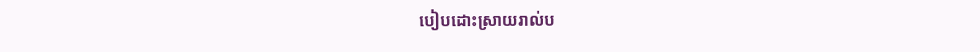បៀបដោះស្រាយរាល់ប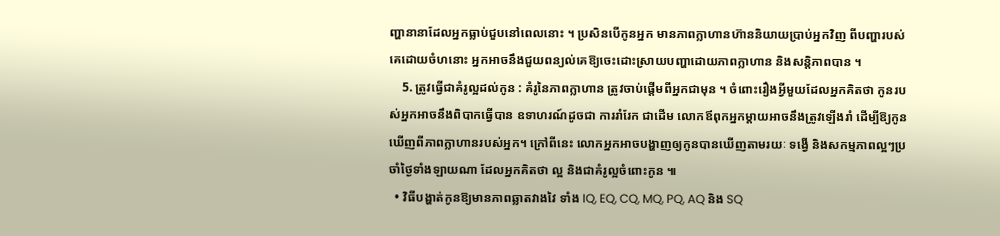ញ្ហានានាដែលអ្នកធ្លាប់ជួបនៅពេលនោះ ។ ប្រសិនបើកូនអ្នក មានភាពក្លាហានហ៊ាននិយាយប្រាប់អ្នកវិញ ពីបញ្ហារបស់គេដោយចំហនោះ អ្នកអាចនឹងជួយពន្យល់គេឱ្យចេះដោះស្រាយបញ្ហាដោយភាពក្លាហាន និងសន្តិភាពបាន ។
    5. ត្រូវធ្វើជាគំរូល្អដល់កូន : គំរូនៃភាពក្លាហាន ត្រូវចាប់ផ្ដើមពីអ្នកជាមុន ។ ចំពោះរឿងអ្វីមួយដែលអ្នកគិតថា កូនរបស់អ្នកអាចនឹងពិបាកធ្វើបាន ឧទាហរណ៍ដូចជា ការរាំរែក ជាដើម លោកឪពុកអ្នកម្តាយអាចនឹងត្រូវឡើងរាំ ដើម្បីឱ្យកូនឃើញពីភាពក្លាហានរបស់អ្នក។ ក្រៅពីនេះ លោកអ្នកអាចបង្ហាញឲ្យកូនបានឃើញតាមរយៈ ទង្វើ និងសកម្មភាពល្អៗប្រចាំថ្ងៃទាំងឡាយណា ដែលអ្នកគិតថា ល្អ និងជាគំរូល្អចំពោះកូន ៕
  • វិធីបង្ហាត់កូនឱ្យមានភាពឆ្លាតវាងវៃ ទាំង IQ, EQ, CQ, MQ, PQ, AQ និង SQ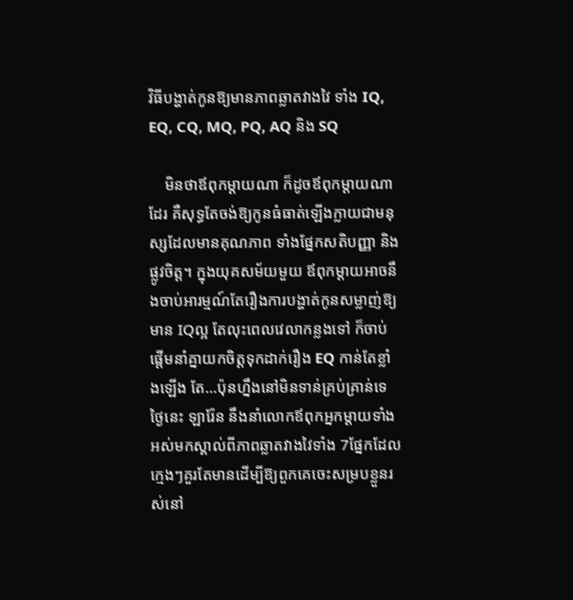វិធីបង្ហាត់កូនឱ្យមានភាពឆ្លាតវាងវៃ ទាំង IQ, EQ, CQ, MQ, PQ, AQ និង SQ

    មិនថាឪពុកម្ដាយណា ក៏ដូចឪពុកម្ដាយណាដែរ គឺសុទ្ធតែចង់ឱ្យកូនធំធាត់ឡើងក្លាយជាមនុស្សដែលមានគុណភាព ទាំងផ្នែកសតិបញ្ញា និងផ្លូវចិត្ត។ ក្នុងយុគសម័យមួយ ឪពុកម្ដាយអាចនឹងចាប់អារម្មណ៍តែរឿងការបង្ហាត់កូនសម្លាញ់ឱ្យមាន IQល្អ តែលុះពេលវេលាកន្លងទៅ ក៏ចាប់ផ្ដើមនាំគ្នាយកចិត្តទុកដាក់រឿង EQ កាន់តែខ្លាំងឡើង តែ…ប៉ុនហ្នឹងនៅមិនទាន់គ្រប់គ្រាន់ទេ ថ្ងៃនេះ ឡារ៉ែន នឹងនាំលោកឪពុកអ្នកម្ដាយទាំងអស់មកស្គាល់ពីភាពឆ្លាតវាងវៃទាំង 7ផ្នែកដែលក្មេងៗគួរតែមានដើម្បីឱ្យពួកគេចេះសម្របខ្លួនរស់នៅ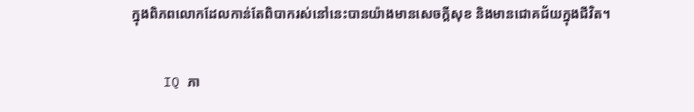ក្នុងពិភពលោកដែលកាន់តែពិបាករស់នៅនេះបានយ៉ាងមានសេចក្ដីសុខ និងមានជោគជ័យក្នុងជីវិត។

    IQ ភា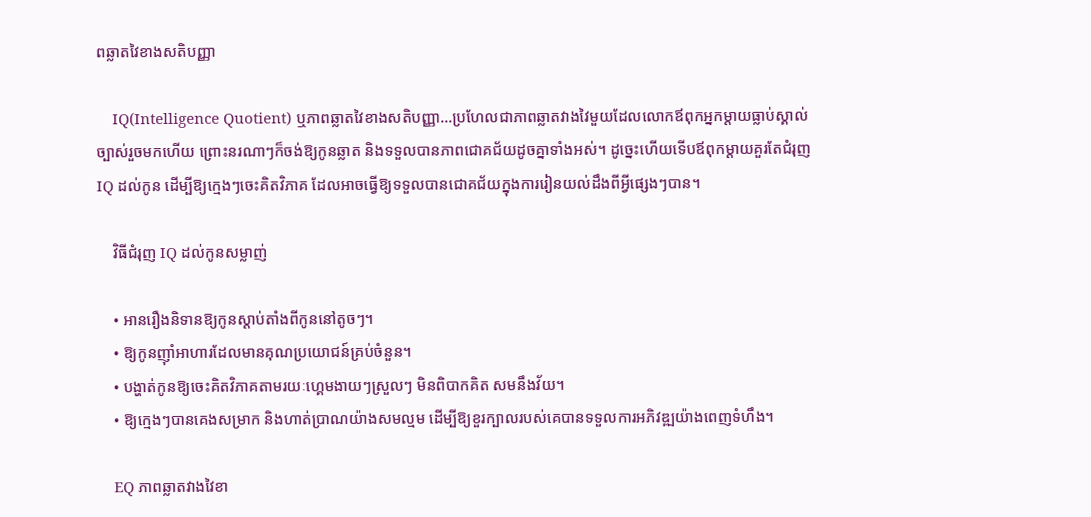ពឆ្លាតវៃខាងសតិបញ្ញា

    IQ(Intelligence Quotient) ឬភាពឆ្លាតវៃខាងសតិបញ្ញា…ប្រហែលជាភាពឆ្លាតវាងវៃមួយដែលលោកឪពុកអ្នកម្ដាយធ្លាប់ស្គាល់ច្បាស់រួចមកហើយ ព្រោះនរណាៗក៏ចង់ឱ្យកូនឆ្លាត និងទទួលបានភាពជោគជ័យដូចគ្នាទាំងអស់។ ដូច្នេះហើយទើបឪពុកម្ដាយគួរតែជំរុញ IQ ដល់កូន ដើម្បីឱ្យក្មេងៗចេះគិតវិភាគ ដែលអាចធ្វើឱ្យទទួលបានជោគជ័យក្នុងការរៀនយល់ដឹងពីអ្វីផ្សេងៗបាន។

    វិធីជំរុញ IQ ដល់កូនសម្លាញ់

    • អានរឿងនិទានឱ្យកូនស្ដាប់តាំងពីកូននៅតូចៗ។
    • ឱ្យកូនញ៉ាំអាហារដែលមានគុណប្រយោជន៍គ្រប់ចំនួន។
    • បង្ហាត់កូនឱ្យចេះគិតវិភាគតាមរយៈហ្គេមងាយៗស្រួលៗ មិនពិបាកគិត សមនឹងវ័យ។
    • ឱ្យក្មេងៗបានគេងសម្រាក និងហាត់ប្រាណយ៉ាងសមល្មម ដើម្បីឱ្យខួរក្បាលរបស់គេបានទទួលការអភិវឌ្ឍយ៉ាងពេញទំហឹង។

    EQ ភាពឆ្លាតវាងវៃខា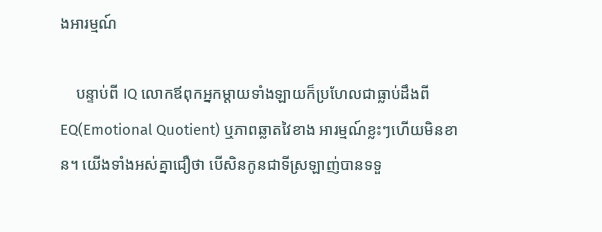ងអារម្មណ៍

    បន្ទាប់ពី IQ លោកឪពុកអ្នកម្ដាយទាំងឡាយក៏ប្រហែលជាធ្លាប់ដឹងពី EQ(Emotional Quotient) ឬភាពឆ្លាតវៃខាង អារម្មណ៍ខ្លះៗហើយមិនខាន។ យើងទាំងអស់គ្នាជឿថា បើសិនកូនជាទីស្រឡាញ់បានទទួ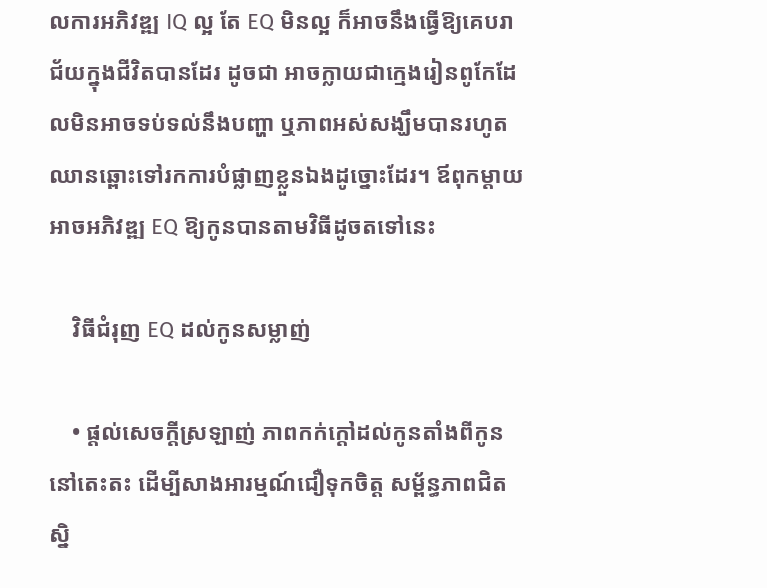លការអភិវឌ្ឍ IQ ល្អ តែ EQ មិនល្អ ក៏អាចនឹងធ្វើឱ្យគេបរាជ័យក្នុងជីវិតបានដែរ ដូចជា អាចក្លាយជាក្មេងរៀនពូកែដែលមិនអាចទប់ទល់នឹងបញ្ហា ឬភាពអស់សង្ឃឹមបានរហូតឈានឆ្ពោះទៅរកការបំផ្លាញខ្លួនឯងដូច្នោះដែរ។ ឪពុកម្ដាយអាចអភិវឌ្ឍ EQ ឱ្យកូនបានតាមវិធីដូចតទៅនេះ

    វិធីជំរុញ EQ ដល់កូនសម្លាញ់

    • ផ្ដល់សេចក្ដីស្រឡាញ់ ភាពកក់ក្ដៅដល់កូនតាំងពីកូននៅតេះតះ ដើម្បីសាងអារម្មណ៍ជឿទុកចិត្ត សម្ព័ន្ធភាពជិតស្និ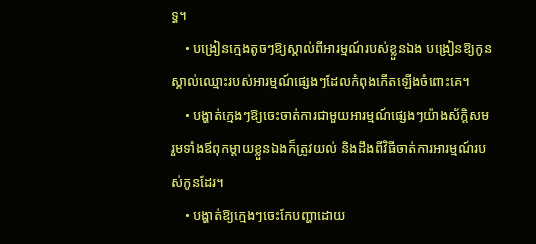ទ្ធ។
    • បង្រៀនក្មេងតូចៗឱ្យស្គាល់ពីអារម្មណ៍របស់ខ្លួនឯង បង្រៀនឱ្យកូនស្គាល់ឈ្មោះរបស់អារម្មណ៍ផ្សេងៗដែលកំពុងកើតឡើងចំពោះគេ។
    • បង្ហាត់ក្មេងៗឱ្យចេះចាត់ការជាមួយអារម្មណ៍ផ្សេងៗយ៉ាងស័ក្តិសម រួមទាំងឪពុកម្ដាយខ្លួនឯងក៏ត្រូវយល់ និងដឹងពីវិធីចាត់ការអារម្មណ៍របស់កូនដែរ។
    • បង្ហាត់ឱ្យក្មេងៗចេះកែបញ្ហាដោយ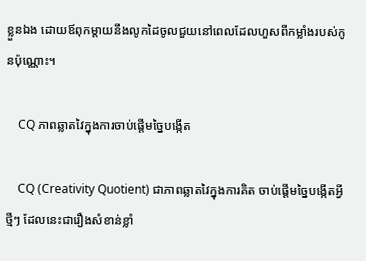ខ្លួនឯង ដោយឪពុកម្ដាយនឹងលូកដៃចូលជួយនៅពេលដែលហួសពីកម្លាំងរបស់កូនប៉ុណ្ណោះ។

    CQ ភាពឆ្លាតវៃក្នុងការចាប់ផ្ដើមច្នៃបង្កើត

    CQ (Creativity Quotient) ជាភាពឆ្លាតវៃក្នុងការគិត ចាប់ផ្ដើមច្នៃបង្កើតអ្វីថ្មីៗ ដែលនេះជារឿងសំខាន់ខ្លាំ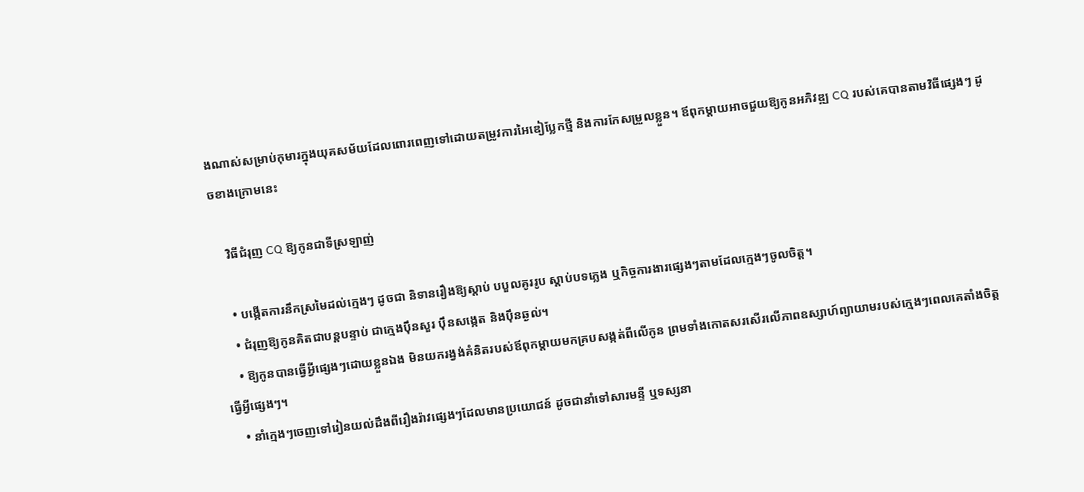ងណាស់សម្រាប់កុមារក្នុងយុគសម័យដែលពោរពេញទៅដោយតម្រូវការអៃឌៀប្លែកថ្មី និងការកែសម្រួលខ្លួន។ ឪពុកម្ដាយអាចជួយឱ្យកូនអភិវឌ្ឍ CQ របស់គេបានតាមវិធីផ្សេងៗ ដូចខាងក្រោមនេះ

    វិធីជំរុញ CQ ឱ្យកូនជាទីស្រឡាញ់

    • បង្កើតការនឹកស្រមៃដល់ក្មេងៗ ដូចជា និទានរឿងឱ្យស្ដាប់ បបួលគូររូប ស្ដាប់បទភ្លេង ឬកិច្ចការងារផ្សេងៗតាមដែលក្មេងៗចូលចិត្ត។
    • ជំរុញឱ្យកូនគិតជាបន្តបន្ទាប់ ជាក្មេងប៉ឹនសួរ ប៉ឹនសង្កេត និងប៉ឹនឆ្ងល់។
    • ឱ្យកូនបានធ្វើអ្វីផ្សេងៗដោយខ្លួនឯង មិនយករង្វង់គំនិតរបស់ឪពុកម្ដាយមកគ្របសង្កត់ពីលើកូន ព្រមទាំងកោតសរសើរលើភាពឧស្សាហ៍ព្យាយាមរបស់ក្មេងៗពេលគេតាំងចិត្តធ្វើអ្វីផ្សេងៗ។
    • នាំក្មេងៗចេញទៅរៀនយល់ដឹងពីរឿងរ៉ាវផ្សេងៗដែលមានប្រយោជន៍ ដូចជានាំទៅសារមន្ទី ឬទស្សនា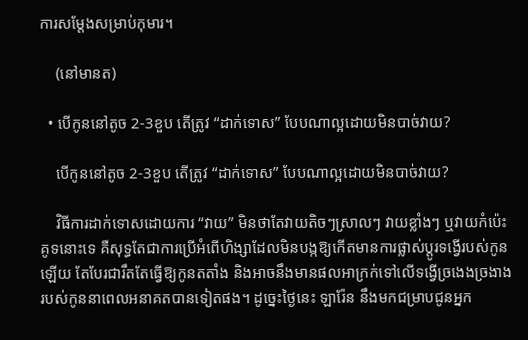ការសម្ដែងសម្រាប់កុមារ។

    (នៅមានត)

  • បើកូននៅតូច 2-3ខួប តើត្រូវ “ដាក់ទោស” បែបណាល្អដោយមិនបាច់វាយ?

    បើកូននៅតូច 2-3ខួប តើត្រូវ “ដាក់ទោស” បែបណាល្អដោយមិនបាច់វាយ?

    វិធីការដាក់ទោសដោយការ “វាយ” មិនថាតែវាយតិចៗស្រាលៗ វាយខ្លាំងៗ ឬវាយកំប៉េះគូទនោះទេ គឺសុទ្ធតែជាការប្រើអំពើហិង្សាដែលមិនបង្កឱ្យកើតមានការផ្លាស់ប្ដូរទង្វើរបស់កូនឡើយ តែបែរជារឹតតែធ្វើឱ្យកូនតតាំង និងអាចនឹងមានផលអាក្រក់ទៅលើទង្វើច្រងេងច្រងាងរបស់កូននាពេលអនាគតបានទៀតផង។ ដូច្នេះថ្ងៃនេះ ឡារ៉ែន នឹងមកជម្រាបជូនអ្នក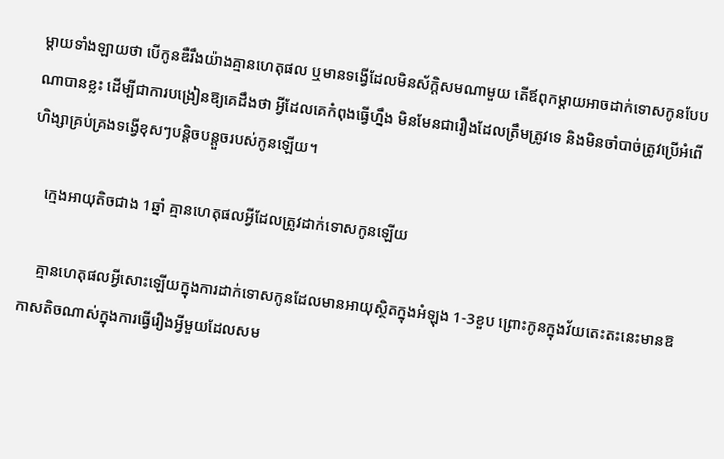ម្ដាយទាំងឡាយថា បើកូនឌឺរឹងយ៉ាងគ្មានហេតុផល ឬមានទង្វើដែលមិនស័ក្តិសមណាមួយ តើឪពុកម្ដាយអាចដាក់ទោសកូនបែបណាបានខ្លះ ដើម្បីជាការបង្រៀនឱ្យគេដឹងថា អ្វីដែលគេកំពុងធ្វើហ្នឹង មិនមែនជារឿងដែលត្រឹមត្រូវទេ និងមិនចាំបាច់ត្រូវប្រើអំពើហិង្សាគ្រប់គ្រងទង្វើខុសៗបន្តិចបន្តួចរបស់កូនឡើយ។

    ក្មេងអាយុតិចជាង 1ឆ្នាំ គ្មានហេតុផលអ្វីដែលត្រូវដាក់ទោសកូនឡើយ

    គ្មានហេតុផលអ្វីសោះឡើយក្នុងការដាក់ទោសកូនដែលមានអាយុស្ថិតក្នុងអំឡុង 1-3ខួប ព្រោះកូនក្នុងវ័យតេះតះនេះមានឱកាសតិចណាស់ក្នុងការធ្វើរឿងអ្វីមួយដែលសម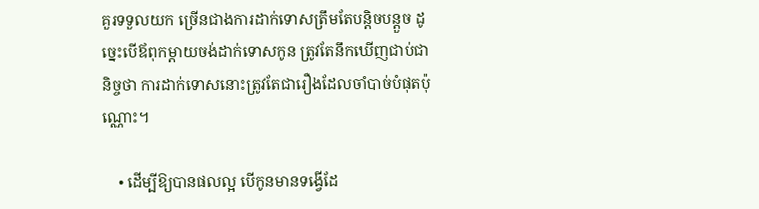គួរទទួលយក ច្រើនជាងការដាក់ទោសត្រឹមតែបន្តិចបន្តួច ដូច្នេះបើឪពុកម្ដាយចង់ដាក់ទោសកូន ត្រូវតែនឹកឃើញជាប់ជានិច្ចថា ការដាក់ទោសនោះត្រូវតែជារឿងដែលចាំបាច់បំផុតប៉ុណ្ណោះ។

    • ដើម្បីឱ្យបានផលល្អ បើកូនមានទង្វើដែ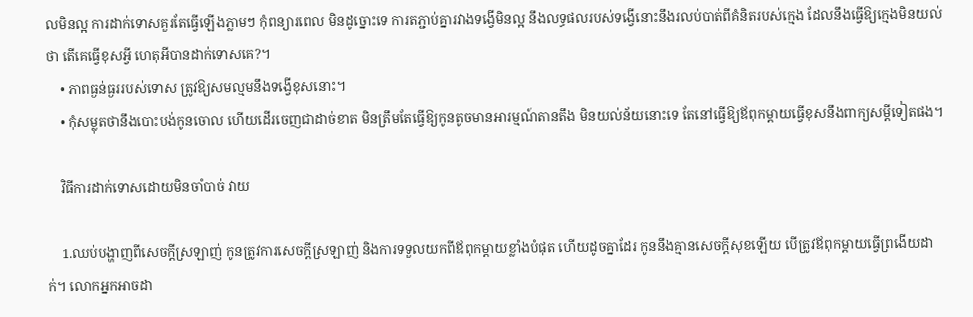លមិនល្អ ការដាក់ទោសគួរតែធ្វើឡើងភ្លាមៗ កុំពន្យារពេល មិនដូច្នោះទេ ការតភ្ជាប់គ្នារវាងទង្វើមិនល្អ នឹងលទ្ធផលរបស់ទង្វើនោះនឹងរលប់បាត់ពីគំនិតរបស់ក្មេង ដែលនឹងធ្វើឱ្យក្មេងមិនយល់ថា តើគេធ្វើខុសអ្វី ហេតុអីបានដាក់ទោសគេ?។
    • ភាពធ្ងន់ធ្ងររបស់ទោស ត្រូវឱ្យសមល្មមនឹងទង្វើខុសនោះ។
    • កុំសម្លុតថានឹងបោះបង់កូនចោល ហើយដើរចេញជាដាច់ខាត មិនត្រឹមតែធ្វើឱ្យកូនតូចមានអារម្មណ៍តានតឹង មិនយល់ន័យនោះទេ តែនៅធ្វើឱ្យឪពុកម្ដាយធ្វើខុសនឹងពាក្យសម្ដីទៀតផង។

    វិធីការដាក់ទោសដោយមិនចាំបាច់ វាយ

    1.ឈប់បង្ហាញពីសេចក្ដីស្រឡាញ់ កូនត្រូវការសេចក្ដីស្រឡាញ់ និងការទទួលយកពីឪពុកម្ដាយខ្លាំងបំផុត ហើយដូចគ្នាដែរ កូននឹងគ្មានសេចក្ដីសុខឡើយ បើត្រូវឪពុកម្ដាយធ្វើព្រងើយដាក់។ លោកអ្នកអាចដា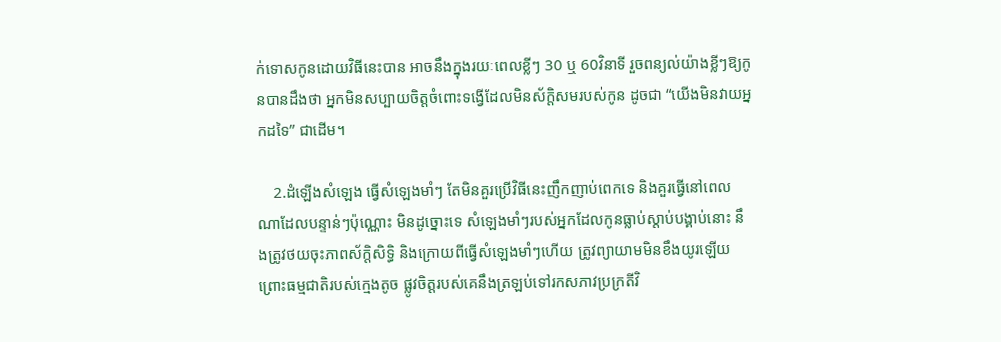ក់ទោសកូនដោយវិធីនេះបាន អាចនឹងក្នុងរយៈពេលខ្លីៗ 30 ឬ 60វិនាទី រួចពន្យល់យ៉ាងខ្លីៗឱ្យកូនបានដឹងថា អ្នកមិនសប្បាយចិត្តចំពោះទង្វើដែលមិនស័ក្តិសមរបស់កូន ដូចជា “យើងមិនវាយអ្នកដទៃ” ជាដើម។

    2.ដំឡើងសំឡេង ធ្វើសំឡេងមាំៗ តែមិនគួរប្រើវិធីនេះញឹកញាប់ពេកទេ និងគួរធ្វើនៅពេលណាដែលបន្ទាន់ៗប៉ុណ្ណោះ មិនដូច្នោះទេ សំឡេងមាំៗរបស់អ្នកដែលកូនធ្លាប់ស្ដាប់បង្គាប់នោះ នឹងត្រូវថយចុះភាពស័ក្តិសិទ្ធិ និងក្រោយពីធ្វើសំឡេងមាំៗហើយ ត្រូវព្យាយាមមិនខឹងយូរឡើយ ព្រោះធម្មជាតិរបស់ក្មេងតូច ផ្លូវចិត្តរបស់គេនឹងត្រឡប់ទៅរកសភាវប្រក្រតីវិ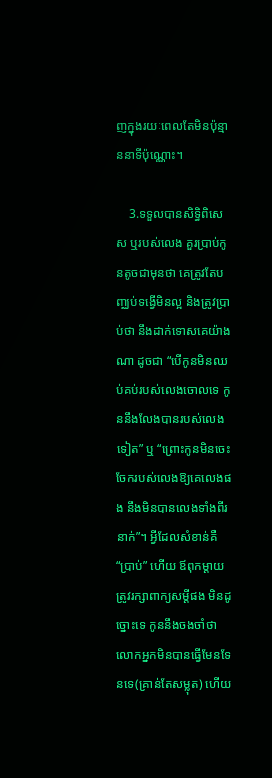ញក្នុងរយៈពេលតែមិនប៉ុន្មាននាទីប៉ុណ្ណោះ។

    3.ទទួលបានសិទ្ធិពិសេស ឬរបស់លេង គួរប្រាប់កូនតូចជាមុនថា គេត្រូវតែបញ្ឈប់ទង្វើមិនល្អ និងត្រូវប្រាប់ថា នឹងដាក់ទោសគេយ៉ាងណា ដូចជា “បើកូនមិនឈប់គប់របស់លេងចោលទេ កូននឹងលែងបានរបស់លេងទៀត” ឬ “ព្រោះកូនមិនចេះចែករបស់លេងឱ្យគេលេងផង នឹងមិនបានលេងទាំងពីរនាក់”។ អ្វីដែលសំខាន់គឺ “ប្រាប់” ហើយ ឪពុកម្ដាយត្រូវរក្សាពាក្យសម្ដីផង មិនដូច្នោះទេ កូននឹងចងចាំថា លោកអ្នកមិនបានធ្វើមែនទែនទេ(គ្រាន់តែសម្លុត) ហើយ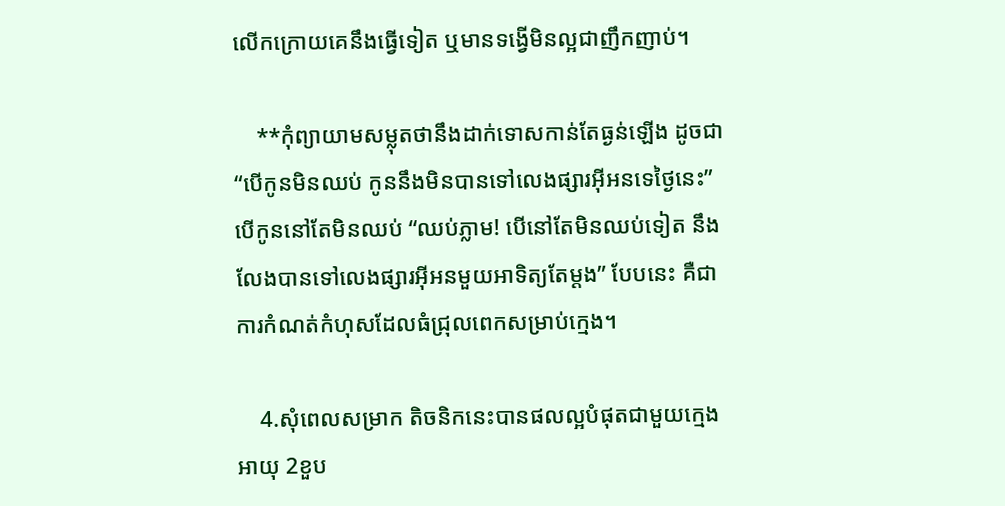លើកក្រោយគេនឹងធ្វើទៀត ឬមានទង្វើមិនល្អជាញឹកញាប់។

    **កុំព្យាយាមសម្លុតថានឹងដាក់ទោសកាន់តែធ្ងន់ឡើង ដូចជា “បើកូនមិនឈប់ កូននឹងមិនបានទៅលេងផ្សារអ៊ីអនទេថ្ងៃនេះ” បើកូននៅតែមិនឈប់ “ឈប់ភ្លាម! បើនៅតែមិនឈប់ទៀត នឹងលែងបានទៅលេងផ្សារអ៊ីអនមួយអាទិត្យតែម្ដង” បែបនេះ គឺជាការកំណត់កំហុសដែលធំជ្រុលពេកសម្រាប់ក្មេង។

    4.សុំពេលសម្រាក តិចនិកនេះបានផលល្អបំផុតជាមួយក្មេងអាយុ 2ខួប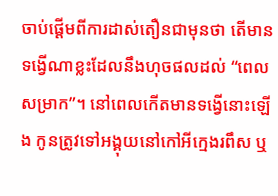ចាប់ផ្ដើមពីការដាស់តឿនជាមុនថា តើមានទង្វើណាខ្លះដែលនឹងហុចផលដល់ “ពេលសម្រាក”។ នៅពេលកើតមានទង្វើនោះឡើង កូនត្រូវទៅអង្គុយនៅកៅអីក្មេងរពឹស ឬ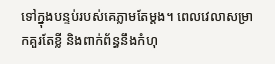ទៅក្នុងបន្ទប់របស់គេភ្លាមតែម្ដង។ ពេលវេលាសម្រាកគួរតែខ្លី និងពាក់ព័ន្ធនឹងកំហុ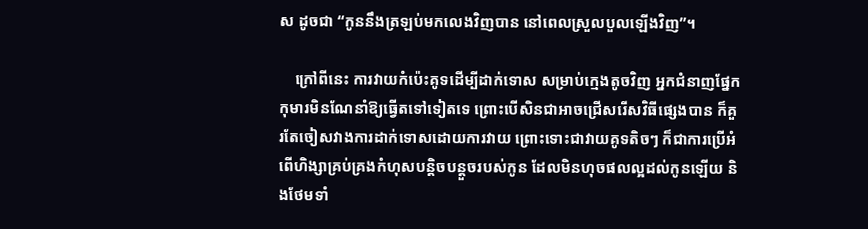ស ដូចជា “កូននឹងត្រឡប់មកលេងវិញបាន នៅពេលស្រួលបួលឡើងវិញ”។

    ក្រៅពីនេះ ការវាយកំប៉េះគូទដើម្បីដាក់ទោស សម្រាប់ក្មេងតូចវិញ អ្នកជំនាញផ្នែកកុមារមិនណែនាំឱ្យធ្វើតទៅទៀតទេ ព្រោះបើសិនជាអាចជ្រើសរើសវិធីផ្សេងបាន ក៏គួរតែចៀសវាងការដាក់ទោសដោយការវាយ ព្រោះទោះជាវាយគូទតិចៗ ក៏ជាការប្រើអំពើហិង្សាគ្រប់គ្រងកំហុសបន្តិចបន្តួចរបស់កូន ដែលមិនហុចផលល្អដល់កូនឡើយ និងថែមទាំ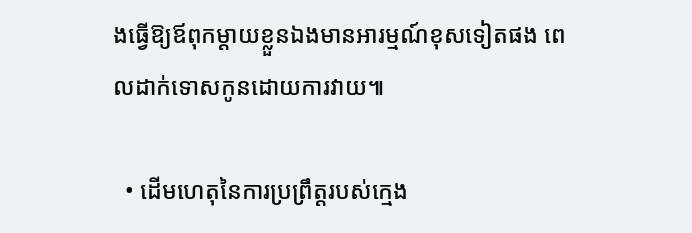ងធ្វើឱ្យឪពុកម្ដាយខ្លួនឯងមានអារម្មណ៍ខុសទៀតផង ពេលដាក់ទោសកូនដោយការវាយ៕

  • ដើមហេតុនៃការប្រព្រឹត្តរបស់ក្មេង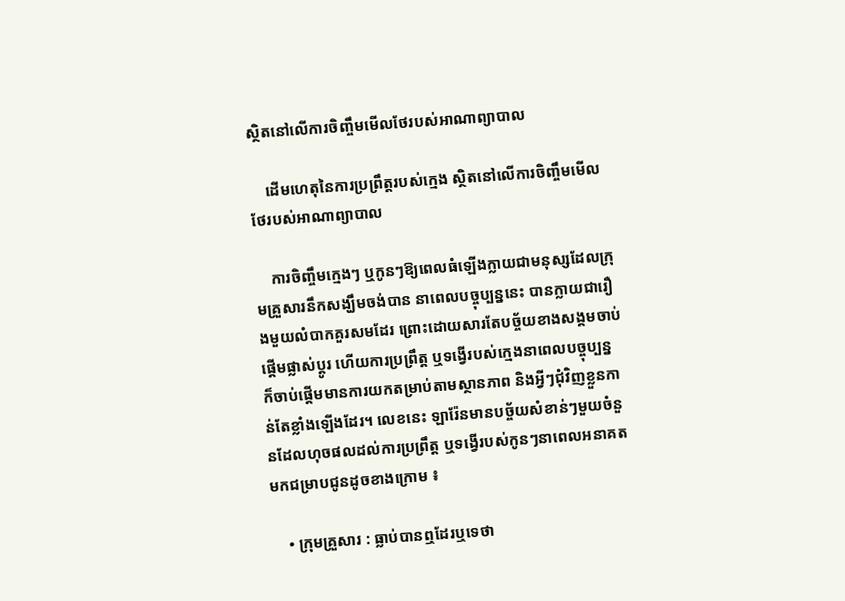ស្ថិតនៅលើការចិញ្ចឹមមើលថែរបស់អាណាព្យាបាល

    ដើមហេតុនៃការប្រព្រឹត្តរបស់ក្មេង ស្ថិតនៅលើការចិញ្ចឹមមើលថែរបស់អាណាព្យាបាល

    ការចិញ្ចឹមក្មេងៗ ឬកូនៗឱ្យពេលធំឡើងក្លាយជាមនុស្សដែលក្រុមគ្រួសារនឹកសង្ឃឹមចង់បាន នាពេលបច្ចុប្បន្ននេះ បានក្លាយជារឿងមួយលំបាកគួរសមដែរ ព្រោះដោយសារតែបច្ច័យខាងសង្គមចាប់ផ្តើមផ្លាស់ប្តូរ ហើយការប្រព្រឹត្ត ឬទង្វើរបស់ក្មេងនាពេលបច្ចុប្បន្ន ក៏ចាប់ផ្តើមមានការយកតម្រាប់តាមស្ថានភាព និងអ្វីៗជុំវិញខ្លួនកាន់តែខ្លាំងឡើងដែរ។ លេខនេះ ឡារ៉ែនមានបច្ច័យសំខាន់ៗមួយចំនួនដែលហុចផលដល់ការប្រព្រឹត្ត ឬទង្វើរបស់កូនៗនាពេលអនាគតមកជម្រាបជូនដូចខាងក្រោម ៖

    • ក្រុមគ្រួសារ : ធ្លាប់បានឮដែរឬទេថា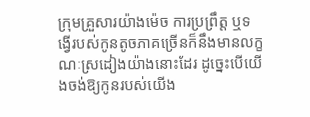ក្រុមគ្រួសារយ៉ាងម៉េច ការប្រព្រឹត្ត ឬទង្វើរបស់កូនតូចភាគច្រើនក៏នឹងមានលក្ខណៈស្រដៀងយ៉ាងនោះដែរ ដូច្នេះបើយើងចង់ឱ្យកូនរបស់យើង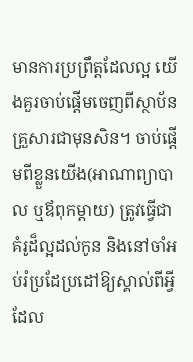មានការប្រព្រឹត្តដែលល្អ យើងគួរចាប់ផ្តើមចេញពីស្ថាប័នគ្រួសារជាមុនសិន។ ចាប់ផ្តើមពីខ្លួនយើង(អាណាព្យាបាល ឬឪពុកម្ដាយ) ត្រូវធ្វើជាគំរូដ៏ល្អដល់កូន និងនៅចាំអប់រំប្រដែប្រដៅឱ្យស្គាល់ពីអ្វីដែល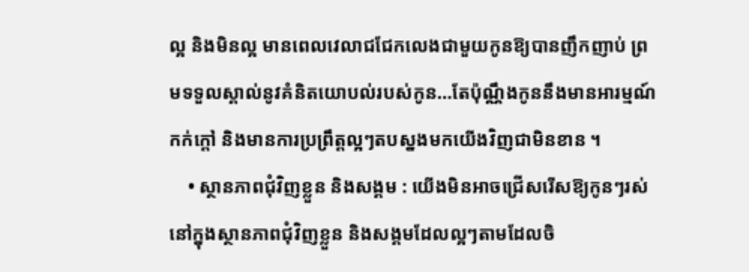ល្អ និងមិនល្អ មានពេលវេលាជជែកលេងជាមួយកូនឱ្យបានញឹកញាប់ ព្រមទទួលស្គាល់នូវគំនិតយោបល់របស់កូន…តែប៉ុណ្ណឹងកូននឹងមានអារម្មណ៍កក់ក្តៅ និងមានការប្រព្រឹត្តល្អៗតបស្នងមកយើងវិញជាមិនខាន ។
    • ស្ថានភាពជុំវិញខ្លួន និងសង្គម : យើងមិនអាចជ្រើសរើសឱ្យកូនៗរស់នៅក្នុងស្ថានភាពជុំវិញខ្លួន និងសង្គមដែលល្អៗតាមដែលចិ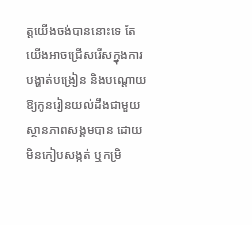ត្តយើងចង់បាននោះទេ តែយើងអាចជ្រើសរើសក្នុងការបង្ហាត់បង្រៀន និងបណ្តោយឱ្យកូនរៀនយល់ដឹងជាមួយស្ថានភាពសង្គមបាន ដោយមិនកៀបសង្កត់ ឬកម្រិ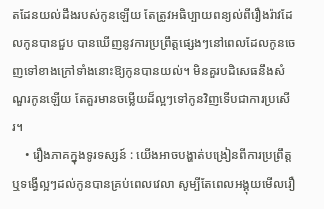តដែនយល់ដឹងរបស់កូនឡើយ តែត្រូវអធិប្បាយពន្យល់ពីរឿងរ៉ាវដែលកូនបានជួប បានឃើញនូវការប្រព្រឹត្តផ្សេងៗនៅពេលដែលកូនចេញទៅខាងក្រៅទាំងនោះឱ្យកូនបានយល់។ មិនគួរបដិសេធនឹងសំណួរកូនឡើយ តែគួរមានចម្លើយដ៏ល្អៗទៅកូនវិញទើបជាការប្រសើរ។
    • រឿងភាគក្នុងទូរទស្សន៍ : យើងអាចបង្ហាត់បង្រៀនពីការប្រព្រឹត្ត ឬទង្វើល្អៗដល់កូនបានគ្រប់ពេលវេលា សូម្បីតែពេលអង្គុយមើលរឿ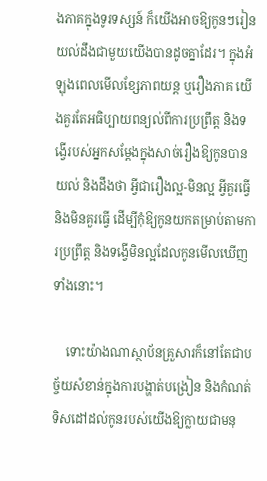ងភាគក្នុងទូរទស្សន៍ ក៏យើងអាចឱ្យកូនៗរៀនយល់ដឹងជាមួយយើងបានដូចគ្នាដែរ។ ក្នុងអំឡុងពេលមើលខ្សែភាពយន្ត ឬរឿងភាគ យើងគួរតែអធិប្បាយពន្យល់ពីការប្រព្រឹត្ត និងទង្វើរបស់អ្នកសម្ដែងក្នុងសាច់រឿងឱ្យកូនបានយល់ និងដឹងថា អ្វីជារឿងល្អ-មិនល្អ អ្វីគួរធ្វើ និងមិនគួរធ្វើ ដើម្បីកុំឱ្យកូនយកតម្រាប់តាមការប្រព្រឹត្ត និងទង្វើមិនល្អដែលកូនមើលឃើញទាំងនោះ។

    ទោះយ៉ាងណាស្ថាប័នគ្រួសារក៏នៅតែជាបច្ច័យសំខាន់ក្នុងការបង្ហាត់បង្រៀន និងកំណត់ទិសដៅដល់កូនរបស់យើងឱ្យក្លាយជាមនុ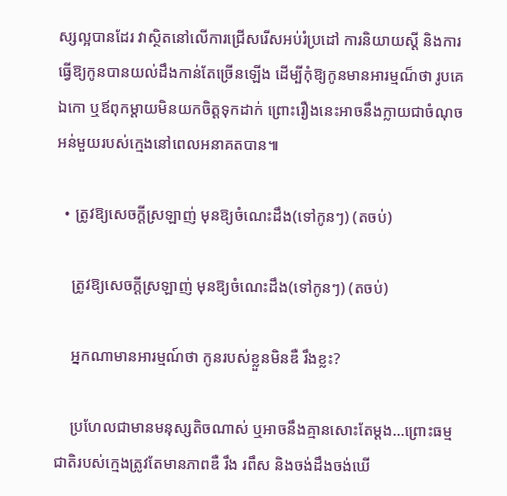ស្សល្អបានដែរ វាស្ថិតនៅលើការជ្រើសរើសអប់រំប្រដៅ ការនិយាយស្តី និងការធ្វើឱ្យកូនបានយល់ដឹងកាន់តែច្រើនឡើង ដើម្បីកុំឱ្យកូនមានអារម្មណ៏ថា រូបគេឯកោ ឬឪពុកម្តាយមិនយកចិត្តទុកដាក់ ព្រោះរឿងនេះអាចនឹងក្លាយជាចំណុចអន់មួយរបស់ក្មេងនៅពេលអនាគតបាន៕

  • ត្រូវឱ្យសេចក្ដីស្រឡាញ់ មុនឱ្យចំណេះដឹង(ទៅកូនៗ) (តចប់)

    ត្រូវឱ្យសេចក្ដីស្រឡាញ់ មុនឱ្យចំណេះដឹង(ទៅកូនៗ) (តចប់)

    អ្នកណាមានអារម្មណ៍ថា កូនរបស់ខ្លួនមិនឌឺ រឹងខ្លះ?

    ប្រហែលជាមានមនុស្សតិចណាស់ ឬអាចនឹងគ្មានសោះតែម្ដង…ព្រោះធម្មជាតិរបស់ក្មេងត្រូវតែមានភាពឌឺ រឹង រពឹស និងចង់ដឹងចង់ឃើ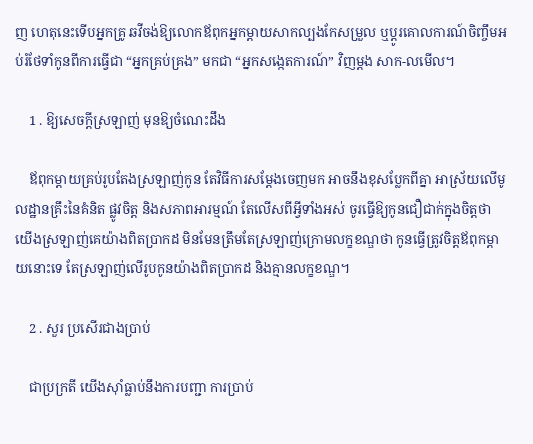ញ ហេតុនេះទើបអ្នកគ្រូ ឆវីចង់ឱ្យលោកឪពុកអ្នកម្ដាយសាកល្បងកែសម្រួល ឬប្ដូរគោលការណ៍ចិញ្ចឹមអប់រំថែទាំកូនពីការធ្វើជា “អ្នកគ្រប់គ្រង” មកជា “អ្នកសង្កេតការណ៍” វិញម្ដង សាក-លមើល។

    1 . ឱ្យសេចក្ដីស្រឡាញ់ មុនឱ្យចំណេះដឹង

    ឪពុកម្ដាយគ្រប់រូបតែងស្រឡាញ់កូន តែវិធីការសម្ដែងចេញមក អាចនឹងខុសប្លែកពីគ្នា អាស្រ័យលើមូលដ្ឋានគ្រឹះនៃគំនិត ផ្លូវចិត្ត និងសភាពអារម្មណ៍ តែលើសពីអ្វីទាំងអស់ ចូរធ្វើឱ្យកូនជឿជាក់ក្នុងចិត្តថា យើងស្រឡាញ់គេយ៉ាងពិតប្រាកដ មិនមែនត្រឹមតែស្រឡាញ់ក្រោមលក្ខខណ្ឌថា កូនធ្វើត្រូវចិត្តឪពុកម្ដាយនោះទេ តែស្រឡាញ់លើរូបកូនយ៉ាងពិតប្រាកដ និងគ្មានលក្ខខណ្ឌ។

    2 . សួរ ប្រសើរជាងប្រាប់

    ជាប្រក្រតី យើងស៊ាំធ្លាប់នឹងការបញ្ជា ការប្រាប់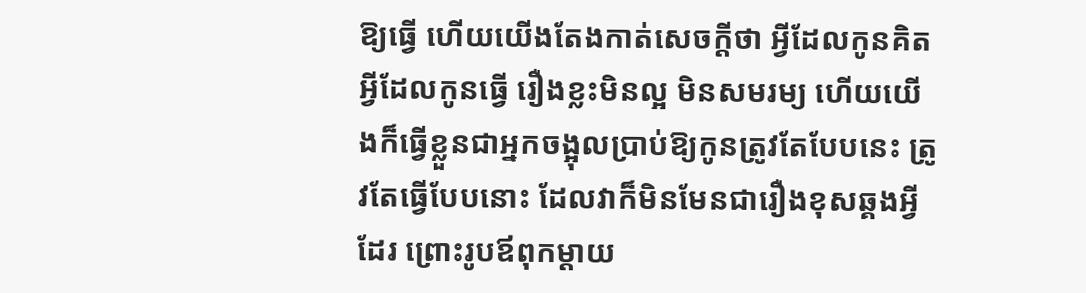ឱ្យធ្វើ ហើយយើងតែងកាត់សេចក្ដីថា អ្វីដែលកូនគិត អ្វីដែលកូនធ្វើ រឿងខ្លះមិនល្អ មិនសមរម្យ ហើយយើងក៏ធ្វើខ្លួនជាអ្នកចង្អុលប្រាប់ឱ្យកូនត្រូវតែបែបនេះ ត្រូវតែធ្វើបែបនោះ ដែលវាក៏មិនមែនជារឿងខុសឆ្គងអ្វីដែរ ព្រោះរូបឪពុកម្ដាយ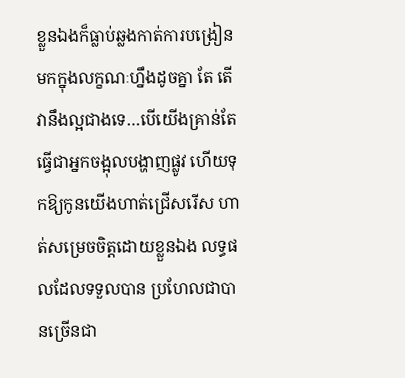ខ្លួនឯងក៏ធ្លាប់ឆ្លងកាត់ការបង្រៀនមកក្នុងលក្ខណៈហ្នឹងដូចគ្នា តែ តើវានឹងល្អជាងទេ…បើយើងគ្រាន់តែធ្វើជាអ្នកចង្អុលបង្ហាញផ្លូវ ហើយទុកឱ្យកូនយើងហាត់ជ្រើសរើស ហាត់សម្រេចចិត្តដោយខ្លួនឯង លទ្ធផលដែលទទួលបាន ប្រហែលជាបានច្រើនជា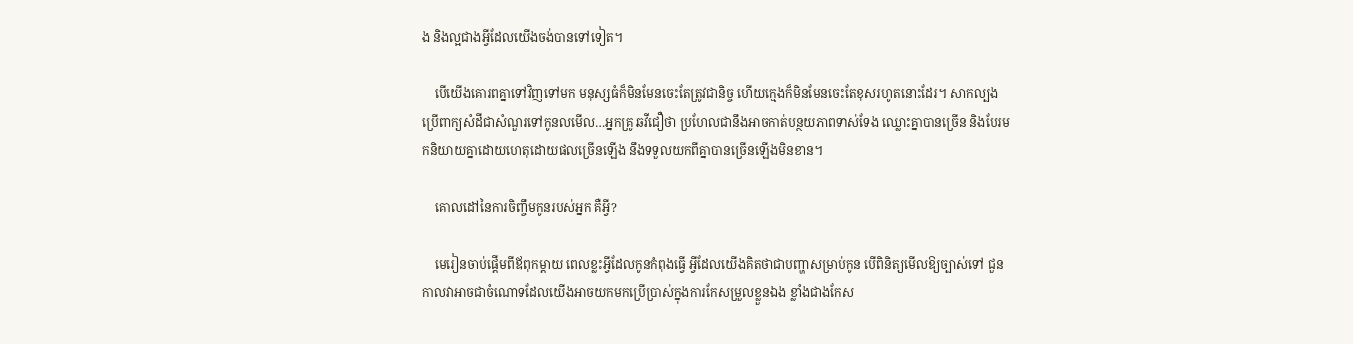ង និងល្អជាងអ្វីដែលយើងចង់បានទៅទៀត។

    បើយើងគោរពគ្នាទៅវិញទៅមក មនុស្សធំក៏មិនមែនចេះតែត្រូវជានិច្ច ហើយក្មេងក៏មិនមែនចេះតែខុសរហូតនោះដែរ។ សាកល្បងប្រើពាក្យសំដីជាសំណួរទៅកូនលមើល…អ្នកគ្រូ ឆវីជឿថា ប្រហែលជានឹងអាចកាត់បន្ថយភាពទាស់ទែង ឈ្លោះគ្នាបានច្រើន និងបែរមកនិយាយគ្នាដោយហេតុដោយផលច្រើនឡើង នឹងទទួលយកពីគ្នាបានច្រើនឡើងមិនខាន។

    គោលដៅនៃការចិញ្ចឹមកូនរបស់អ្នក គឺអ្វី?

    មេរៀនចាប់ផ្ដើមពីឪពុកម្ដាយ ពេលខ្លះអ្វីដែលកូនកំពុងធ្វើ អ្វីដែលយើងគិតថាជាបញ្ហាសម្រាប់កូន បើពិនិត្យមើលឱ្យច្បាស់ទៅ ជួនកាលវាអាចជាចំណោទដែលយើងអាចយកមកប្រើប្រាស់ក្នុងការកែសម្រួលខ្លួនឯង ខ្លាំងជាងកែស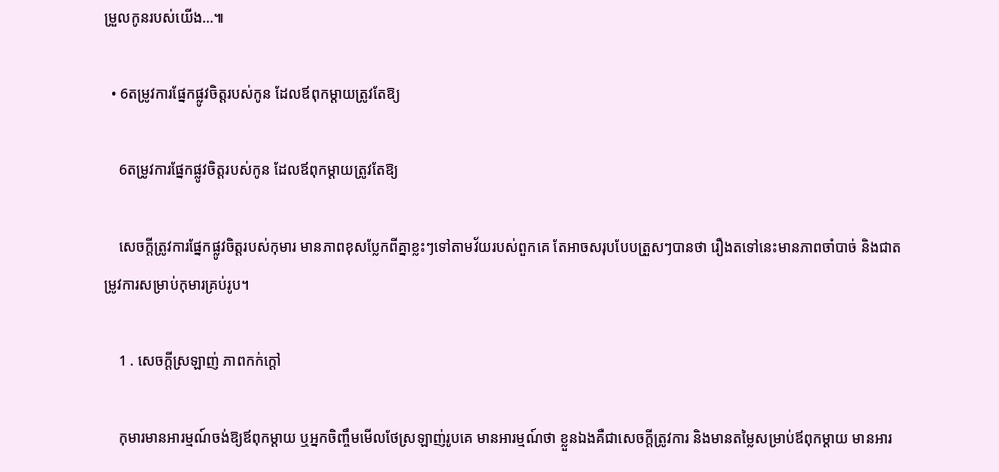ម្រួលកូនរបស់យើង…៕

  • 6តម្រូវការផ្នែកផ្លូវចិត្តរបស់កូន ដែលឪពុកម្ដាយត្រូវតែឱ្យ

    6តម្រូវការផ្នែកផ្លូវចិត្តរបស់កូន ដែលឪពុកម្ដាយត្រូវតែឱ្យ

    សេចក្ដីត្រូវការផ្នែកផ្លូវចិត្តរបស់កុមារ មានភាពខុសប្លែកពីគ្នាខ្លះៗទៅតាមវ័យរបស់ពួកគេ តែអាចសរុបបែបត្រួសៗបានថា រឿងតទៅនេះមានភាពចាំបាច់ និងជាតម្រូវការសម្រាប់កុមារគ្រប់រូប។

    1 . សេចក្ដីស្រឡាញ់ ភាពកក់ក្ដៅ

    កុមារមានអារម្មណ៍ចង់ឱ្យឪពុកម្ដាយ ឬអ្នកចិញ្ចឹមមើលថែស្រឡាញ់រូបគេ មានអារម្មណ៍ថា ខ្លួនឯងគឺជាសេចក្ដីត្រូវការ និងមានតម្លៃសម្រាប់ឪពុកម្ដាយ មានអារ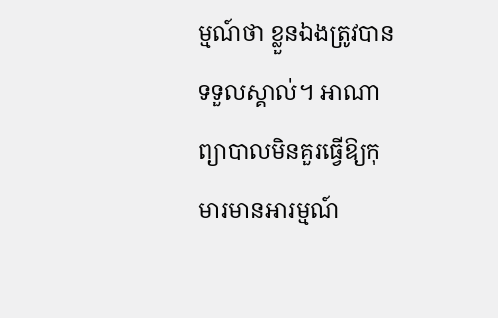ម្មណ៍ថា ខ្លួនឯងត្រូវបានទទួលស្គាល់។ អាណាព្យាបាលមិនគួរធ្វើឱ្យកុមារមានអារម្មណ៍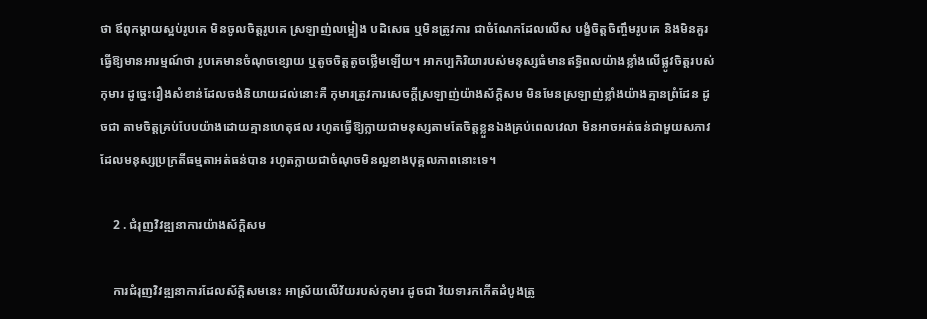ថា ឪពុកម្ដាយស្អប់រូបគេ មិនចូលចិត្តរូបគេ ស្រឡាញ់លម្អៀង បដិសេធ ឬមិនត្រូវការ ជាចំណែកដែលលើស បង្ខំចិត្តចិញ្ចឹមរូបគេ និងមិនគួរធ្វើឱ្យមានអារម្មណ៍ថា រូបគេមានចំណុចខ្សោយ ឬតូចចិត្តតូចថ្លើមឡើយ។ អាកប្បកិរិយារបស់មនុស្សធំមានឥទ្ធិពលយ៉ាងខ្លាំងលើផ្លូវចិត្តរបស់កុមារ ដូច្នេះរឿងសំខាន់ដែលចង់និយាយដល់នោះគឺ កុមារត្រូវការសេចក្ដីស្រឡាញ់យ៉ាងស័ក្តិសម មិនមែនស្រឡាញ់ខ្លាំងយ៉ាងគ្មានព្រំដែន ដូចជា តាមចិត្តគ្រប់បែបយ៉ាងដោយគ្មានហេតុផល រហូតធ្វើឱ្យក្លាយជាមនុស្សតាមតែចិត្តខ្លួនឯងគ្រប់ពេលវេលា មិនអាចអត់ធន់ជាមួយសភាវដែលមនុស្សប្រក្រតីធម្មតាអត់ធន់បាន រហូតក្លាយជាចំណុចមិនល្អខាងបុគ្គលភាពនោះទេ។

    2 . ជំរុញវិវឌ្ឍនាការយ៉ាងស័ក្តិសម

    ការជំរុញវិវឌ្ឍនាការដែលស័ក្តិសមនេះ អាស្រ័យលើវ័យរបស់កុមារ ដូចជា វ័យទារកកើតដំបូងត្រូ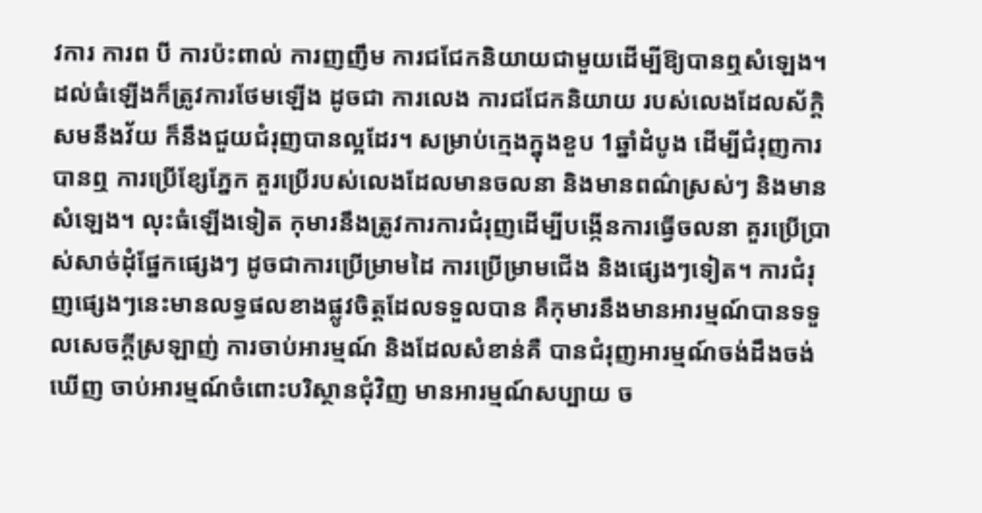វការ ការព បី ការប៉ះពាល់ ការញញឹម ការជជែកនិយាយជាមួយដើម្បីឱ្យបានឮសំឡេង។ ដល់ធំឡើងក៏ត្រូវការថែមឡើង ដូចជា ការលេង ការជជែកនិយាយ របស់លេងដែលស័ក្តិសមនឹងវ័យ ក៏នឹងជួយជំរុញបានល្អដែរ។ សម្រាប់ក្មេងក្នុងខួប 1ឆ្នាំដំបូង ដើម្បីជំរុញការបានឮ ការប្រើខ្សែភ្នែក គួរប្រើរបស់លេងដែលមានចលនា និងមានពណ៌ស្រស់ៗ និងមានសំឡេង។ លុះធំឡើងទៀត កុមារនឹងត្រូវការការជំរុញដើម្បីបង្កើនការធ្វើចលនា គួរប្រើប្រាស់សាច់ដុំផ្នែកផ្សេងៗ ដូចជាការប្រើម្រាមដៃ ការប្រើម្រាមជើង និងផ្សេងៗទៀត។ ការជំរុញផ្សេងៗនេះមានលទ្ធផលខាងផ្លូវចិត្តដែលទទួលបាន គឺកុមារនឹងមានអារម្មណ៍បានទទួលសេចក្ដីស្រឡាញ់ ការចាប់អារម្មណ៍ និងដែលសំខាន់គឺ បានជំរុញអារម្មណ៍ចង់ដឹងចង់ឃើញ ចាប់អារម្មណ៍ចំពោះបរិស្ថានជុំវិញ មានអារម្មណ៍សប្បាយ ច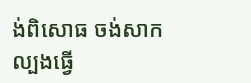ង់ពិសោធ ចង់សាកល្បងធ្វើ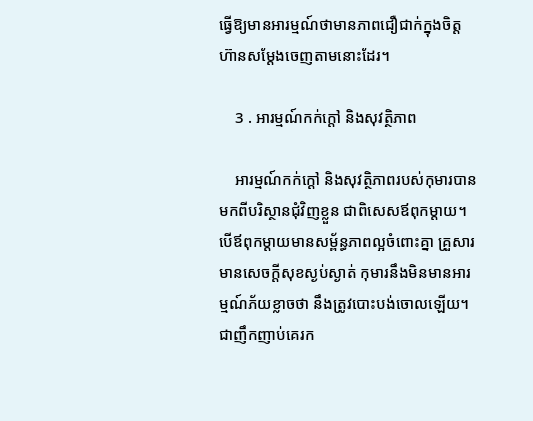ធ្វើឱ្យមានអារម្មណ៍ថាមានភាពជឿជាក់ក្នុងចិត្ត ហ៊ានសម្ដែងចេញតាមនោះដែរ។

    3 . អារម្មណ៍កក់ក្ដៅ និងសុវត្ថិភាព

    អារម្មណ៍កក់ក្ដៅ និងសុវត្ថិភាពរបស់កុមារបានមកពីបរិស្ថានជុំវិញខ្លួន ជាពិសេសឪពុកម្ដាយ។ បើឪពុកម្ដាយមានសម្ព័ន្ធភាពល្អចំពោះគ្នា គ្រួសារមានសេចក្ដីសុខស្ងប់ស្ងាត់ កុមារនឹងមិនមានអារម្មណ៍ភ័យខ្លាចថា នឹងត្រូវបោះបង់ចោលឡើយ។ ជាញឹកញាប់គេរក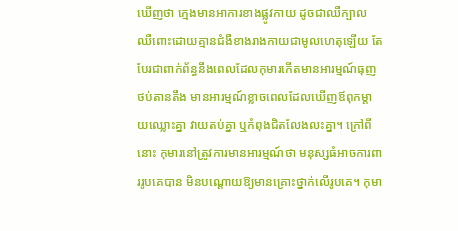ឃើញថា ក្មេងមានអាការខាងផ្លូវកាយ ដូចជាឈឺក្បាល ឈឺពោះដោយគ្មានជំងឺខាងរាងកាយជាមូលហេតុឡើយ តែបែរជាពាក់ព័ន្ធនឹងពេលដែលកុមារកើតមានអារម្មណ៍ធុញថប់តានតឹង មានអារម្មណ៍ខ្លាចពេលដែលឃើញឪពុកម្ដាយឈ្លោះគ្នា វាយតប់គ្នា ឬកំពុងជិតលែងលះគ្នា។ ក្រៅពីនោះ កុមារនៅត្រូវការមានអារម្មណ៍ថា មនុស្សធំអាចការពាររូបគេបាន មិនបណ្ដោយឱ្យមានគ្រោះថ្នាក់លើរូបគេ។ កុមា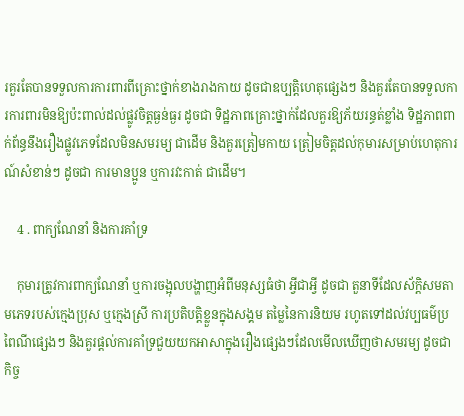រគួរតែបានទទួលការការពារពីគ្រោះថ្នាក់ខាងរាងកាយ ដូចជាឧប្បត្តិហេតុផ្សេងៗ និងគួរតែបានទទួលការការពារមិនឱ្យប៉ះពាល់ដល់ផ្លូវចិត្តធ្ងន់ធ្ងរ ដូចជា ទិដ្ឋភាពគ្រោះថ្នាក់ដែលគួរឱ្យភ័យរន្ធត់ខ្លាំង ទិដ្ឋភាពពាក់ព័ន្ធនឹងរឿងផ្លូវភេទដែលមិនសមរម្យ ជាដើម និងគួរត្រៀមកាយ ត្រៀមចិត្តដល់កុមារសម្រាប់ហេតុការណ៍សំខាន់ៗ ដូចជា ការមានប្អូន ឬការវះកាត់ ជាដើម។

    4 . ពាក្យណែនាំ និងការគាំទ្រ

    កុមារត្រូវការពាក្យណែនាំ ឬការចង្អុលបង្ហាញអំពីមនុស្សធំថា អ្វីជាអ្វី ដូចជា តួនាទីដែលស័ក្តិសមតាមភេទរបស់ក្មេងប្រុស ឬក្មេងស្រី ការប្រតិបត្តិខ្លួនក្នុងសង្គម តម្លៃនៃការនិយម រហូតទៅដល់វប្បធម៌ប្រពៃណីផ្សេងៗ និងគួរផ្ដល់ការគាំទ្រជួយយកអាសាក្នុងរឿងផ្សេងៗដែលមើលឃើញថាសមរម្យ ដូចជា កិច្ច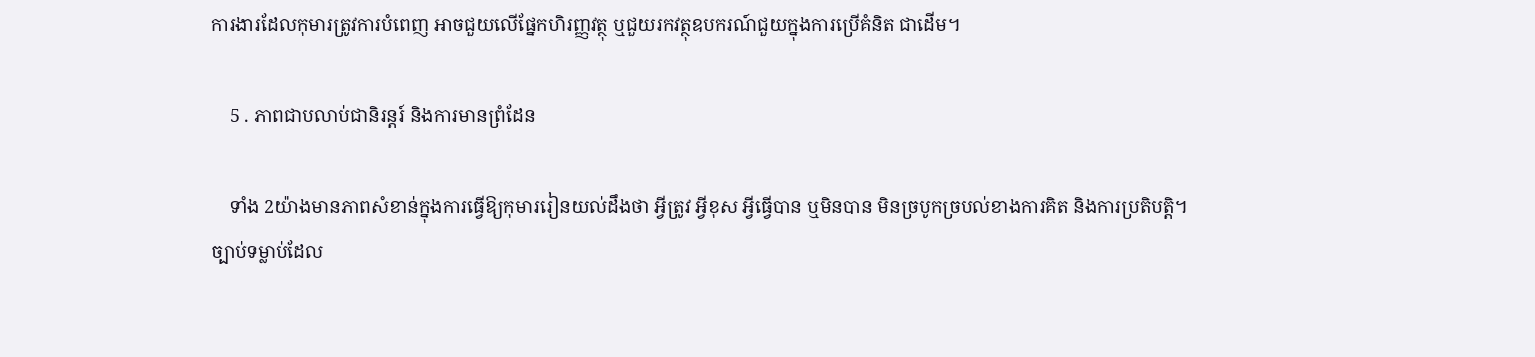ការងារដែលកុមារត្រូវការបំពេញ អាចជួយលើផ្នែកហិរញ្ញវត្ថុ ឬជួយរកវត្ថុឧបករណ៍ជួយក្នុងការប្រើគំនិត ជាដើម។

    5 . ភាពជាបលាប់ជានិរន្តរ៍ និងការមានព្រំដែន

    ទាំង 2យ៉ាងមានភាពសំខាន់ក្នុងការធ្វើឱ្យកុមាររៀនយល់ដឹងថា អ្វីត្រូវ អ្វីខុស អ្វីធ្វើបាន ឬមិនបាន មិនច្របូកច្របល់ខាងការគិត និងការប្រតិបត្តិ។ ច្បាប់ទម្លាប់ដែល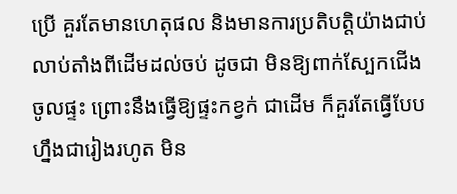ប្រើ គួរតែមានហេតុផល និងមានការប្រតិបត្តិយ៉ាងជាប់លាប់តាំងពីដើមដល់ចប់ ដូចជា មិនឱ្យពាក់ស្បែកជើងចូលផ្ទះ ព្រោះនឹងធ្វើឱ្យផ្ទះកខ្វក់ ជាដើម ក៏គួរតែធ្វើបែបហ្នឹងជារៀងរហូត មិន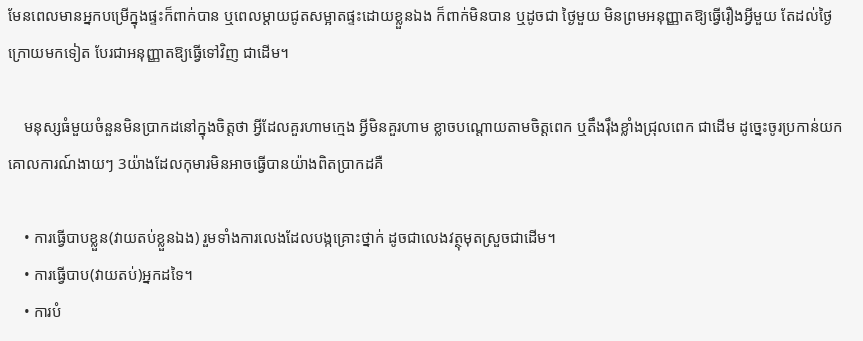មែនពេលមានអ្នកបម្រើក្នុងផ្ទះក៏ពាក់បាន ឬពេលម្ដាយជូតសម្អាតផ្ទះដោយខ្លួនឯង ក៏ពាក់មិនបាន ឬដូចជា ថ្ងៃមួយ មិនព្រមអនុញ្ញាតឱ្យធ្វើរឿងអ្វីមួយ តែដល់ថ្ងៃក្រោយមកទៀត បែរជាអនុញ្ញាតឱ្យធ្វើទៅវិញ ជាដើម។

    មនុស្សធំមួយចំនួនមិនប្រាកដនៅក្នុងចិត្តថា អ្វីដែលគួរហាមក្មេង អ្វីមិនគួរហាម ខ្លាចបណ្ដោយតាមចិត្តពេក ឬតឹងរ៉ឹងខ្លាំងជ្រុលពេក ជាដើម ដូច្នេះចូរប្រកាន់យកគោលការណ៍ងាយៗ 3យ៉ាងដែលកុមារមិនអាចធ្វើបានយ៉ាងពិតប្រាកដគឺ

    • ការធ្វើបាបខ្លួន(វាយតប់ខ្លួនឯង) រួមទាំងការលេងដែលបង្កគ្រោះថ្នាក់ ដូចជាលេងវត្ថុមុតស្រួចជាដើម។
    • ការធ្វើបាប(វាយតប់)អ្នកដទៃ។
    • ការបំ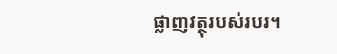ផ្លាញវត្ថុរបស់របរ។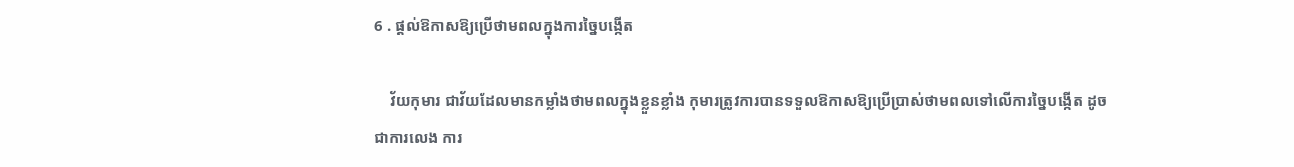6 . ផ្ដល់ឱកាសឱ្យប្រើថាមពលក្នុងការច្នៃបង្កើត

    វ័យកុមារ ជាវ័យដែលមានកម្លាំងថាមពលក្នុងខ្លួនខ្លាំង កុមារត្រូវការបានទទួលឱកាសឱ្យប្រើប្រាស់ថាមពលទៅលើការច្នៃបង្កើត ដូចជាការលេង ការ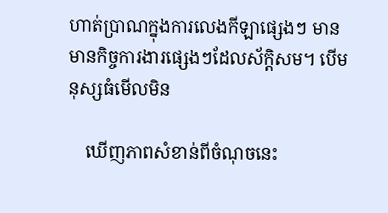ហាត់ប្រាណក្នុងការលេងកីឡាផ្សេងៗ មានមានកិច្ចការងារផ្សេងៗដែលស័ក្តិសម។ បើមនុស្សធំមើលមិន

    ឃើញភាពសំខាន់ពីចំណុចនេះ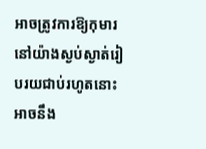អាចត្រូវការឱ្យកុមារនៅយ៉ាងស្ងប់ស្ងាត់រៀបរយជាប់រហូតនោះ អាចនឹង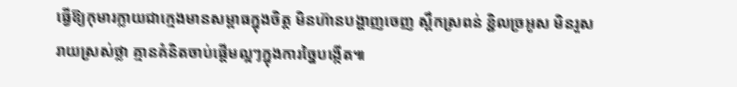ធ្វើឱ្យកុមារក្លាយជាក្មេងមានសម្ពាធក្នុងចិត្ត មិនហ៊ានបង្ហាញចេញ ស្ពឹកស្រពន់ ខ្ជិលច្រអូស មិនរួសរាយស្រស់ថ្លា គ្មានគំនិតចាប់ផ្ដើមល្អៗក្នុងការច្នៃបង្កើត៕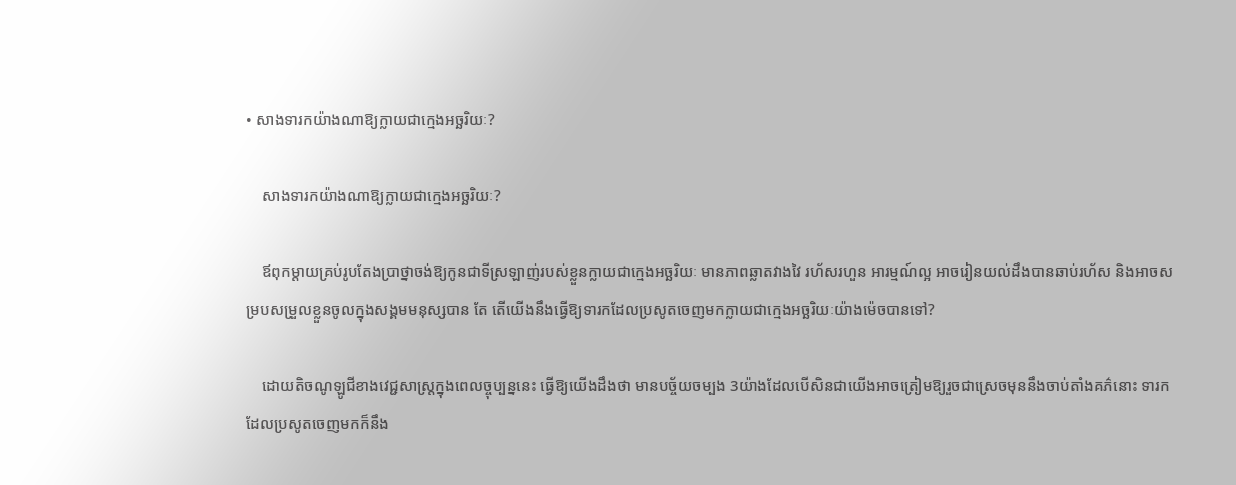• សាងទារកយ៉ាងណាឱ្យក្លាយជាក្មេងអច្ឆរិយៈ?

    សាងទារកយ៉ាងណាឱ្យក្លាយជាក្មេងអច្ឆរិយៈ?

    ឪពុកម្ដាយគ្រប់រូបតែងប្រាថ្នាចង់ឱ្យកូនជាទីស្រឡាញ់របស់ខ្លួនក្លាយជាក្មេងអច្ឆរិយៈ មានភាពឆ្លាតវាងវៃ រហ័សរហួន អារម្មណ៍ល្អ អាចរៀនយល់ដឹងបានឆាប់រហ័ស និងអាចសម្របសម្រួលខ្លួនចូលក្នុងសង្គមមនុស្សបាន តែ តើយើងនឹងធ្វើឱ្យទារកដែលប្រសូតចេញមកក្លាយជាក្មេងអច្ឆរិយៈយ៉ាងម៉េចបានទៅ?

    ដោយតិចណូឡូជីខាងវេជ្ជសាស្រ្តក្នុងពេលច្ចុប្បន្ននេះ ធ្វើឱ្យយើងដឹងថា មានបច្ច័យចម្បង 3យ៉ាងដែលបើសិនជាយើងអាចត្រៀមឱ្យរួចជាស្រេចមុននឹងចាប់តាំងគភ៌នោះ ទារកដែលប្រសូតចេញមកក៏នឹង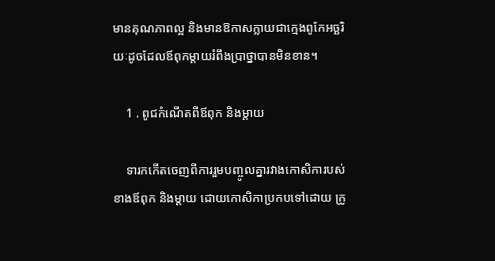មានគុណភាពល្អ និងមានឱកាសក្លាយជាក្មេងពូកែអច្ឆរិយៈដូចដែលឪពុកម្ដាយរំពឹងប្រាថ្នាបានមិនខាន។

    1 . ពូជកំណើតពីឪពុក និងម្ដាយ

    ទារកកើតចេញពីការរួមបញ្ចូលគ្នារវាងកោសិការបស់ខាងឪពុក និងម្ដាយ ដោយកោសិកាប្រកបទៅដោយ ក្រូ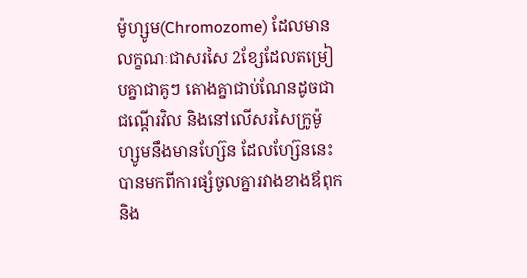ម៉ូហ្សូម(Chromozome) ដែលមានលក្ខណៈជាសរសៃ 2ខ្សែដែលតម្រៀបគ្នាជាគូៗ តោងគ្នាជាប់ណែនដូចជាជណ្ដើរវិល និងនៅលើសរសៃក្រូម៉ូហ្សូមនឹងមានហ្ស៊ែន ដែលហ្ស៊ែននេះបានមកពីការផ្សំចូលគ្នារវាងខាងឪពុក និង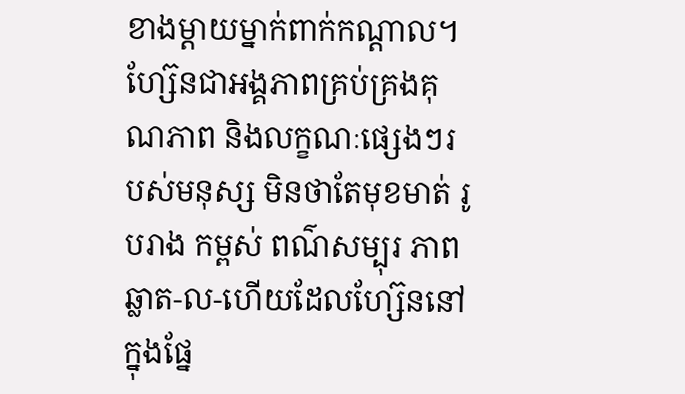ខាងម្ដាយម្នាក់ពាក់កណ្ដាល។ ហ្ស៊ែនជាអង្គភាពគ្រប់គ្រងគុណភាព និងលក្ខណៈផ្សេងៗរបស់មនុស្ស មិនថាតែមុខមាត់ រូបរាង កម្ពស់ ពណ៌សម្បុរ ភាពឆ្លាត-ល-ហើយដែលហ្ស៊ែននៅក្នុងផ្នែ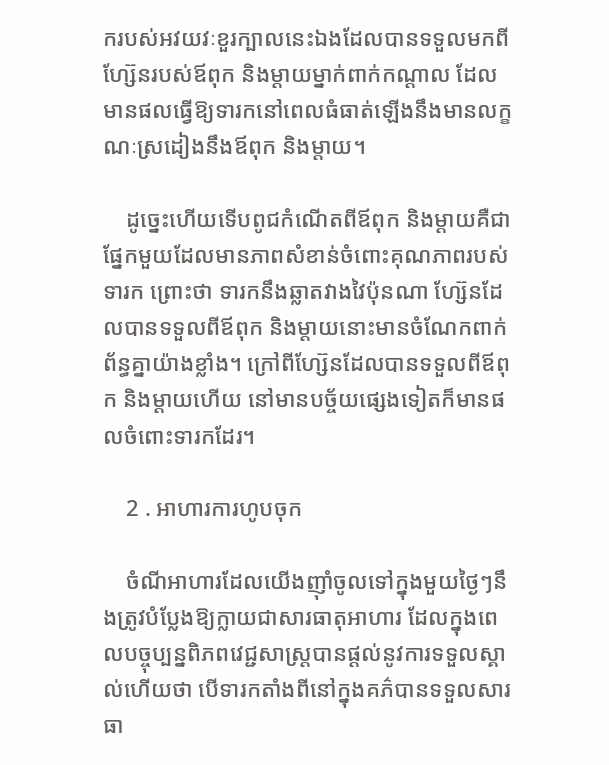ករបស់អវយវៈខួរក្បាលនេះឯងដែលបានទទួលមកពីហ្ស៊ែនរបស់ឪពុក និងម្ដាយម្នាក់ពាក់កណ្ដាល ដែលមានផលធ្វើឱ្យទារកនៅពេលធំធាត់ឡើងនឹងមានលក្ខណៈស្រដៀងនឹងឪពុក និងម្ដាយ។

    ដូច្នេះហើយទើបពូជកំណើតពីឪពុក និងម្ដាយគឺជាផ្នែកមួយដែលមានភាពសំខាន់ចំពោះគុណភាពរបស់ទារក ព្រោះថា ទារកនឹងឆ្លាតវាងវៃប៉ុនណា ហ្ស៊ែនដែលបានទទួលពីឪពុក និងម្ដាយនោះមានចំណែកពាក់ព័ន្ធគ្នាយ៉ាងខ្លាំង។ ក្រៅពីហ្ស៊ែនដែលបានទទួលពីឪពុក និងម្ដាយហើយ នៅមានបច្ច័យផ្សេងទៀតក៏មានផលចំពោះទារកដែរ។

    2 . អាហារការហូបចុក

    ចំណីអាហារដែលយើងញ៉ាំចូលទៅក្នុងមួយថ្ងៃៗនឹងត្រូវបំប្លែងឱ្យក្លាយជាសារធាតុអាហារ ដែលក្នុងពេលបច្ចុប្បន្នពិភពវេជ្ជសាស្រ្តបានផ្ដល់នូវការទទួលស្គាល់ហើយថា បើទារកតាំងពីនៅក្នុងគភ៌បានទទួលសារធា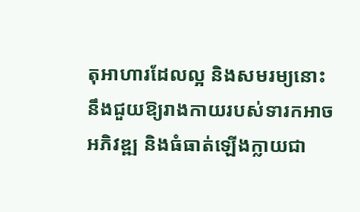តុអាហារដែលល្អ និងសមរម្យនោះ នឹងជួយឱ្យរាងកាយរបស់ទារកអាចអភិវឌ្ឍ និងធំធាត់ឡើងក្លាយជា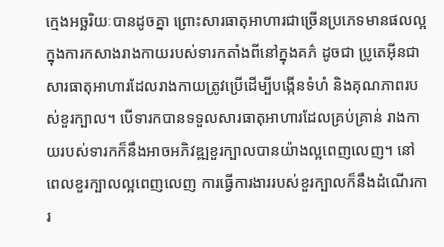ក្មេងអច្ឆរិយៈបានដូចគ្នា ព្រោះសារធាតុអាហារជាច្រើនប្រភេទមានផលល្អក្នុងការកសាងរាងកាយរបស់ទារកតាំងពីនៅក្នុងគភ៌ ដូចជា ប្រូតេអ៊ីនជាសារធាតុអាហារដែលរាងកាយត្រូវប្រើដើម្បីបង្កើនទំហំ និងគុណភាពរបស់ខួរក្បាល។ បើទារកបានទទួលសារធាតុអាហារដែលគ្រប់គ្រាន់ រាងកាយរបស់ទារកក៏នឹងអាចអភិវឌ្ឍខួរក្បាលបានយ៉ាងល្អពេញលេញ។ នៅពេលខួរក្បាលល្អពេញលេញ ការធ្វើការងាររបស់ខួរក្បាលក៏នឹងដំណើរការ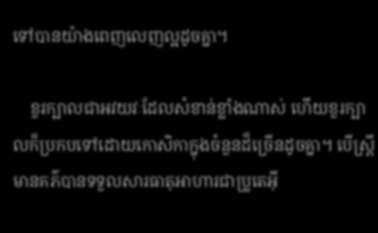ទៅបានយ៉ាងពេញលេញល្អដូចគ្នា។

    ខួរក្បាលជាអវយវៈដែលសំខាន់ខ្លាំងណាស់ ហើយខួរក្បាលក៏ប្រកបទៅដោយកោសិកាក្នុងចំនួនដ៏ច្រើនដូចគ្នា។ បើស្រ្តីមានគភ៌បានទទួលសារធាតុអាហារជាប្រូតេអ៊ី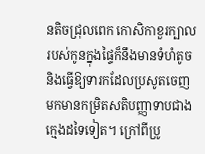នតិចជ្រុលពេក កោសិកាខួរក្បាលរបស់កូនក្នុងផ្ទៃក៏នឹងមានទំហំតូច និងធ្វើឱ្យទារកដែលប្រសូតចេញមកមានកម្រិតសតិបញ្ញាទាបជាងក្មេងដទៃទៀត។ ក្រៅពីប្រូ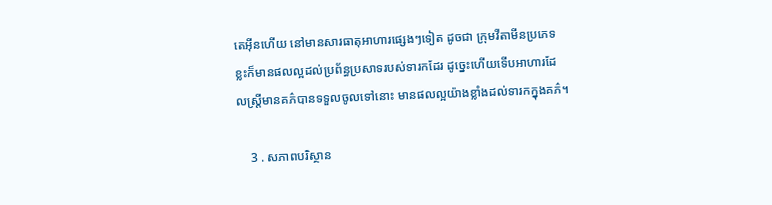តេអ៊ីនហើយ នៅមានសារធាតុអាហារផ្សេងៗទៀត ដូចជា ក្រុមវីតាមីនប្រភេទខ្លះក៏មានផលល្អដល់ប្រព័ន្ធប្រសាទរបស់ទារកដែរ ដូច្នេះហើយទើបអាហារដែលស្រ្តីមានគភ៌បានទទួលចូលទៅនោះ មានផលល្អយ៉ាងខ្លាំងដល់ទារកក្នុងគភ៌។

    3 . សភាពបរិស្ថាន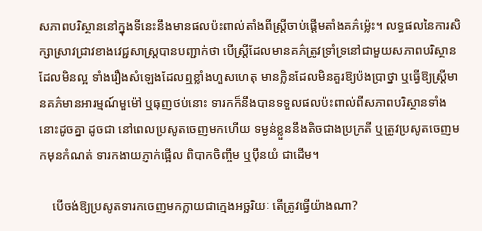សភាពបរិស្ថាននៅក្នុងទីនេះនឹងមានផលប៉ះពាល់តាំងពីស្រ្តីចាប់ផ្ដើមតាំងគភ៌ម្ល៉េះ។ លទ្ធផលនៃការសិក្សាស្រាវជ្រាវខាងវេជ្ជសាស្រ្តបានបញ្ជាក់ថា បើស្រ្តីដែលមានគភ៌ត្រូវទ្រាំទ្រនៅជាមួយសភាពបរិស្ថានដែលមិនល្អ ទាំងរឿងសំឡេងដែលឮខ្លាំងហួសហេតុ មានក្លិនដែលមិនគួរឱ្យប៉ងប្រាថ្នា ឬធ្វើឱ្យស្រ្តីមានគភ៌មានអារម្មណ៍មួម៉ៅ ឬធុញថប់នោះ ទារកក៏នឹងបានទទួលផលប៉ះពាល់ពីសភាពបរិស្ថានទាំងនោះដូចគ្នា ដូចជា នៅពេលប្រសូតចេញមកហើយ ទម្ងន់ខ្លួននឹងតិចជាងប្រក្រតី ឬត្រូវប្រសូតចេញមកមុនកំណត់ ទារកងាយភ្ញាក់ផ្អើល ពិបាកចិញ្ចឹម ឬប៉ឹនយំ ជាដើម។

    បើចង់ឱ្យប្រសូតទារកចេញមកក្លាយជាក្មេងអច្ឆរិយៈ តើត្រូវធ្វើយ៉ាងណា?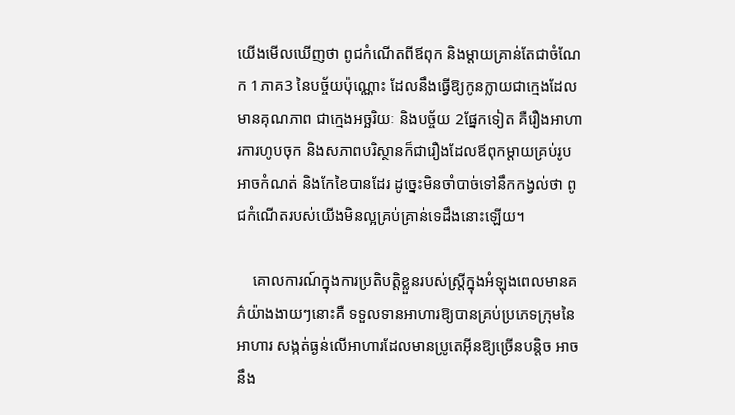យើងមើលឃើញថា ពូជកំណើតពីឪពុក និងម្ដាយគ្រាន់តែជាចំណែក 1ភាគ3 នៃបច្ច័យប៉ុណ្ណោះ ដែលនឹងធ្វើឱ្យកូនក្លាយជាក្មេងដែលមានគុណភាព ជាក្មេងអច្ឆរិយៈ និងបច្ច័យ 2ផ្នែកទៀត គឺរឿងអាហារការហូបចុក និងសភាពបរិស្ថានក៏ជារឿងដែលឪពុកម្ដាយគ្រប់រូបអាចកំណត់ និងកែខៃបានដែរ ដូច្នេះមិនចាំបាច់ទៅនឹកកង្វល់ថា ពូជកំណើតរបស់យើងមិនល្អគ្រប់គ្រាន់ទេដឹងនោះឡើយ។

    គោលការណ៍ក្នុងការប្រតិបត្តិខ្លួនរបស់ស្រ្តីក្នុងអំឡុងពេលមានគភ៌យ៉ាងងាយៗនោះគឺ ទទួលទានអាហារឱ្យបានគ្រប់ប្រភេទក្រុមនៃអាហារ សង្កត់ធ្ងន់លើអាហារដែលមានប្រូតេអ៊ីនឱ្យច្រើនបន្តិច អាចនឹង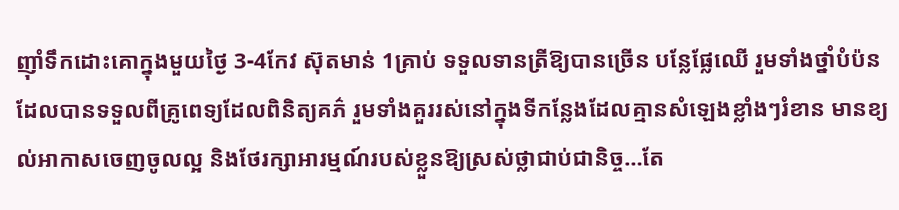ញ៉ាំទឹកដោះគោក្នុងមួយថ្ងៃ 3-4កែវ ស៊ុតមាន់ 1គ្រាប់ ទទួលទានត្រីឱ្យបានច្រើន បន្លែផ្លែឈើ រួមទាំងថ្នាំបំប៉នដែលបានទទួលពីគ្រូពេទ្យដែលពិនិត្យគភ៌ រួមទាំងគួររស់នៅក្នុងទីកន្លែងដែលគ្មានសំឡេងខ្លាំងៗរំខាន មានខ្យល់អាកាសចេញចូលល្អ និងថែរក្សាអារម្មណ៍របស់ខ្លួនឱ្យស្រស់ថ្លាជាប់ជានិច្ច…តែ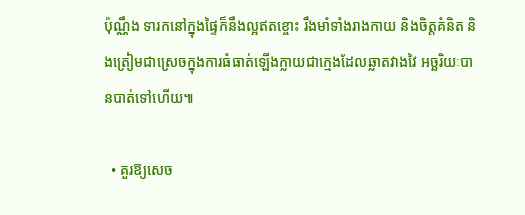ប៉ុណ្ណឹង ទារកនៅក្នុងផ្ទៃក៏នឹងល្អឥតខ្ចោះ រឹងមាំទាំងរាងកាយ និងចិត្តគំនិត និងត្រៀមជាស្រេចក្នុងការធំធាត់ឡើងក្លាយជាក្មេងដែលឆ្លាតវាងវៃ អច្ឆរិយៈបានបាត់ទៅហើយ៕

  • គួរឱ្យសេច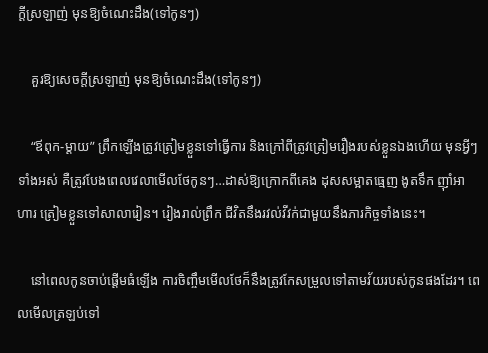ក្ដីស្រឡាញ់ មុនឱ្យចំណេះដឹង(ទៅកូនៗ)

    គួរឱ្យសេចក្ដីស្រឡាញ់ មុនឱ្យចំណេះដឹង(ទៅកូនៗ)

    “ឪពុក-ម្ដាយ” ព្រឹកឡើងត្រូវត្រៀមខ្លួនទៅធ្វើការ និងក្រៅពីត្រូវត្រៀមរឿងរបស់ខ្លួនឯងហើយ មុនអ្វីៗទាំងអស់ គឺត្រូវបែងពេលវេលាមើលថែកូនៗ…ដាស់ឱ្យក្រោកពីគេង ដុសសម្អាតធ្មេញ ងូតទឹក ញ៉ាំអាហារ ត្រៀមខ្លួនទៅសាលារៀន។ រៀងរាល់ព្រឹក ជីវិតនឹងរវល់វីវក់ជាមួយនឹងភារកិច្ចទាំងនេះ។

    នៅពេលកូនចាប់ផ្ដើមធំឡើង ការចិញ្ចឹមមើលថែក៏នឹងត្រូវកែសម្រួលទៅតាមវ័យរបស់កូនផងដែរ។ ពេលមើលត្រឡប់ទៅ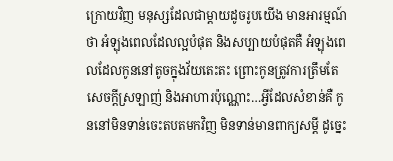ក្រោយវិញ មនុស្សដែលជាម្ដាយដូចរូបយើង មានអារម្មណ៍ថា អំឡុងពេលដែលល្អបំផុត និងសប្បាយបំផុតគឺ អំឡុងពេលដែលកូននៅតូចក្នុងវ័យតេះតះ ព្រោះកូនត្រូវការត្រឹមតែសេចក្ដីស្រឡាញ់ និងអាហារប៉ុណ្ណោះ…អ្វីដែលសំខាន់គឺ កូននៅមិនទាន់ចេះតបតមកវិញ មិនទាន់មានពាក្យសម្ដី ដូច្នេះ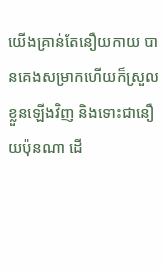យើងគ្រាន់តែនឿយកាយ បានគេងសម្រាកហើយក៏ស្រួលខ្លួនឡើងវិញ និងទោះជានឿយប៉ុនណា ដើ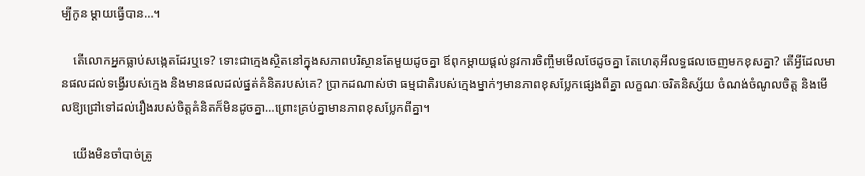ម្បីកូន ម្ដាយធ្វើបាន…។

    តើលោកអ្នកធ្លាប់សង្កេតដែរឬទេ? ទោះជាក្មេងស្ថិតនៅក្នុងសភាពបរិស្ថានតែមួយដូចគ្នា ឪពុកម្ដាយផ្ដល់នូវការចិញ្ចឹមមើលថែដូចគ្នា តែហេតុអីលទ្ធផលចេញមកខុសគ្នា? តើអ្វីដែលមានផលដល់ទង្វើរបស់ក្មេង និងមានផលដល់ផ្នត់គំនិតរបស់គេ? ប្រាកដណាស់ថា ធម្មជាតិរបស់ក្មេងម្នាក់ៗមានភាពខុសប្លែកផ្សេងពីគ្នា លក្ខណៈចរិតនិស្ស័យ ចំណង់ចំណូលចិត្ត និងមើលឱ្យជ្រៅទៅដល់រឿងរបស់ចិត្តគំនិតក៏មិនដូចគ្នា…ព្រោះគ្រប់គ្នាមានភាពខុសប្លែកពីគ្នា។

    យើងមិនចាំបាច់ត្រូ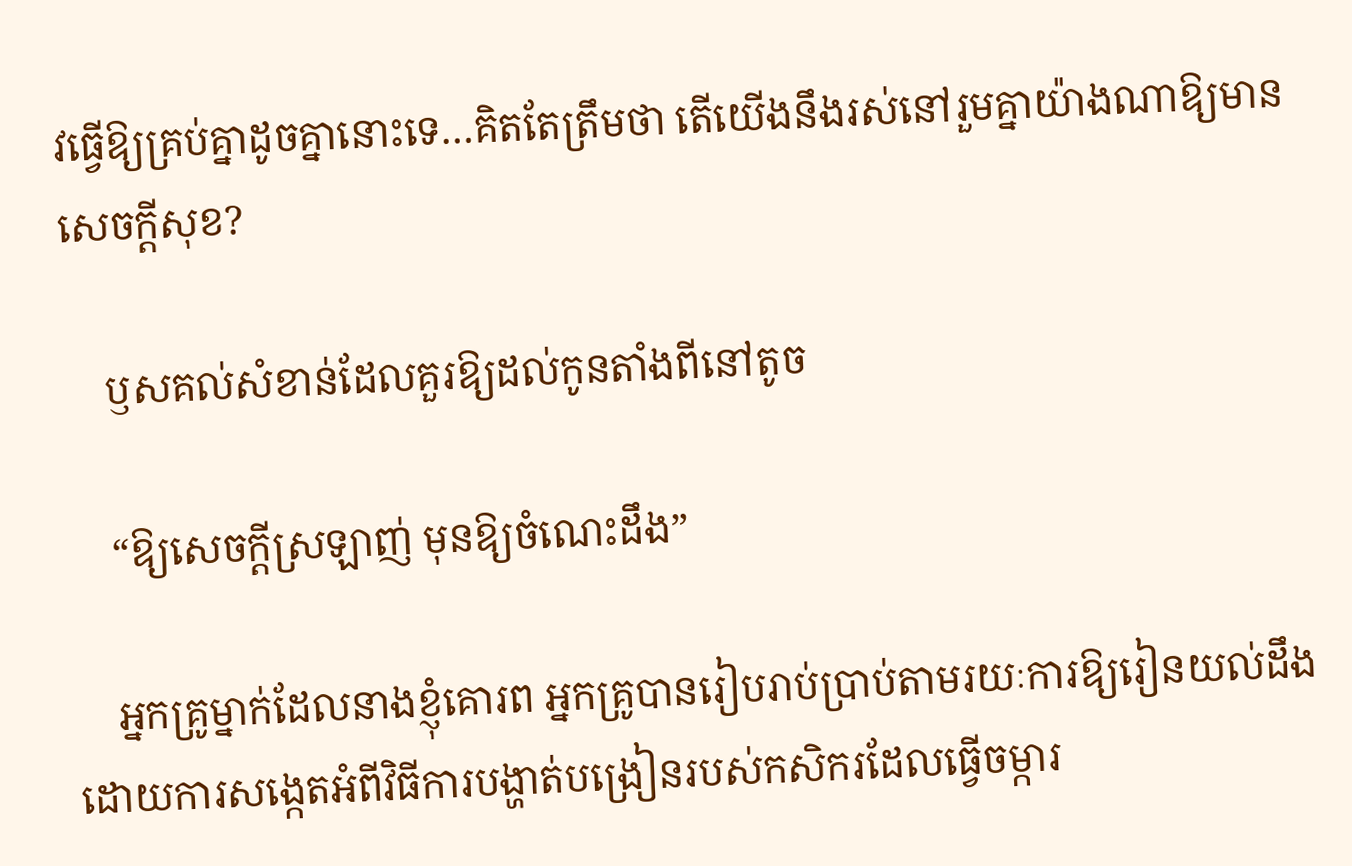វធ្វើឱ្យគ្រប់គ្នាដូចគ្នានោះទេ…គិតតែត្រឹមថា តើយើងនឹងរស់នៅរួមគ្នាយ៉ាងណាឱ្យមានសេចក្ដីសុខ?

    ឫសគល់សំខាន់ដែលគួរឱ្យដល់កូនតាំងពីនៅតូច

    “ឱ្យសេចក្ដីស្រឡាញ់ មុនឱ្យចំណេះដឹង”

    អ្នកគ្រូម្នាក់ដែលនាងខ្ញុំគោរព អ្នកគ្រូបានរៀបរាប់ប្រាប់តាមរយៈការឱ្យរៀនយល់ដឹងដោយការសង្កេតអំពីវិធីការបង្ហាត់បង្រៀនរបស់កសិករដែលធ្វើចម្ការ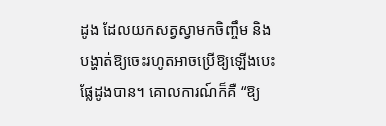ដូង ដែលយកសត្វស្វាមកចិញ្ចឹម និងបង្ហាត់ឱ្យចេះរហូតអាចប្រើឱ្យឡើងបេះផ្លែដូងបាន។ គោលការណ៍ក៏គឺ “ឱ្យ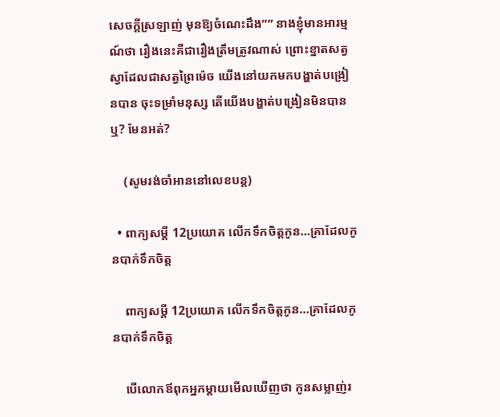សេចក្ដីស្រឡាញ់ មុនឱ្យចំណេះដឹង”” នាងខ្ញុំមានអារម្មណ៍ថា រឿងនេះគឺជារឿងត្រឹមត្រូវណាស់ ព្រោះខ្នាតសត្វស្វាដែលជាសត្វព្រៃម៉េច យើងនៅយកមកបង្ហាត់បង្រៀនបាន ចុះទម្រាំមនុស្ស តើយើងបង្ហាត់បង្រៀនមិនបានឬ? មែនអត់?

    (សូមរង់ចាំអាននៅលេខបន្ត)

  • ពាក្យសម្ដី 12ប្រយោគ លើកទឹកចិត្តកូន…គ្រាដែលកូនបាក់ទឹកចិត្ត

    ពាក្យសម្ដី 12ប្រយោគ លើកទឹកចិត្តកូន…គ្រាដែលកូនបាក់ទឹកចិត្ត

    បើលោកឪពុកអ្នកម្ដាយមើលឃើញថា កូនសម្លាញ់រ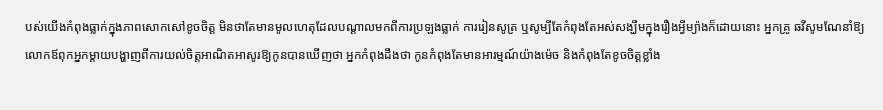បស់យើងកំពុងធ្លាក់ក្នុងភាពសោកសៅខូចចិត្ត មិនថាតែមានមូលហេតុដែលបណ្ដាលមកពីការប្រឡងធ្លាក់ ការរៀនសូត្រ ឬសូម្បីតែកំពុងតែអស់សង្ឃឹមក្នុងរឿងអ្វីម្យ៉ាងក៏ដោយនោះ អ្នកគ្រូ ឆវីសូមណែនាំឱ្យលោកឪពុកអ្នកម្ដាយបង្ហាញពីការយល់ចិត្តអាណិតអាសូរឱ្យកូនបានឃើញថា អ្នកកំពុងដឹងថា កូនកំពុងតែមានអារម្មណ៍យ៉ាងម៉េច និងកំពុងតែខូចចិត្តខ្លាំង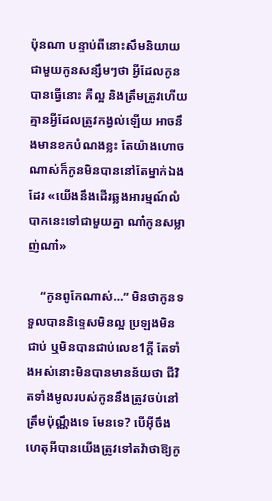ប៉ុនណា បន្ទាប់ពីនោះសឹមនិយាយជាមួយកូនសន្សឹមៗថា អ្វីដែលកូនបានធ្វើនោះ គឺល្អ និងត្រឹមត្រូវហើយ គ្មានអ្វីដែលត្រូវកង្វល់ឡើយ អាចនឹងមានខកបំណងខ្លះ តែយ៉ាងហោចណាស់ក៏កូនមិនបាននៅតែម្នាក់ឯងដែរ «យើងនឹងដើរឆ្លងអារម្មណ៍លំបាកនេះទៅជាមួយគ្នា ណា៎កូនសម្លាញ់ណា៎»

    “កូនពូកែណាស់…” មិនថាកូនទទួលបាននិទ្ទេសមិនល្អ ប្រឡងមិនជាប់ ឬមិនបានជាប់លេខ1ក្ដី តែទាំងអស់នោះមិនបានមានន័យថា ជីវិតទាំងមូលរបស់កូននឹងត្រូវចប់នៅត្រឹមប៉ុណ្ណឹងទេ មែនទេ? បើអ៊ីចឹងហេតុអីបានយើងត្រូវទៅតវ៉ាថាឱ្យកូ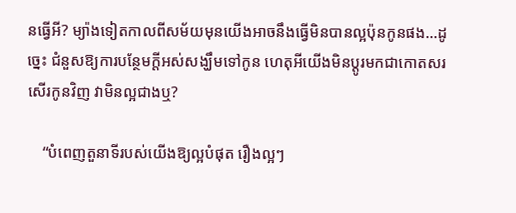នធ្វើអី? ម្យ៉ាងទៀតកាលពីសម័យមុនយើងអាចនឹងធ្វើមិនបានល្អប៉ុនកូនផង…ដូច្នេះ ជំនួសឱ្យការបន្ថែមក្ដីអស់សង្ឃឹមទៅកូន ហេតុអីយើងមិនប្ដូរមកជាកោតសរសើរកូនវិញ វាមិនល្អជាងឬ?

    “បំពេញតួនាទីរបស់យើងឱ្យល្អបំផុត រឿងល្អៗ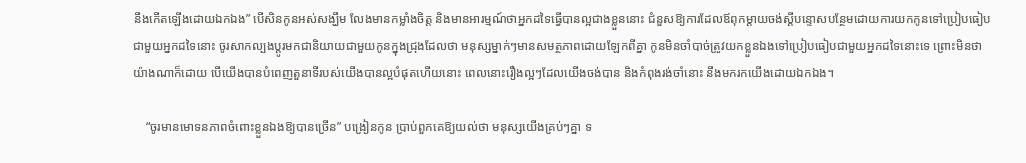នឹងកើតឡើងដោយឯកឯង” បើសិនកូនអស់សង្ឃឹម លែងមានកម្លាំងចិត្ត និងមានអារម្មណ៍ថាអ្នកដទៃធ្វើបានល្អជាងខ្លួននោះ ជំនួសឱ្យការដែលឪពុកម្ដាយចង់ស្ដីបន្ទោសបន្ថែមដោយការយកកូនទៅប្រៀបធៀបជាមួយអ្នកដទៃនោះ ចូរសាកល្បងប្ដូរមកជានិយាយជាមួយកូនក្នុងជ្រុងដែលថា មនុស្សម្នាក់ៗមានសមត្ថភាពដោយឡែកពីគ្នា កូនមិនចាំបាច់ត្រូវយកខ្លួនឯងទៅប្រៀបធៀបជាមួយអ្នកដទៃនោះទេ ព្រោះមិនថាយ៉ាងណាក៏ដោយ បើយើងបានបំពេញតួនាទីរបស់យើងបានល្អបំផុតហើយនោះ ពេលនោះរឿងល្អៗដែលយើងចង់បាន និងកំពុងរង់ចាំនោះ នឹងមករកយើងដោយឯកឯង។

    “ចូរមានមោទនភាពចំពោះខ្លួនឯងឱ្យបានច្រើន” បង្រៀនកូន ប្រាប់ពួកគេឱ្យយល់ថា មនុស្សយើងគ្រប់ៗគ្នា ទ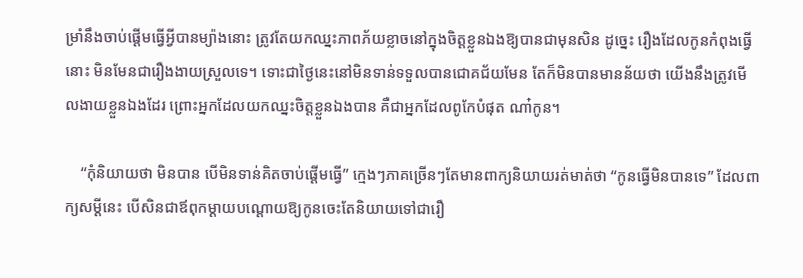ម្រាំនឹងចាប់ផ្ដើមធ្វើអ្វីបានម្យ៉ាងនោះ ត្រូវតែយកឈ្នះភាពភ័យខ្លាចនៅក្នុងចិត្តខ្លួនឯងឱ្យបានជាមុនសិន ដូច្នេះ រឿងដែលកូនកំពុងធ្វើនោះ មិនមែនជារឿងងាយស្រួលទេ។ ទោះជាថ្ងៃនេះនៅមិនទាន់ទទួលបានជោគជ័យមែន តែក៏មិនបានមានន័យថា យើងនឹងត្រូវមើលងាយខ្លួនឯងដែរ ព្រោះអ្នកដែលយកឈ្នះចិត្តខ្លួនឯងបាន គឺជាអ្នកដែលពូកែបំផុត ណា៎កូន។

    “កុំនិយាយថា មិនបាន បើមិនទាន់គិតចាប់ផ្ដើមធ្វើ” ក្មេងៗភាគច្រើនៗតែមានពាក្យនិយាយរត់មាត់ថា “កូនធ្វើមិនបានទេ” ដែលពាក្យសម្ដីនេះ បើសិនជាឪពុកម្ដាយបណ្ដោយឱ្យកូនចេះតែនិយាយទៅជារឿ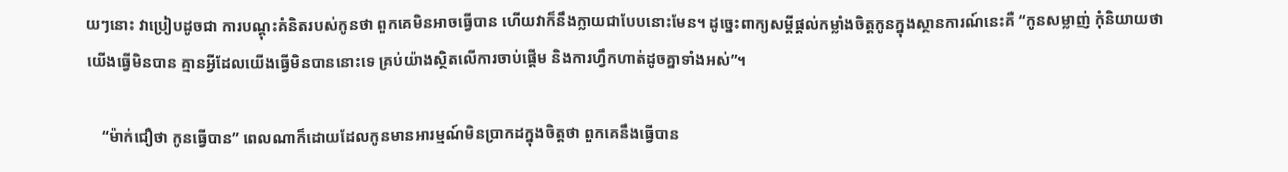យៗនោះ វាប្រៀបដូចជា ការបណ្ដុះគំនិតរបស់កូនថា ពួកគេមិនអាចធ្វើបាន ហើយវាក៏នឹងក្លាយជាបែបនោះមែន។ ដូច្នេះពាក្យសម្ដីផ្ដល់កម្លាំងចិត្តកូនក្នុងស្ថានការណ៍នេះគឺ “កូនសម្លាញ់ កុំនិយាយថា យើងធ្វើមិនបាន គ្មានអ្វីដែលយើងធ្វើមិនបាននោះទេ គ្រប់យ៉ាងស្ថិតលើការចាប់ផ្ដើម និងការហ្វឹកហាត់ដូចគ្នាទាំងអស់”។

    “ម៉ាក់ជឿថា កូនធ្វើបាន” ពេលណាក៏ដោយដែលកូនមានអារម្មណ៍មិនប្រាកដក្នុងចិត្តថា ពួកគេនឹងធ្វើបាន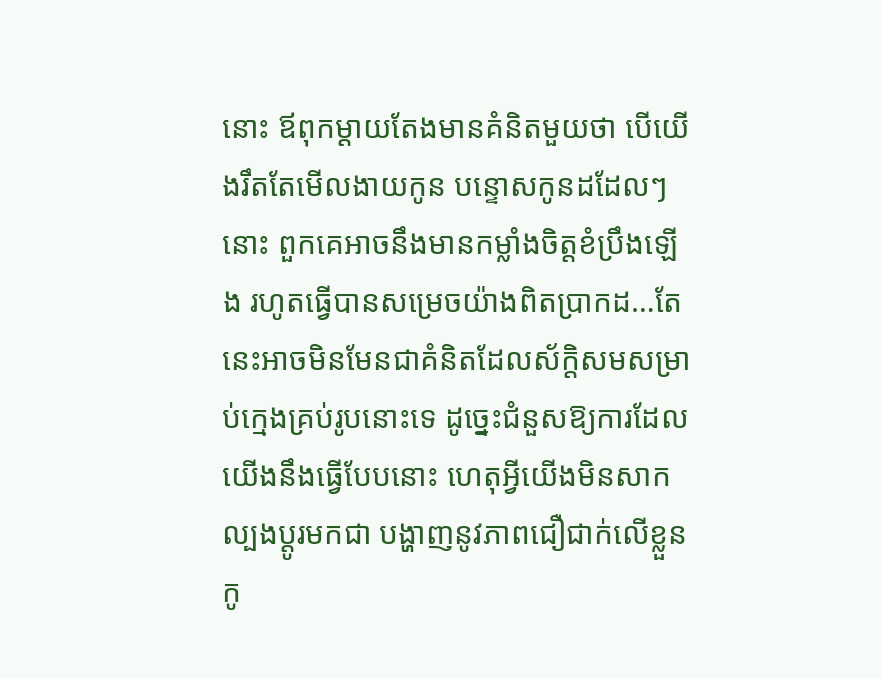នោះ ឪពុកម្ដាយតែងមានគំនិតមួយថា បើយើងរឹតតែមើលងាយកូន បន្ទោសកូនដដែលៗនោះ ពួកគេអាចនឹងមានកម្លាំងចិត្តខំប្រឹងឡើង រហូតធ្វើបានសម្រេចយ៉ាងពិតប្រាកដ…តែនេះអាចមិនមែនជាគំនិតដែលស័ក្តិសមសម្រាប់ក្មេងគ្រប់រូបនោះទេ ដូច្នេះជំនួសឱ្យការដែលយើងនឹងធ្វើបែបនោះ ហេតុអ្វីយើងមិនសាកល្បងប្ដូរមកជា បង្ហាញនូវភាពជឿជាក់លើខ្លួនកូ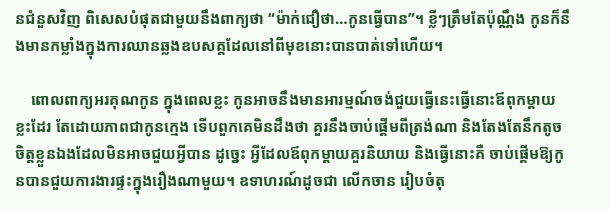នជំនួសវិញ ពិសេសបំផុតជាមួយនឹងពាក្យថា “ម៉ាក់ជឿថា…កូនធ្វើបាន”។ ខ្លីៗត្រឹមតែប៉ុណ្ណឹង កូនក៏នឹងមានកម្លាំងក្នុងការឈានឆ្លងឧបសគ្គដែលនៅពីមុខនោះបានបាត់ទៅហើយ។

    ពោលពាក្យអរគុណកូន ក្នុងពេលខ្លះ កូនអាចនឹងមានអារម្មណ៍ចង់ជួយធ្វើនេះធ្វើនោះឪពុកម្ដាយខ្លះដែរ តែដោយភាពជាកូនក្មេង ទើបពួកគេមិនដឹងថា គួរនឹងចាប់ផ្ដើមពីត្រង់ណា និងតែងតែនឹកតូចចិត្តខ្លួនឯងដែលមិនអាចជួយអ្វីបាន ដូច្នេះ អ្វីដែលឪពុកម្ដាយគួរនិយាយ និងធ្វើនោះគឺ ចាប់ផ្ដើមឱ្យកូនបានជួយការងារផ្ទះក្នុងរឿងណាមួយ។ ឧទាហរណ៍ដូចជា លើកចាន រៀបចំតុ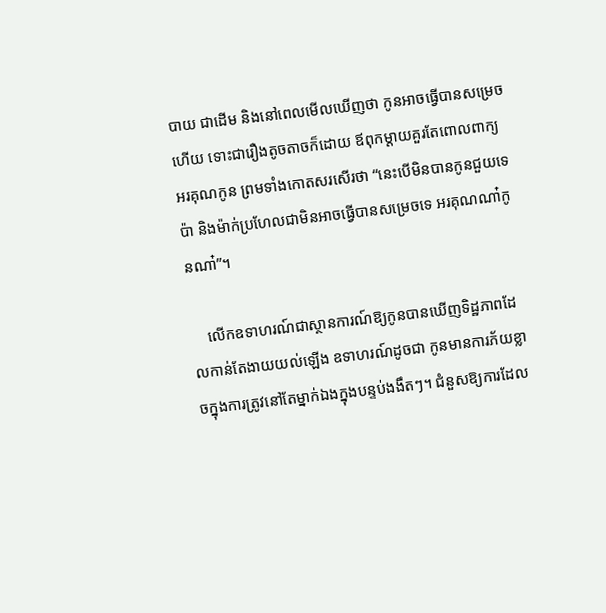បាយ ជាដើម និងនៅពេលមើលឃើញថា កូនអាចធ្វើបានសម្រេចហើយ ទោះជារឿងតូចតាចក៏ដោយ ឪពុកម្ដាយគួរតែពោលពាក្យអរគុណកូន ព្រមទាំងកោតសរសើរថា “នេះបើមិនបានកូនជួយទេ ប៉ា និងម៉ាក់ប្រហែលជាមិនអាចធ្វើបានសម្រេចទេ អរគុណណា៎កូនណា៎”។

    លើកឧទាហរណ៍ជាស្ថានការណ៍ឱ្យកូនបានឃើញទិដ្ឋភាពដែលកាន់តែងាយយល់ឡើង ឧទាហរណ៍ដូចជា កូនមានការភ័យខ្លាចក្នុងការត្រូវនៅតែម្នាក់ឯងក្នុងបន្ទប់ងងឹតៗ។ ជំនួសឱ្យការដែល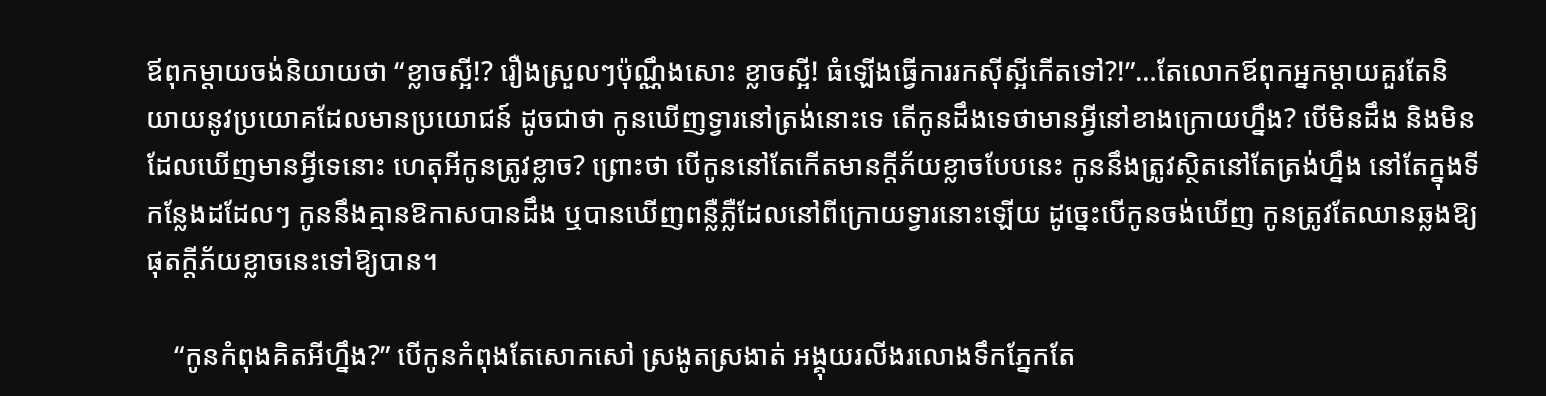ឪពុកម្ដាយចង់និយាយថា “ខ្លាចស្អី!? រឿងស្រួលៗប៉ុណ្ណឹងសោះ ខ្លាចស្អី! ធំឡើងធ្វើការរកស៊ីស្អីកើតទៅ?!”…តែលោកឪពុកអ្នកម្ដាយគួរតែនិយាយនូវប្រយោគដែលមានប្រយោជន៍ ដូចជាថា កូនឃើញទ្វារនៅត្រង់នោះទេ តើកូនដឹងទេថាមានអ្វីនៅខាងក្រោយហ្នឹង? បើមិនដឹង និងមិនដែលឃើញមានអ្វីទេនោះ ហេតុអីកូនត្រូវខ្លាច? ព្រោះថា បើកូននៅតែកើតមានក្ដីភ័យខ្លាចបែបនេះ កូននឹងត្រូវស្ថិតនៅតែត្រង់ហ្នឹង នៅតែក្នុងទីកន្លែងដដែលៗ កូននឹងគ្មានឱកាសបានដឹង ឬបានឃើញពន្លឺភ្លឺដែលនៅពីក្រោយទ្វារនោះឡើយ ដូច្នេះបើកូនចង់ឃើញ កូនត្រូវតែឈានឆ្លងឱ្យផុតក្ដីភ័យខ្លាចនេះទៅឱ្យបាន។

    “កូនកំពុងគិតអីហ្នឹង?” បើកូនកំពុងតែសោកសៅ ស្រងូតស្រងាត់ អង្គុយរលីងរលោងទឹកភ្នែកតែ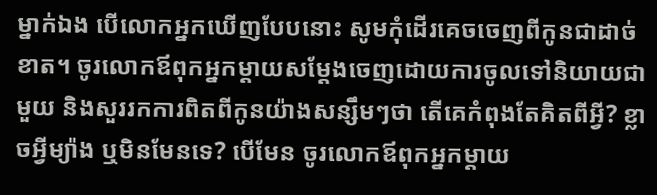ម្នាក់ឯង បើលោកអ្នកឃើញបែបនោះ សូមកុំដើរគេចចេញពីកូនជាដាច់ខាត។ ចូរលោកឪពុកអ្នកម្ដាយសម្ដែងចេញដោយការចូលទៅនិយាយជាមួយ និងសួររកការពិតពីកូនយ៉ាងសន្សឹមៗថា តើគេកំពុងតែគិតពីអ្វី? ខ្លាចអ្វីម្យ៉ាង ឬមិនមែនទេ? បើមែន ចូរលោកឪពុកអ្នកម្ដាយ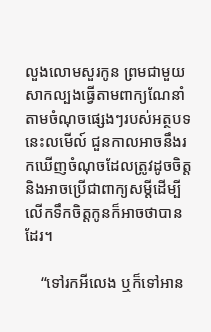លួងលោមសួរកូន ព្រមជាមួយសាកល្បងធ្វើតាមពាក្យណែនាំតាមចំណុចផ្សេងៗរបស់អត្ថបទនេះលមើល៍ ជួនកាលអាចនឹងរកឃើញចំណុចដែលត្រូវដូចចិត្ត និងអាចប្រើជាពាក្យសម្ដីដើម្បីលើកទឹកចិត្តកូនក៏អាចថាបានដែរ។

    “ទៅរកអីលេង ឬក៏ទៅអាន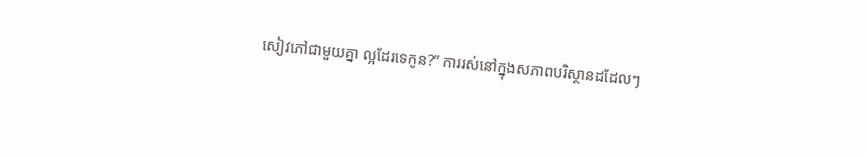សៀវភៅជាមួយគ្នា ល្អដែរទេកូន?” ការរស់នៅក្នុងសភាពបរិស្ថានដដែលៗ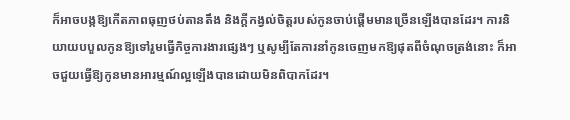ក៏អាចបង្កឱ្យកើតភាពធុញថប់តានតឹង និងក្ដីកង្វល់ចិត្តរបស់កូនចាប់ផ្ដើមមានច្រើនឡើងបានដែរ។ ការនិយាយបបួលកូនឱ្យទៅរួមធ្វើកិច្ចការងារផ្សេងៗ ឬសូម្បីតែការនាំកូនចេញមកឱ្យផុតពីចំណុចត្រង់នោះ ក៏អាចជួយធ្វើឱ្យកូនមានអារម្មណ៍ល្អឡើងបានដោយមិនពិបាកដែរ។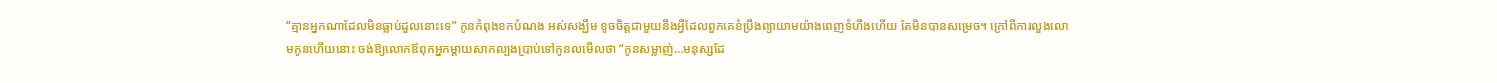“គ្មានអ្នកណាដែលមិនធ្លាប់ដួលនោះទេ” កូនកំពុងខកបំណង អស់សង្ឃឹម ខូចចិត្តជាមួយនឹងអ្វីដែលពួកគេខំប្រឹងព្យាយាមយ៉ាងពេញទំហឹងហើយ តែមិនបានសម្រេច។ ក្រៅពីការលួងលោមកូនហើយនោះ ចង់ឱ្យលោកឪពុកអ្នកម្ដាយសាកល្បងប្រាប់ទៅកូនលមើលថា “កូនសម្លាញ់…មនុស្សដែ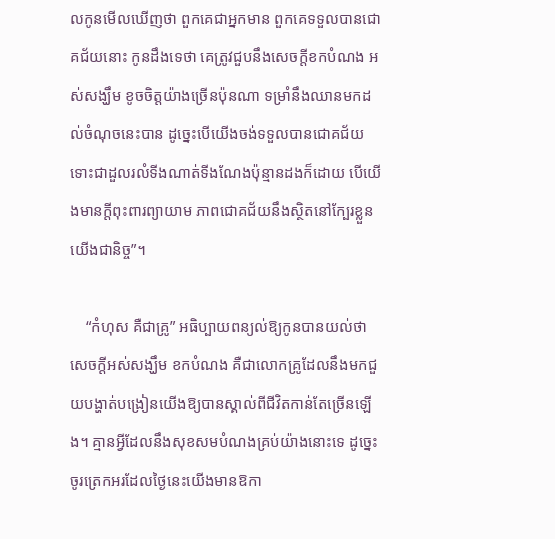លកូនមើលឃើញថា ពួកគេជាអ្នកមាន ពួកគេទទួលបានជោគជ័យនោះ កូនដឹងទេថា គេត្រូវជួបនឹងសេចក្ដីខកបំណង អស់សង្ឃឹម ខូចចិត្តយ៉ាងច្រើនប៉ុនណា ទម្រាំនឹងឈានមកដល់ចំណុចនេះបាន ដូច្នេះបើយើងចង់ទទួលបានជោគជ័យ ទោះជាដួលរលំទីងណាត់ទីងណែងប៉ុន្មានដងក៏ដោយ បើយើងមានក្ដីពុះពារព្យាយាម ភាពជោគជ័យនឹងស្ថិតនៅក្បែរខ្លួនយើងជានិច្ច”។

    “កំហុស គឺជាគ្រូ” អធិប្បាយពន្យល់ឱ្យកូនបានយល់ថា សេចក្ដីអស់សង្ឃឹម ខកបំណង គឺជាលោកគ្រូដែលនឹងមកជួយបង្ហាត់បង្រៀនយើងឱ្យបានស្គាល់ពីជីវិតកាន់តែច្រើនឡើង។ គ្មានអ្វីដែលនឹងសុខសមបំណងគ្រប់យ៉ាងនោះទេ ដូច្នេះ ចូរត្រេកអរដែលថ្ងៃនេះយើងមានឱកា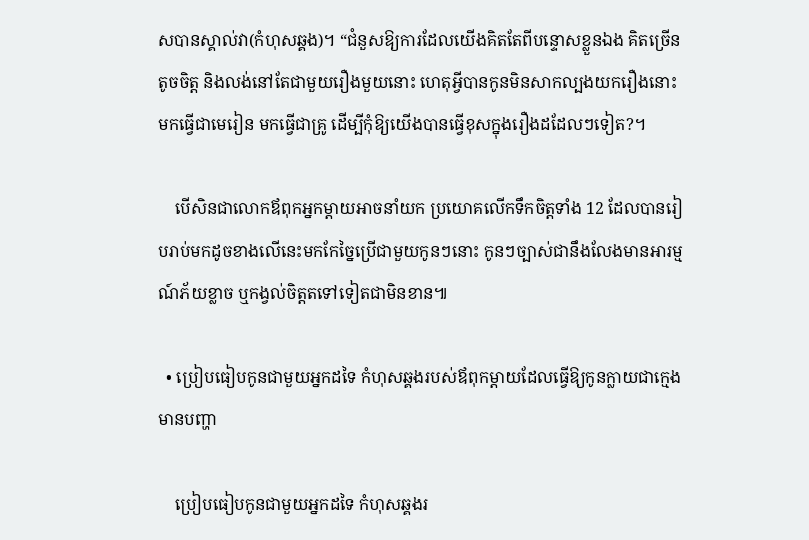សបានស្គាល់វា(កំហុសឆ្គង)។ “ជំនួសឱ្យការដែលយើងគិតតែពីបន្ទោសខ្លួនឯង គិតច្រើន តូចចិត្ត និងលង់នៅតែជាមួយរឿងមួយនោះ ហេតុអ្វីបានកូនមិនសាកល្បងយករឿងនោះមកធ្វើជាមេរៀន មកធ្វើជាគ្រូ ដើម្បីកុំឱ្យយើងបានធ្វើខុសក្នុងរឿងដដែលៗទៀត?។

    បើសិនជាលោកឪពុកអ្នកម្ដាយអាចនាំយក ប្រយោគលើកទឹកចិត្តទាំង 12 ដែលបានរៀបរាប់មកដូចខាងលើនេះមកកែច្នៃប្រើជាមួយកូនៗនោះ កូនៗច្បាស់ជានឹងលែងមានអារម្មណ៍ភ័យខ្លាច ឬកង្វល់ចិត្តតទៅទៀតជាមិនខាន៕

  • ប្រៀបធៀបកូនជាមួយអ្នកដទៃ កំហុសឆ្គងរបស់ឪពុកម្ដាយដែលធ្វើឱ្យកូនក្លាយជាក្មេងមានបញ្ហា

    ប្រៀបធៀបកូនជាមួយអ្នកដទៃ កំហុសឆ្គងរ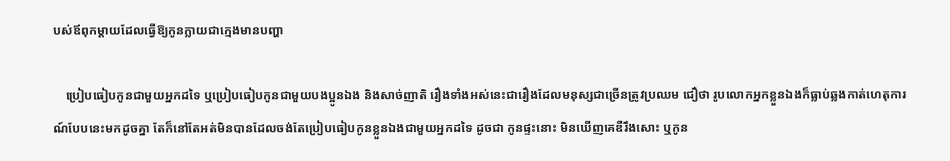បស់ឪពុកម្ដាយដែលធ្វើឱ្យកូនក្លាយជាក្មេងមានបញ្ហា

    ប្រៀបធៀបកូនជាមួយអ្នកដទៃ ឬប្រៀបធៀបកូនជាមួយបងប្អូនឯង និងសាច់ញាតិ រឿងទាំងអស់នេះជារឿងដែលមនុស្សជាច្រើនត្រូវប្រឈម ជឿថា រូបលោកអ្នកខ្លួនឯងក៏ធ្លាប់ឆ្លងកាត់ហេតុការណ៍បែបនេះមកដូចគ្នា តែក៏នៅតែអត់មិនបានដែលចង់តែប្រៀបធៀបកូនខ្លួនឯងជាមួយអ្នកដទៃ ដូចជា កូនផ្ទះនោះ មិនឃើញគេឌឺរឹងសោះ ឬកូន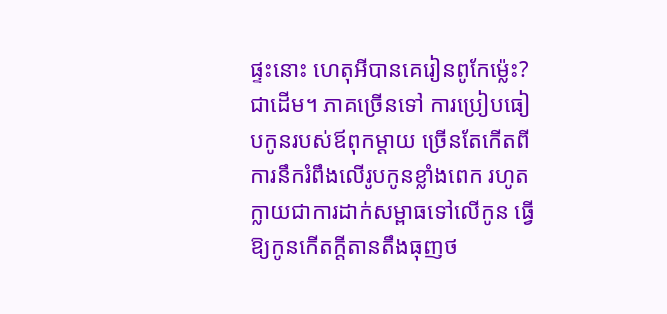ផ្ទះនោះ ហេតុអីបានគេរៀនពូកែម្ល៉េះ? ជាដើម។ ភាគច្រើនទៅ ការប្រៀបធៀបកូនរបស់ឪពុកម្ដាយ ច្រើនតែកើតពីការនឹករំពឹងលើរូបកូនខ្លាំងពេក រហូតក្លាយជាការដាក់សម្ពាធទៅលើកូន ធ្វើឱ្យកូនកើតក្ដីតានតឹងធុញថ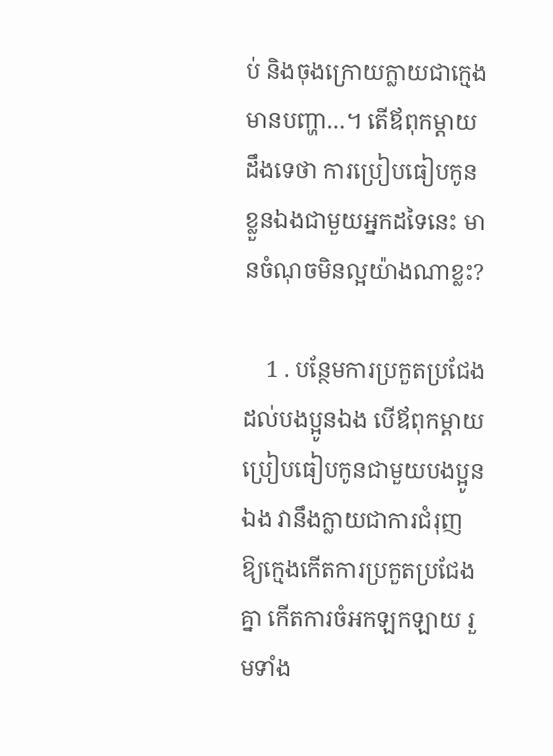ប់ និងចុងក្រោយក្លាយជាក្មេងមានបញ្ហា…។ តើឪពុកម្ដាយដឹងទេថា ការប្រៀបធៀបកូនខ្លួនឯងជាមួយអ្នកដទៃនេះ មានចំណុចមិនល្អយ៉ាងណាខ្លះ?

    1 . បន្ថែមការប្រកួតប្រជែងដល់បងប្អូនឯង បើឪពុកម្ដាយប្រៀបធៀបកូនជាមួយបងប្អូនឯង វានឹងក្លាយជាការជំរុញឱ្យក្មេងកើតការប្រកួតប្រជែងគ្នា កើតការចំអកឡកឡាយ រួមទាំង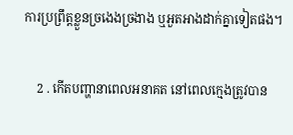ការប្រព្រឹត្តខ្លួនច្រងេងច្រងាង ឬអួតអាងដាក់គ្នាទៀតផង។

    2 . កើតបញ្ហានាពេលអនាគត នៅពេលក្មេងត្រូវបាន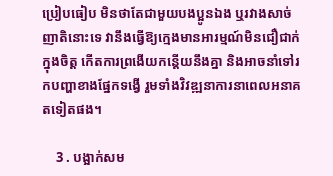ប្រៀបធៀប មិនថាតែជាមួយបងប្អូនឯង ឬរវាងសាច់ញាតិនោះទេ វានឹងធ្វើឱ្យក្មេងមានអារម្មណ៍មិនជឿជាក់ក្នុងចិត្ត កើតការព្រងើយកន្តើយនឹងគ្នា និងអាចនាំទៅរកបញ្ហាខាងផ្នែកទង្វើ រួមទាំងវិវឌ្ឍនាការនាពេលអនាគតទៀតផង។

    3 . បង្អាក់សម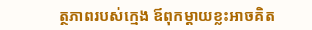ត្ថភាពរបស់ក្មេង ឪពុកម្ដាយខ្លះអាចគិត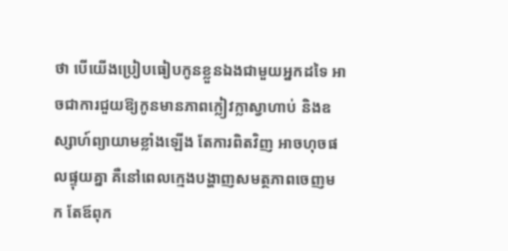ថា បើយើងប្រៀបធៀបកូនខ្លួនឯងជាមួយអ្នកដទៃ អាចជាការជួយឱ្យកូនមានភាពក្លៀវក្លាស្វាហាប់ និងឧស្សាហ៍ព្យាយាមខ្លាំងឡើង តែការពិតវិញ អាចហុចផលផ្ទុយគ្នា គឺនៅពេលក្មេងបង្ហាញសមត្ថភាពចេញមក តែឪពុក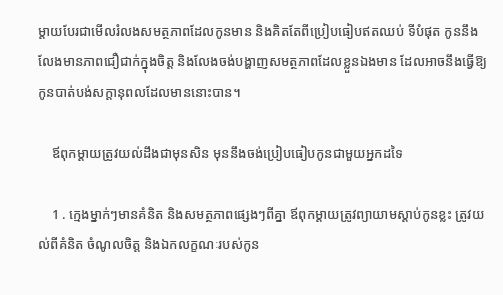ម្ដាយបែរជាមើលរំលងសមត្ថភាពដែលកូនមាន និងគិតតែពីប្រៀបធៀបឥតឈប់ ទីបំផុត កូននឹងលែងមានភាពជឿជាក់ក្នុងចិត្ត និងលែងចង់បង្ហាញសមត្ថភាពដែលខ្លួនឯងមាន ដែលអាចនឹងធ្វើឱ្យកូនបាត់បង់សក្ដានុពលដែលមាននោះបាន។

    ឪពុកម្ដាយត្រូវយល់ដឹងជាមុនសិន មុននឹងចង់ប្រៀបធៀបកូនជាមួយអ្នកដទៃ

    1 . ក្មេងម្នាក់ៗមានគំនិត និងសមត្ថភាពផ្សេងៗពីគ្នា ឪពុកម្ដាយត្រូវព្យាយាមស្ដាប់កូនខ្លះ ត្រូវយល់ពីគំនិត ចំណូលចិត្ត និងឯកលក្ខណៈរបស់កូន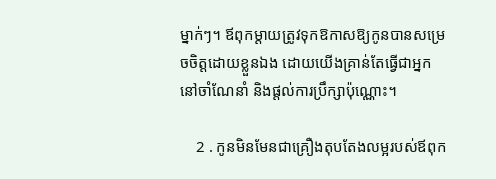ម្នាក់ៗ។ ឪពុកម្ដាយត្រូវទុកឱកាសឱ្យកូនបានសម្រេចចិត្តដោយខ្លួនឯង ដោយយើងគ្រាន់តែធ្វើជាអ្នកនៅចាំណែនាំ និងផ្ដល់ការប្រឹក្សាប៉ុណ្ណោះ។

    2 . កូនមិនមែនជាគ្រឿងតុបតែងលម្អរបស់ឪពុក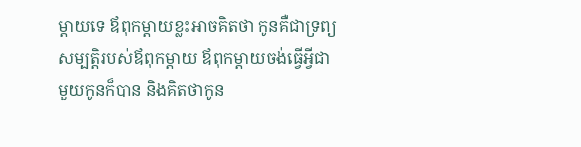ម្ដាយទេ ឪពុកម្ដាយខ្លះអាចគិតថា កូនគឺជាទ្រព្យសម្បត្តិរបស់ឪពុកម្ដាយ ឪពុកម្ដាយចង់ធ្វើអ្វីជាមួយកូនក៏បាន និងគិតថាកូន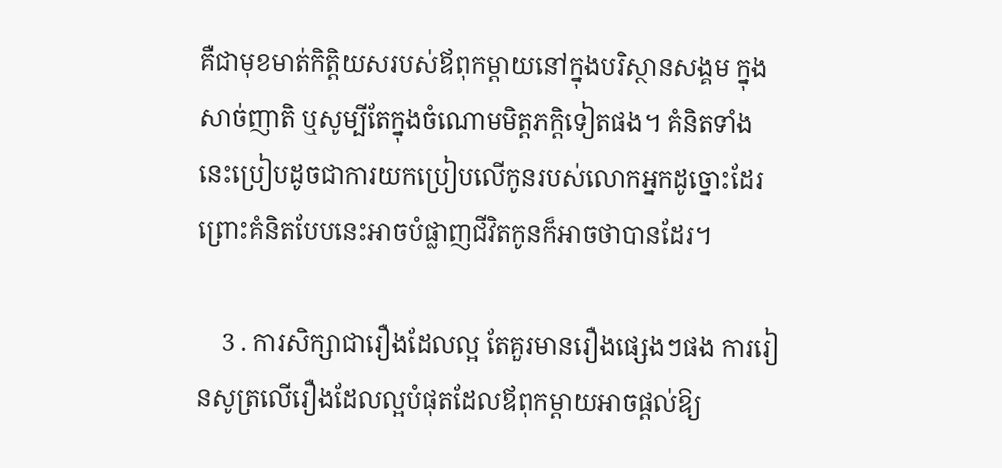គឺជាមុខមាត់កិត្តិយសរបស់ឪពុកម្ដាយនៅក្នុងបរិស្ថានសង្គម ក្នុងសាច់ញាតិ ឬសូម្បីតែក្នុងចំណោមមិត្តភក្តិទៀតផង។ គំនិតទាំងនេះប្រៀបដូចជាការយកប្រៀបលើកូនរបស់លោកអ្នកដូច្នោះដែរ ព្រោះគំនិតបែបនេះអាចបំផ្លាញជីវិតកូនក៏អាចថាបានដែរ។

    3 . ការសិក្សាជារឿងដែលល្អ តែគួរមានរឿងផ្សេងៗផង ការរៀនសូត្រលើរឿងដែលល្អបំផុតដែលឪពុកម្ដាយអាចផ្ដល់ឱ្យ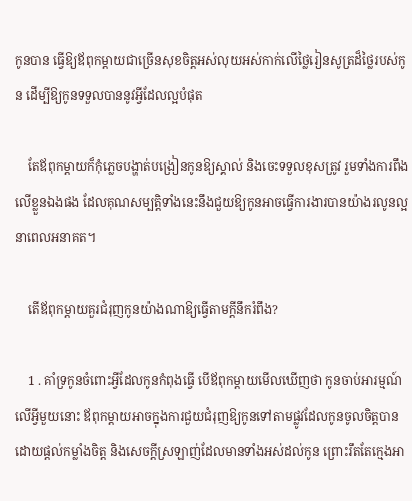កូនបាន ធ្វើឱ្យឪពុកម្ដាយជាច្រើនសុខចិត្តអស់លុយអស់កាក់លើថ្លៃរៀនសូត្រដ៏ថ្លៃរបស់កូន ដើម្បីឱ្យកូនទទួលបាននូវអ្វីដែលល្អបំផុត

    តែឪពុកម្ដាយក៏កុំភ្លេចបង្ហាត់បង្រៀនកូនឱ្យស្គាល់ និងចេះទទួលខុសត្រូវ រួមទាំងការពឹងលើខ្លួនឯងផង ដែលគុណសម្បត្តិទាំងនេះនឹងជួយឱ្យកូនអាចធ្វើការងារបានយ៉ាងរលូនល្អនាពេលអនាគត។

    តើឪពុកម្ដាយគួរជំរុញកូនយ៉ាងណាឱ្យធ្វើតាមក្ដីនឹករំពឹង?

    1 . គាំទ្រកូនចំពោះអ្វីដែលកូនកំពុងធ្វើ បើឪពុកម្ដាយមើលឃើញថា កូនចាប់អារម្មណ៍លើអ្វីមួយនោះ ឪពុកម្ដាយអាចក្នុងការជួយជំរុញឱ្យកូនទៅតាមផ្លូវដែលកូនចូលចិត្តបាន ដោយផ្ដល់កម្លាំងចិត្ត និងសេចក្ដីស្រឡាញ់ដែលមានទាំងអស់ដល់កូន ព្រោះរឹតតែក្មេងអា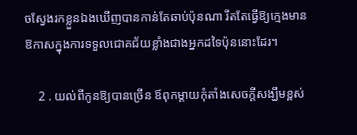ចស្វែងរកខ្លួនឯងឃើញបានកាន់តែឆាប់ប៉ុនណា រឹតតែធ្វើឱ្យក្មេងមានឱកាសក្នុងការទទួលជោគជ័យខ្លាំងជាងអ្នកដទៃប៉ុននោះដែរ។

    2 . យល់ពីកូនឱ្យបានច្រើន ឪពុកម្ដាយកុំតាំងសេចក្ដីសង្ឃឹមខ្ពស់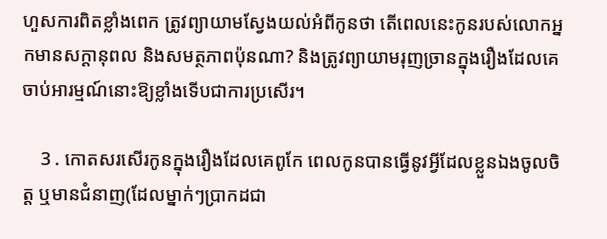ហួសការពិតខ្លាំងពេក ត្រូវព្យាយាមស្វែងយល់អំពីកូនថា តើពេលនេះកូនរបស់លោកអ្នកមានសក្ដានុពល និងសមត្ថភាពប៉ុនណា? និងត្រូវព្យាយាមរុញច្រានក្នុងរឿងដែលគេចាប់អារម្មណ៍នោះឱ្យខ្លាំងទើបជាការប្រសើរ។

    3 . កោតសរសើរកូនក្នុងរឿងដែលគេពូកែ ពេលកូនបានធ្វើនូវអ្វីដែលខ្លួនឯងចូលចិត្ត ឬមានជំនាញ(ដែលម្នាក់ៗប្រាកដជា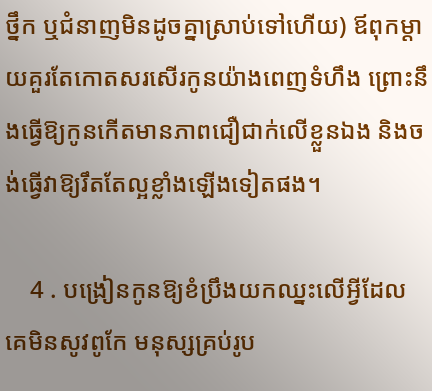ថ្នឹក ឬជំនាញមិនដូចគ្នាស្រាប់ទៅហើយ) ឪពុកម្ដាយគួរតែកោតសរសើរកូនយ៉ាងពេញទំហឹង ព្រោះនឹងធ្វើឱ្យកូនកើតមានភាពជឿជាក់លើខ្លួនឯង និងចង់ធ្វើវាឱ្យរឹតតែល្អខ្លាំងឡើងទៀតផង។

    4 . បង្រៀនកូនឱ្យខំប្រឹងយកឈ្នះលើអ្វីដែលគេមិនសូវពូកែ មនុស្សគ្រប់រូប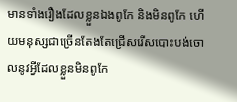មានទាំងរឿងដែលខ្លួនឯងពូកែ និងមិនពូកែ ហើយមនុស្សជាច្រើនតែងតែជ្រើសរើសបោះបង់ចោលនូវអ្វីដែលខ្លួនមិនពូកែ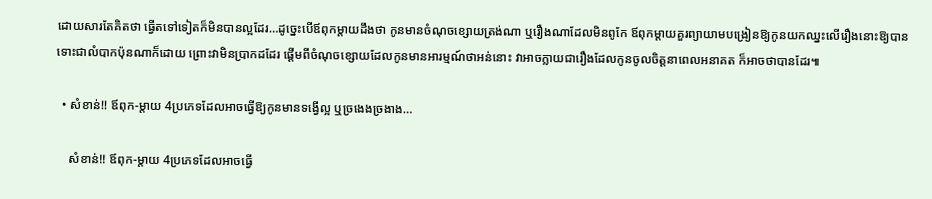ដោយសារតែគិតថា ធ្វើតទៅទៀតក៏មិនបានល្អដែរ…ដូច្នេះបើឪពុកម្ដាយដឹងថា កូនមានចំណុចខ្សោយត្រង់ណា ឬរឿងណាដែលមិនពូកែ ឪពុកម្ដាយគួរព្យាយាមបង្រៀនឱ្យកូនយកឈ្នះលើរឿងនោះឱ្យបាន ទោះជាលំបាកប៉ុនណាក៏ដោយ ព្រោះវាមិនប្រាកដដែរ ផ្ដើមពីចំណុចខ្សោយដែលកូនមានអារម្មណ៍ថាអន់នោះ វាអាចក្លាយជារឿងដែលកូនចូលចិត្តនាពេលអនាគត ក៏អាចថាបានដែរ៕

  • សំខាន់!! ឪពុក-ម្ដាយ 4ប្រភេទដែលអាចធ្វើឱ្យកូនមានទង្វើល្អ ឬច្រងេងច្រងាង…

    សំខាន់!! ឪពុក-ម្ដាយ 4ប្រភេទដែលអាចធ្វើ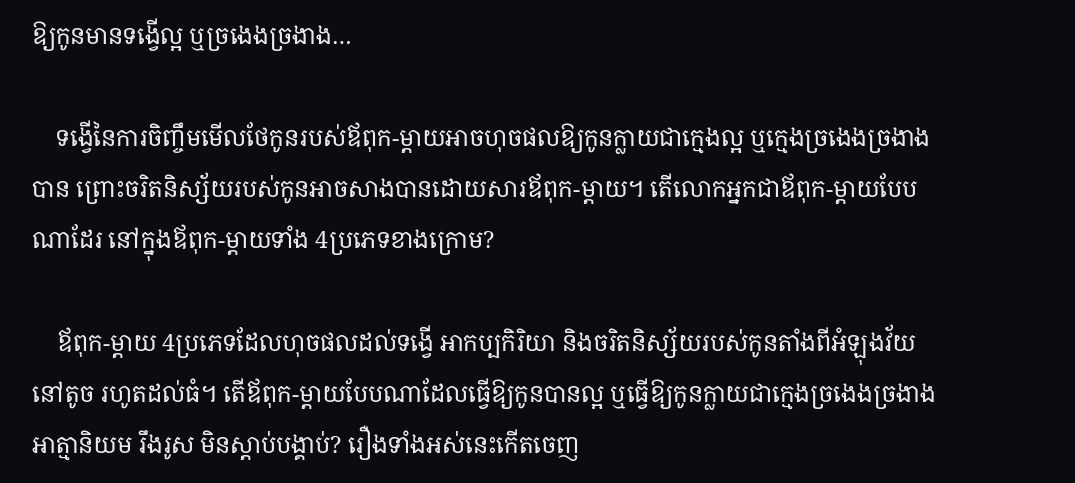ឱ្យកូនមានទង្វើល្អ ឬច្រងេងច្រងាង…

    ទង្វើនៃការចិញ្ចឹមមើលថែកូនរបស់ឪពុក-ម្ដាយអាចហុចផលឱ្យកូនក្លាយជាក្មេងល្អ ឬក្មេងច្រងេងច្រងាងបាន ព្រោះចរិតនិស្ស័យរបស់កូនអាចសាងបានដោយសារឪពុក-ម្ដាយ។ តើលោកអ្នកជាឪពុក-ម្ដាយបែបណាដែរ នៅក្នុងឪពុក-ម្ដាយទាំង 4ប្រភេទខាងក្រោម?

    ឪពុក-ម្ដាយ 4ប្រភេទដែលហុចផលដល់ទង្វើ អាកប្បកិរិយា និងចរិតនិស្ស័យរបស់កូនតាំងពីអំឡុងវ័យនៅតូច រហូតដល់ធំ។ តើឪពុក-ម្ដាយបែបណាដែលធ្វើឱ្យកូនបានល្អ ឬធ្វើឱ្យកូនក្លាយជាក្មេងច្រងេងច្រងាង អាត្មានិយម រឹងរូស មិនស្ដាប់បង្គាប់? រឿងទាំងអស់នេះកើតចេញ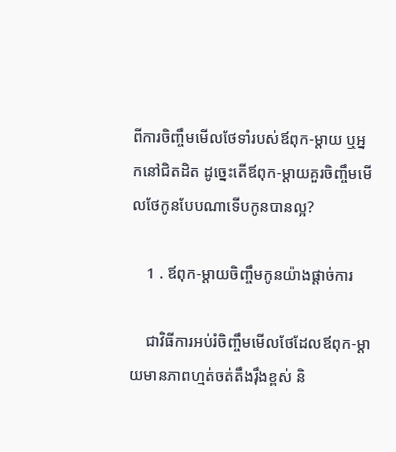ពីការចិញ្ចឹមមើលថែទាំរបស់ឪពុក-ម្ដាយ ឬអ្នកនៅជិតដិត ដូច្នេះតើឪពុក-ម្ដាយគួរចិញ្ចឹមមើលថែកូនបែបណាទើបកូនបានល្អ?

    1 . ឪពុក-ម្ដាយចិញ្ចឹមកូនយ៉ាងផ្ដាច់ការ

    ជាវិធីការអប់រំចិញ្ចឹមមើលថែដែលឪពុក-ម្ដាយមានភាពហ្មត់ចត់តឹងរ៉ឹងខ្ពស់ និ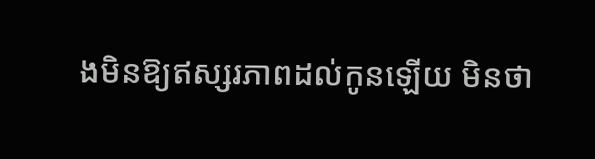ងមិនឱ្យឥស្សរភាពដល់កូនឡើយ មិនថា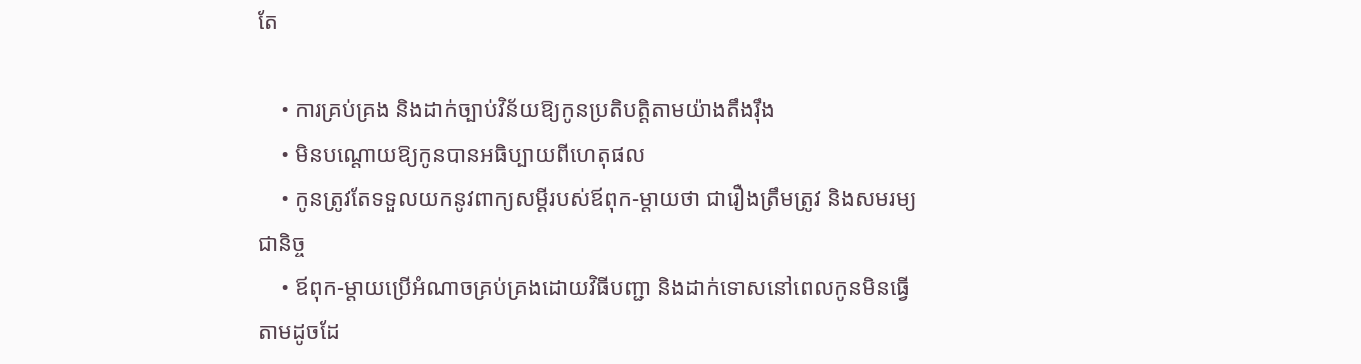តែ

    • ការគ្រប់គ្រង និងដាក់ច្បាប់វិន័យឱ្យកូនប្រតិបត្តិតាមយ៉ាងតឹងរ៉ឹង
    • មិនបណ្ដោយឱ្យកូនបានអធិប្បាយពីហេតុផល
    • កូនត្រូវតែទទួលយកនូវពាក្យសម្ដីរបស់ឪពុក-ម្ដាយថា ជារឿងត្រឹមត្រូវ និងសមរម្យជានិច្ច
    • ឪពុក-ម្ដាយប្រើអំណាចគ្រប់គ្រងដោយវិធីបញ្ជា និងដាក់ទោសនៅពេលកូនមិនធ្វើតាមដូចដែ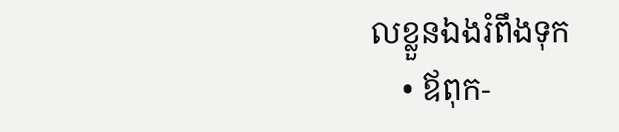លខ្លួនឯងរំពឹងទុក
    • ឪពុក-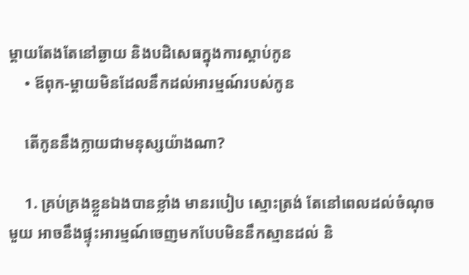ម្ដាយតែងតែនៅឆ្ងាយ និងបដិសេធក្នុងការស្ដាប់កូន
    • ឪពុក-ម្ដាយមិនដែលនឹកដល់អារម្មណ៍របស់កូន

    តើកូននឹងក្លាយជាមនុស្សយ៉ាងណា?

    1. គ្រប់គ្រងខ្លួនឯងបានខ្លាំង មានរបៀប ស្មោះត្រង់ តែនៅពេលដល់ចំណុចមួយ អាចនឹងផ្ទុះអារម្មណ៍ចេញមកបែបមិននឹកស្មានដល់ និ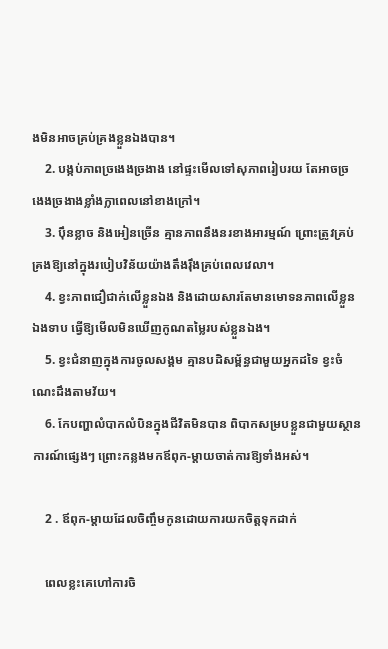ងមិនអាចគ្រប់គ្រងខ្លួនឯងបាន។
    2. បង្កប់ភាពច្រងេងច្រងាង នៅផ្ទះមើលទៅសុភាពរៀបរយ តែអាចច្រងេងច្រងាងខ្លាំងក្លាពេលនៅខាងក្រៅ។
    3. ប៉ឹនខ្លាច និងអៀនច្រើន គ្មានភាពនឹងនរខាងអារម្មណ៍ ព្រោះត្រូវគ្រប់គ្រងឱ្យនៅក្នុងរបៀបវិន័យយ៉ាងតឹងរ៉ឹងគ្រប់ពេលវេលា។
    4. ខ្វះភាពជឿជាក់លើខ្លួនឯង និងដោយសារតែមានមោទនភាពលើខ្លួនឯងទាប ធ្វើឱ្យមើលមិនឃើញកូណតម្លៃរបស់ខ្លួនឯង។
    5. ខ្វះជំនាញក្នុងការចូលសង្គម គ្មានបដិសម្ព័ន្ធជាមួយអ្នកដទៃ ខ្វះចំណេះដឹងតាមវ័យ។
    6. កែបញ្ហាលំបាកលំបិនក្នុងជីវិតមិនបាន ពិបាកសម្របខ្លួនជាមួយស្ថានការណ៍ផ្សេងៗ ព្រោះកន្លងមកឪពុក-ម្ដាយចាត់ការឱ្យទាំងអស់។

    2 . ឪពុក-ម្ដាយដែលចិញ្ចឹមកូនដោយការយកចិត្តទុកដាក់

    ពេលខ្លះគេហៅការចិ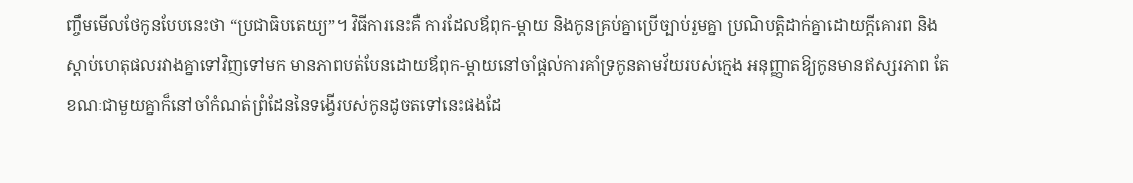ញ្ចឹមមើលថែកូនបែបនេះថា “ប្រជាធិបតេយ្យ”។ វិធីការនេះគឺ ការដែលឪពុក-ម្ដាយ និងកូនគ្រប់គ្នាប្រើច្បាប់រួមគ្នា ប្រណិបត្តិដាក់គ្នាដោយក្ដីគោរព និងស្ដាប់ហេតុផលរវាងគ្នាទៅវិញទៅមក មានភាពបត់បែនដោយឪពុក-ម្ដាយនៅចាំផ្ដល់ការគាំទ្រកូនតាមវ័យរបស់ក្មេង អនុញ្ញាតឱ្យកូនមានឥស្សរភាព តែខណៈជាមួយគ្នាក៏នៅចាំកំណត់ព្រំដែននៃទង្វើរបស់កូនដូចតទៅនេះផងដែ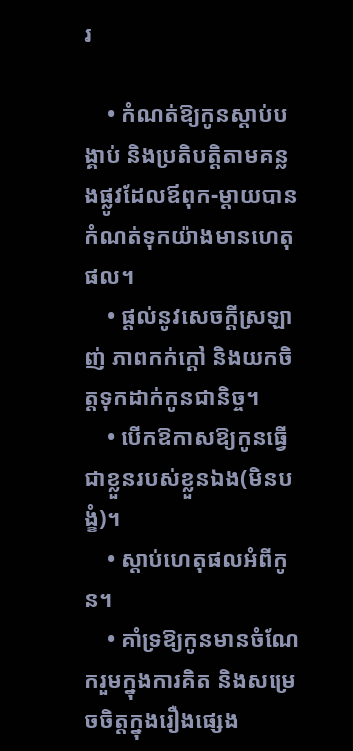រ

    • កំណត់ឱ្យកូនស្ដាប់បង្គាប់ និងប្រតិបត្តិតាមគន្លងផ្លូវដែលឪពុក-ម្ដាយបានកំណត់ទុកយ៉ាងមានហេតុផល។
    • ផ្ដល់នូវសេចក្ដីស្រឡាញ់ ភាពកក់ក្ដៅ និងយកចិត្តទុកដាក់កូនជានិច្ច។
    • បើកឱកាសឱ្យកូនធ្វើជាខ្លួនរបស់ខ្លួនឯង(មិនបង្ខំ)។
    • ស្ដាប់ហេតុផលអំពីកូន។
    • គាំទ្រឱ្យកូនមានចំណែករួមក្នុងការគិត និងសម្រេចចិត្តក្នុងរឿងផ្សេង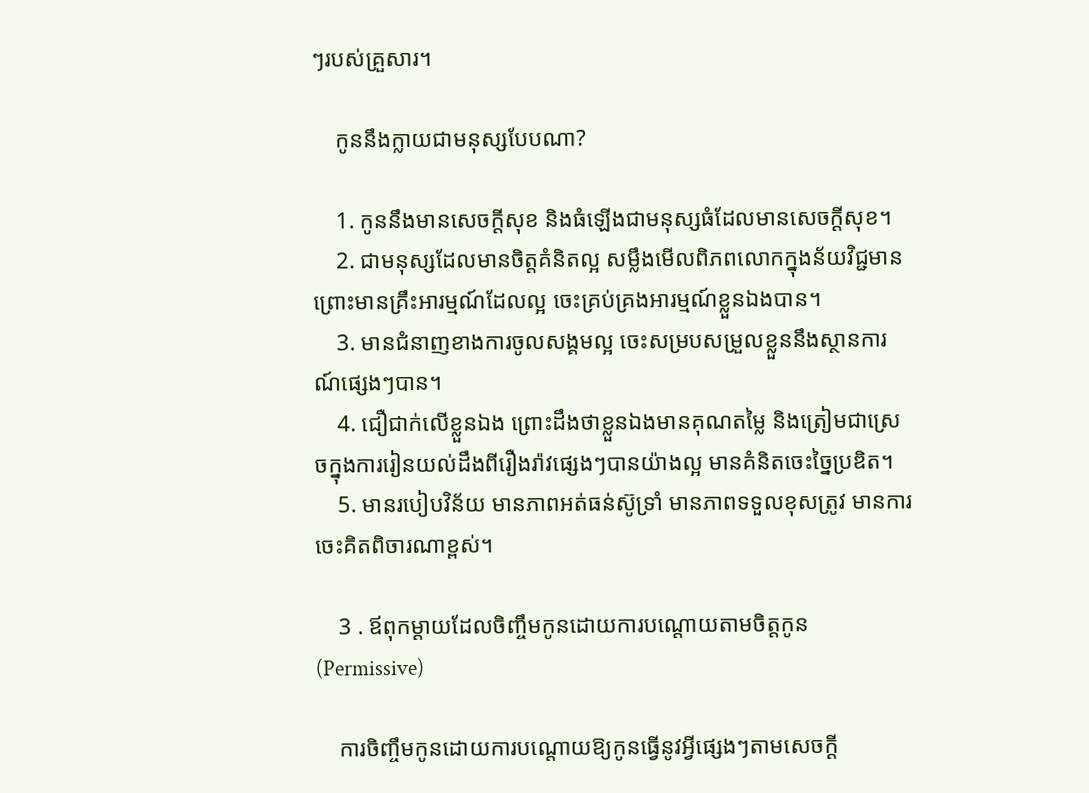ៗរបស់គ្រួសារ។

    កូននឹងក្លាយជាមនុស្សបែបណា?

    1. កូននឹងមានសេចក្ដីសុខ និងធំឡើងជាមនុស្សធំដែលមានសេចក្ដីសុខ។
    2. ជាមនុស្សដែលមានចិត្តគំនិតល្អ សម្លឹងមើលពិភពលោកក្នុងន័យវិជ្ជមាន ព្រោះមានគ្រឹះអារម្មណ៍ដែលល្អ ចេះគ្រប់គ្រងអារម្មណ៍ខ្លួនឯងបាន។
    3. មានជំនាញខាងការចូលសង្គមល្អ ចេះសម្របសម្រួលខ្លួននឹងស្ថានការណ៍ផ្សេងៗបាន។
    4. ជឿជាក់លើខ្លួនឯង ព្រោះដឹងថាខ្លួនឯងមានគុណតម្លៃ និងត្រៀមជាស្រេចក្នុងការរៀនយល់ដឹងពីរឿងរ៉ាវផ្សេងៗបានយ៉ាងល្អ មានគំនិតចេះច្នៃប្រឌិត។
    5. មានរបៀបវិន័យ មានភាពអត់ធន់ស៊ូទ្រាំ មានភាពទទួលខុសត្រូវ មានការចេះគិតពិចារណាខ្ពស់។

    3 . ឪពុកម្ដាយដែលចិញ្ចឹមកូនដោយការបណ្ដោយតាមចិត្តកូន(Permissive)

    ការចិញ្ចឹមកូនដោយការបណ្ដោយឱ្យកូនធ្វើនូវអ្វីផ្សេងៗតាមសេចក្ដី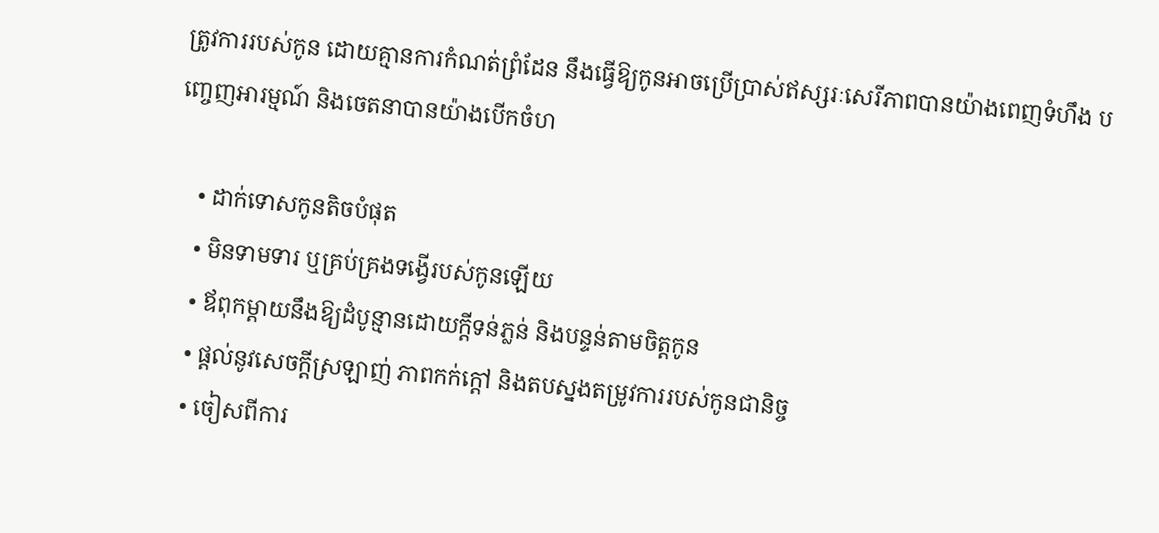ត្រូវការរបស់កូន ដោយគ្មានការកំណត់ព្រំដែន នឹងធ្វើឱ្យកូនអាចប្រើប្រាស់ឥស្សរៈសេរីភាពបានយ៉ាងពេញទំហឹង បញ្ចេញអារម្មណ៍ និងចេតនាបានយ៉ាងបើកចំហ

    • ដាក់ទោសកូនតិចបំផុត
    • មិនទាមទារ ឬគ្រប់គ្រងទង្វើរបស់កូនឡើយ
    • ឪពុកម្ដាយនឹងឱ្យដំបូន្មានដោយក្ដីទន់ភ្លន់ និងបន្ទន់តាមចិត្តកូន
    • ផ្ដល់នូវសេចក្ដីស្រឡាញ់ ភាពកក់ក្ដៅ និងតបស្នងតម្រូវការរបស់កូនជានិច្ច
    • ចៀសពីការ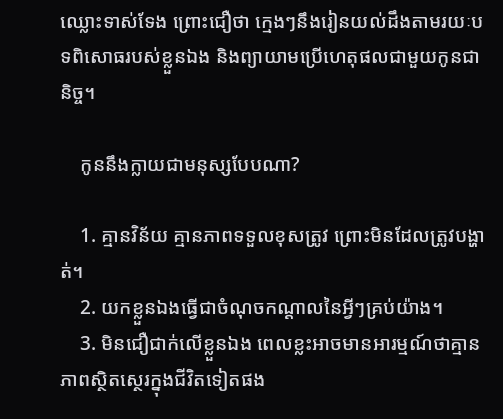ឈ្លោះទាស់ទែង ព្រោះជឿថា ក្មេងៗនឹងរៀនយល់ដឹងតាមរយៈបទពិសោធរបស់ខ្លួនឯង និងព្យាយាមប្រើហេតុផលជាមួយកូនជានិច្ច។

    កូននឹងក្លាយជាមនុស្សបែបណា?

    1. គ្មានវិន័យ គ្មានភាពទទួលខុសត្រូវ ព្រោះមិនដែលត្រូវបង្ហាត់។
    2. យកខ្លួនឯងធ្វើជាចំណុចកណ្ដាលនៃអ្វីៗគ្រប់យ៉ាង។
    3. មិនជឿជាក់លើខ្លួនឯង ពេលខ្លះអាចមានអារម្មណ៍ថាគ្មានភាពស្ថិតស្ថេរក្នុងជីវិតទៀតផង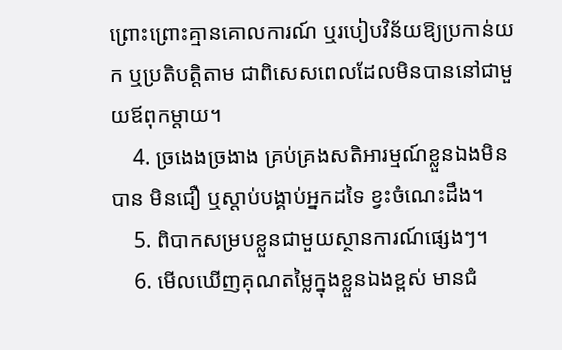ព្រោះព្រោះគ្មានគោលការណ៍ ឬរបៀបវិន័យឱ្យប្រកាន់យក ឬប្រតិបត្តិតាម ជាពិសេសពេលដែលមិនបាននៅជាមួយឪពុកម្ដាយ។
    4. ច្រងេងច្រងាង គ្រប់គ្រងសតិអារម្មណ៍ខ្លួនឯងមិនបាន មិនជឿ ឬស្ដាប់បង្គាប់អ្នកដទៃ ខ្វះចំណេះដឹង។
    5. ពិបាកសម្របខ្លួនជាមួយស្ថានការណ៍ផ្សេងៗ។
    6. មើលឃើញគុណតម្លៃក្នុងខ្លួនឯងខ្ពស់ មានជំ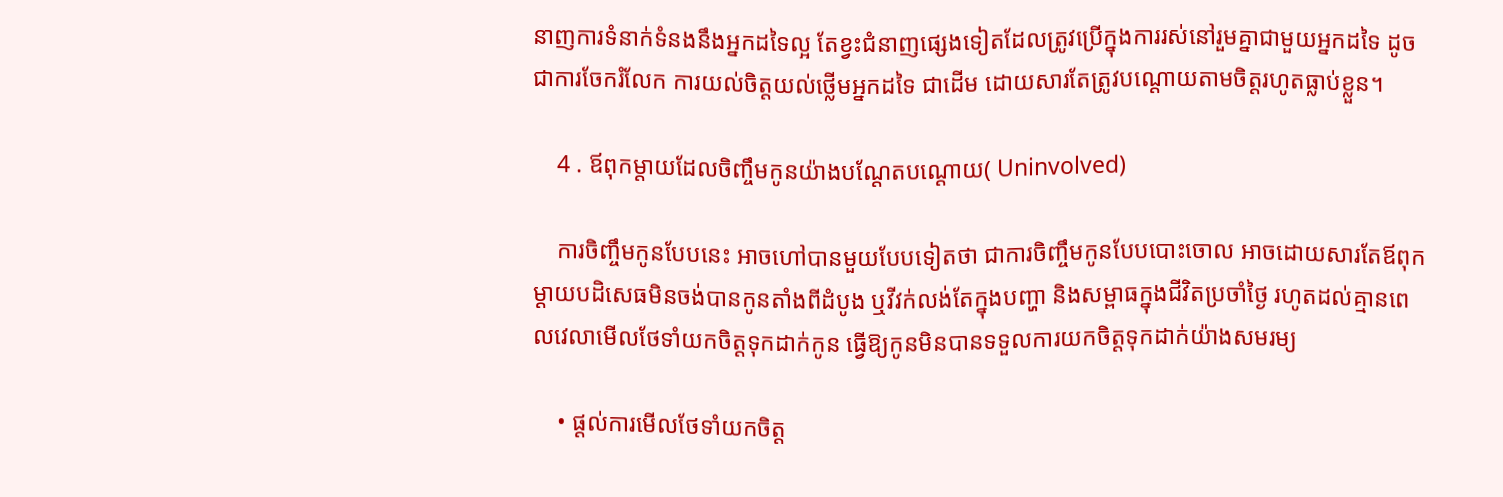នាញការទំនាក់ទំនងនឹងអ្នកដទៃល្អ តែខ្វះជំនាញផ្សេងទៀតដែលត្រូវប្រើក្នុងការរស់នៅរួមគ្នាជាមួយអ្នកដទៃ ដូចជាការចែករំលែក ការយល់ចិត្តយល់ថ្លើមអ្នកដទៃ ជាដើម ដោយសារតែត្រូវបណ្ដោយតាមចិត្តរហូតធ្លាប់ខ្លួន។

    4 . ឪពុកម្ដាយដែលចិញ្ចឹមកូនយ៉ាងបណ្ដែតបណ្ដោយ( Uninvolved)

    ការចិញ្ចឹមកូនបែបនេះ អាចហៅបានមួយបែបទៀតថា ជាការចិញ្ចឹមកូនបែបបោះចោល អាចដោយសារតែឪពុកម្ដាយបដិសេធមិនចង់បានកូនតាំងពីដំបូង ឬវីវក់លង់តែក្នុងបញ្ហា និងសម្ពាធក្នុងជីវិតប្រចាំថ្ងៃ រហូតដល់គ្មានពេលវេលាមើលថែទាំយកចិត្តទុកដាក់កូន ធ្វើឱ្យកូនមិនបានទទួលការយកចិត្តទុកដាក់យ៉ាងសមរម្យ

    • ផ្ដល់ការមើលថែទាំយកចិត្ត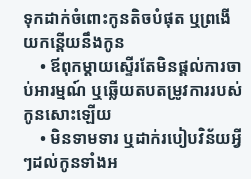ទុកដាក់ចំពោះកូនតិចបំផុត ឬព្រងើយកន្តើយនឹងកូន
    • ឪពុកម្ដាយស្ទើរតែមិនផ្ដល់ការចាប់អារម្មណ៍ ឬឆ្លើយតបតម្រូវការរបស់កូនសោះឡើយ
    • មិនទាមទារ ឬដាក់របៀបវិន័យអ្វីៗដល់កូនទាំងអ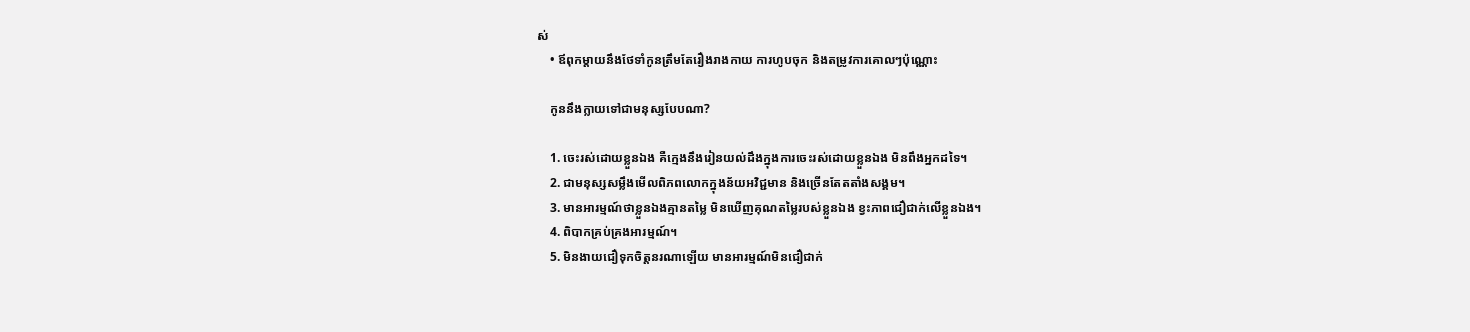ស់
    • ឪពុកម្ដាយនឹងថែទាំកូនត្រឹមតែរឿងរាងកាយ ការហូបចុក និងតម្រូវការគោលៗប៉ុណ្ណោះ

    កូននឹងក្លាយទៅជាមនុស្សបែបណា?

    1. ចេះរស់ដោយខ្លួនឯង គឺក្មេងនឹងរៀនយល់ដឹងក្នុងការចេះរស់ដោយខ្លួនឯង មិនពឹងអ្នកដទៃ។
    2. ជាមនុស្សសម្លឹងមើលពិភពលោកក្នុងន័យអវិជ្ជមាន និងច្រើនតែតតាំងសង្គម។
    3. មានអារម្មណ៍ថាខ្លួនឯងគ្មានតម្លៃ មិនឃើញគុណតម្លៃរបស់ខ្លួនឯង ខ្វះភាពជឿជាក់លើខ្លួនឯង។
    4. ពិបាកគ្រប់គ្រងអារម្មណ៍។
    5. មិនងាយជឿទុកចិត្តនរណាឡើយ មានអារម្មណ៍មិនជឿជាក់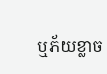ឬភ័យខ្លាច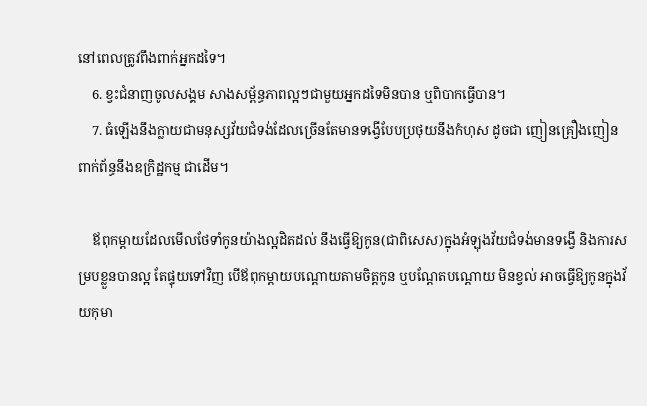នៅពេលត្រូវពឹងពាក់អ្នកដទៃ។
    6. ខ្វះជំនាញចូលសង្គម សាងសម្ព័ន្ធភាពល្អៗជាមួយអ្នកដទៃមិនបាន ឬពិបាកធ្វើបាន។
    7. ធំឡើងនឹងក្លាយជាមនុស្សវ័យជំទង់ដែលច្រើនតែមានទង្វើបែបប្រថុយនឹងកំហុស ដូចជា ញៀនគ្រឿងញៀន ពាក់ព័ន្ធនឹងឧក្រិដ្ឋកម្ម ជាដើម។

    ឪពុកម្ដាយដែលមើលថែទាំកូនយ៉ាងល្អដិតដល់ នឹងធ្វើឱ្យកូន(ជាពិសេស)ក្នុងអំឡុងវ័យជំទង់មានទង្វើ និងការសម្របខ្លួនបានល្អ តែផ្ទុយទៅវិញ បើឪពុកម្ដាយបណ្ដោយតាមចិត្តកូន ឬបណ្ដែតបណ្ដោយ មិនខ្វល់ អាចធ្វើឱ្យកូនក្នុងវ័យកុមា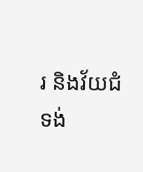រ និងវ័យជំទង់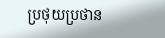ប្រថុយប្រថាន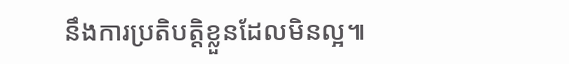នឹងការប្រតិបត្តិខ្លួនដែលមិនល្អ៕